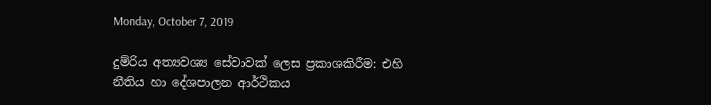Monday, October 7, 2019

දුම්රිය අත්‍යවශ්‍ය සේවාවක් ලෙස ප්‍රකාශකිරීම: එහි නීතිය හා දේශපාලන ආර්ථිකය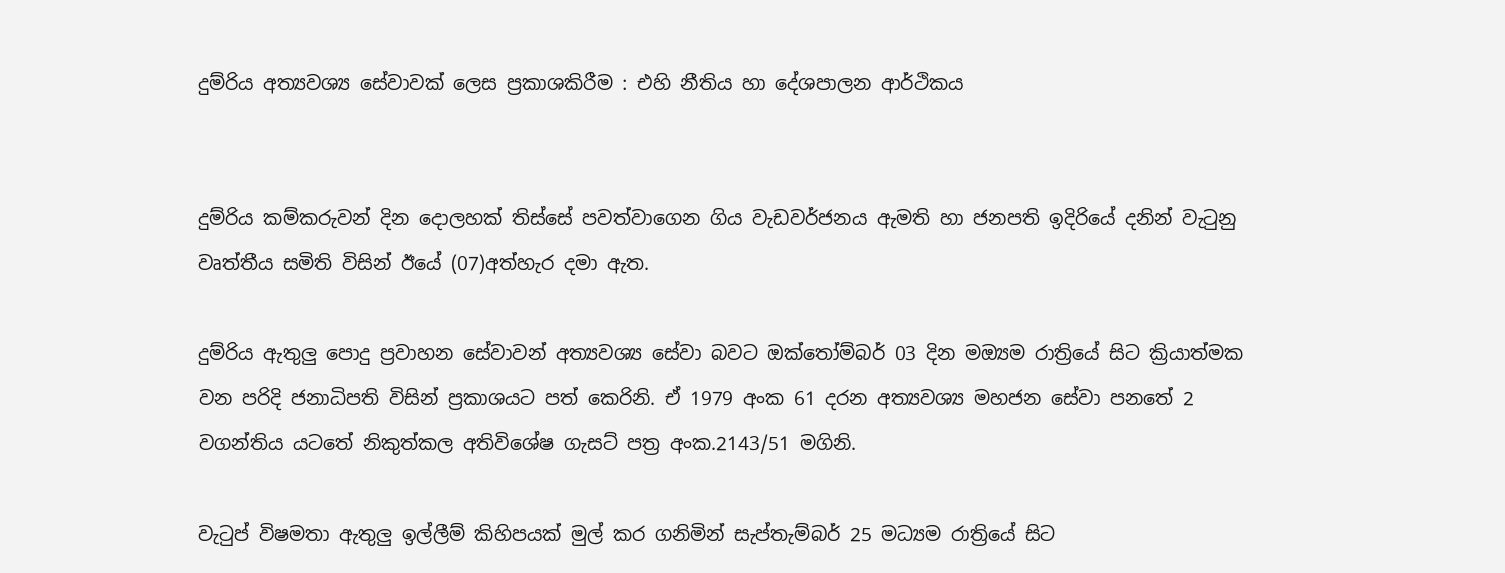දුම්රිය අත්‍යවශ්‍ය සේවාවක් ලෙස ප්‍රකාශකිරීම : එහි නීතිය හා දේශපාලන ආර්ථිකය


දුම්රිය කම්කරුවන් දින දොලහක් තිස්සේ පවත්වාගෙන ගිය වැඩවර්ජනය ඇමති හා ජනපති ඉදිරියේ දනින් වැටුනු වෘත්තීය සමිති විසින් ඊයේ (07)අත්හැර දමා ඇත.

දුම්රිය ඇතුලු පොදු ප්‍රවාහන සේවාවන් අත්‍යවශ්‍ය සේවා බවට ඔක්තෝම්බර් 03 දින මඔ්‍යම රාත්‍රියේ සිට ක්‍රියාත්මක වන පරිදි ජනාධිපති විසින් ප්‍රකාශයට පත් කෙරිනි. ඒ 1979 අංක 61 දරන අත්‍යවශ්‍ය මහජන සේවා පනතේ 2 වගන්තිය යටතේ නිකුත්කල අතිවිශේෂ ගැසට් පත්‍ර අංක.2143/51 මගිනි.

වැටුප් විෂමතා ඇතුලු‍ ඉල්ලීම් කිහිපයක් මුල් කර ගනිමින් සැප්තැම්බර් 25 මධ්‍යම රාත්‍රියේ සිට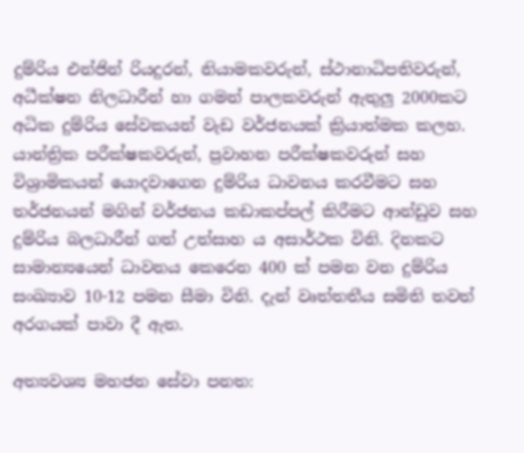දුම්රිය එන්ජින් රියදුරන්, නියාමකවරුන්, ස්ථානාධිපතිවරුන්, අධීක්ෂන නිලධාරීන් හා ගමන් පාලකවරුන් ඇතුලු‍‍ 2000කට අධික දුම්රිය සේවකයන් වැඩ වර්ජනයක් ක්‍රියාත්මක කලහ. යාන්ත්‍රික පරීක්ෂකවරුන්, ප්‍රවාහන පරීක්ෂකවරුන් සහ විශ්‍රාමිකයන් යොදවාගෙන දුම්රිය ධාවනය කරවීමට සහ තර්ජනයන් මගින් වර්ජනය කඩාකප්පල් කිරීමට ආන්ඩුව සහ දුම්රිය බලධාරීන් ගත් උත්සාහ ය අසාර්ථක විනි. දිනකට සාමාන්‍යයෙන් ධාවනය කෙරෙන 400 ක් පමන වන දුම්රිය සංඛ්‍යාව 10-12 පමන සීමා විනි. දැන් වෘත්තතීය සමිති තවත් අරගයක් පාවා දී ඇත.

අත්‍යවශ්‍ය මහජන සේවා පනත: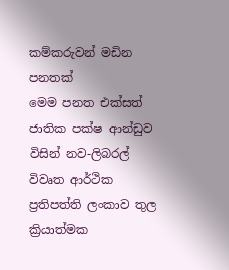කම්කරුවන් මඩින පනතක්
මෙම පනත එක්සත් ජාතික පක්ෂ ආන්ඩුව විසින් නව-ලිබරල් විවෘත ආර්ථික ප්‍රතිපත්ති ලංකාව තුල ක්‍රියාත්මක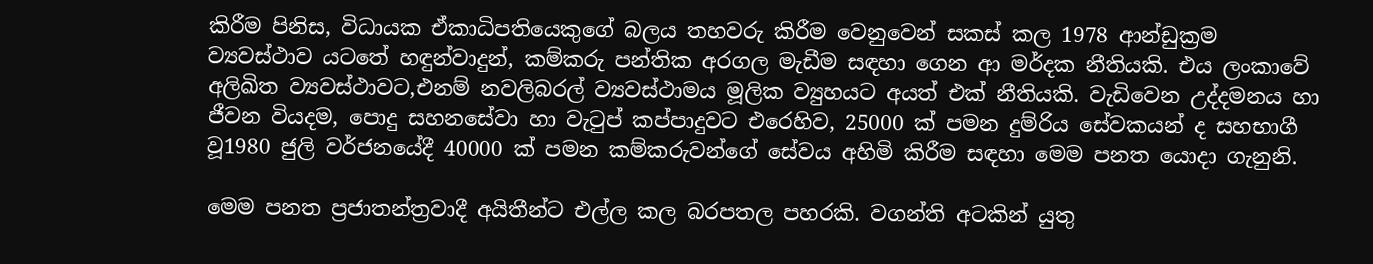කිරීම පිනිස, විධායක ඒකාධිපතියෙකුගේ බලය තහවරු කිරීම වෙනුවෙන් සකස් කල 1978 ආන්ඩුක්‍රම ව්‍යවස්ථාව යටතේ හඳුන්වාදුන්, කම්කරු පන්තික අරගල මැඩීම සඳහා ගෙන ආ මර්දක නීතියකි. එය ලංකාවේ අලිඛිත ව්‍යවස්ථාවට,එනම් නවලිබරල් ව්‍යවස්ථාමය මූලික ව්‍යුහයට අයත් එක් නීතියකි. වැඩිවෙන උද්දමනය හා ජීවන වියදම, පොදු සහනසේවා හා වැටුප් කප්පාදුවට එරෙහිව, 25000 ක් පමන දුම්රිය සේවකයන් ද සහභාගී වූ1980 ජුලි වර්ජනයේදී 40000 ක් පමන කම්කරුවන්ගේ සේවය අහිමි කිරීම සඳහා මෙම පනත යොදා ගැනුනි.

මෙම පනත ප්‍රජාතන්ත්‍රවාදී අයිතීන්ට එල්ල කල බරපතල පහරකි. වගන්ති අටකින් යුතු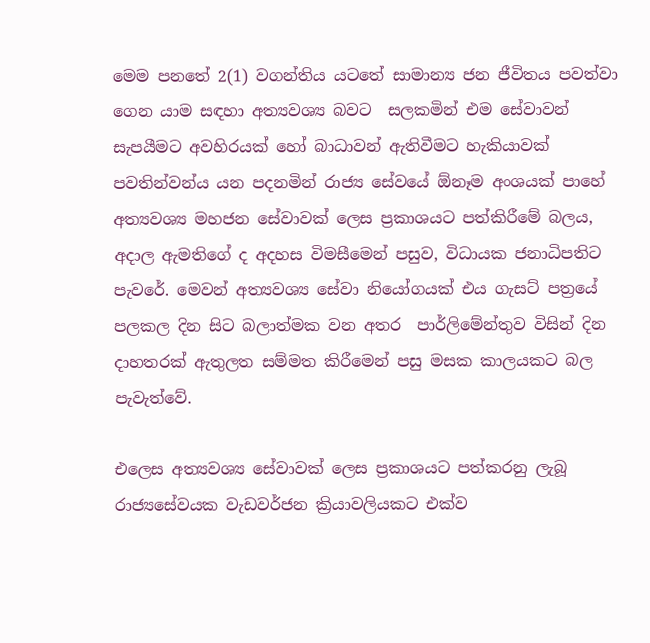මෙම පනතේ 2(1) වගන්තිය යටතේ සාමාන්‍ය ජන ජීවිතය පවත්වා ගෙන යාම සඳහා අත්‍යවශ්‍ය බවට  සලකමින් එම සේවාවන් සැපයීමට අවහිරයක් හෝ බාධාවන් ඇතිවීමට හැකියාවක් පවතින්වන්ය යන පදනමින් රාජ්‍ය සේවයේ ඕනෑම අංශයක් පාහේ අත්‍යවශ්‍ය මහජන සේවාවක් ලෙස ප්‍රකාශයට පත්කිරීමේ බලය, අදාල ඇමතිගේ ද අදහස විමසීමෙන් පසුව, විධායක ජනාධිපතිට පැවරේ. මෙවන් අත්‍යවශ්‍ය සේවා නියෝගයක් එය ගැසට් පත්‍රයේ පලකල දින සිට බලාත්මක වන අතර  පාර්ලිමේන්තුව විසින් දින දාහතරක් ඇතුලත සම්මත කිරීමෙන් පසු මසක කාලයකට බල පැවැත්වේ.

එලෙස අත්‍යවශ්‍ය සේවාවක් ලෙස ප්‍රකාශයට පත්කරනු ලැබූ රාජ්‍යසේවයක වැඩවර්ජන ක්‍රියාවලියකට එක්ව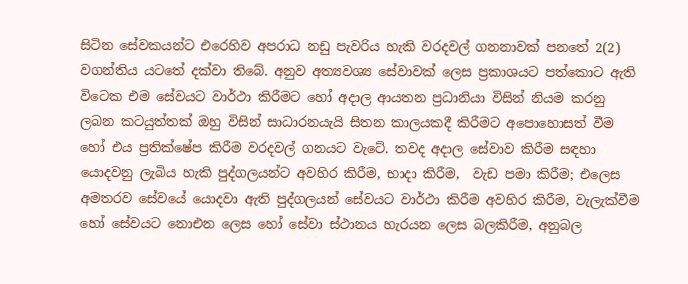සිටින සේවකයන්ට එරෙහිව අපරාධ නඩු පැවරිය හැකි වරදවල් ගනනාවක් පනතේ 2(2) වගන්තිය යටතේ දක්වා තිබේ. අනුව අත්‍යවශ්‍ය සේවාවක් ලෙස ප්‍රකාශයට පත්කොට ඇති විටෙක එම සේවයට වාර්ථා කිරීමට හෝ අදාල ආයතන ප්‍රධානියා විසින් නියම කරනු ලබන කටයුත්තක් ඔහු විසින් සාධාරනයැයි සිතන කාලයකදී කිරීමට අපොහොසත් වීම හෝ එය ප්‍රතික්ෂේප කිරීම වරදවල් ගනයට වැටේ. තවද අදාල සේවාව කිරීම සඳහා යොදවනු ලැබිය හැකි පුද්ගලයන්ට අවහිර කිරීම, භාදා කිරීම,  වැඩ පමා කිරීම; එලෙස අමතරව සේවයේ යොදවා ඇති පුද්ගලයන් සේවයට වාර්ථා කිරීම අවහිර කිරීම, වැලැක්වීම හෝ සේවයට නොඑන ලෙස හෝ සේවා ස්ථානය හැරයන ලෙස බලකිරීම, අනුබල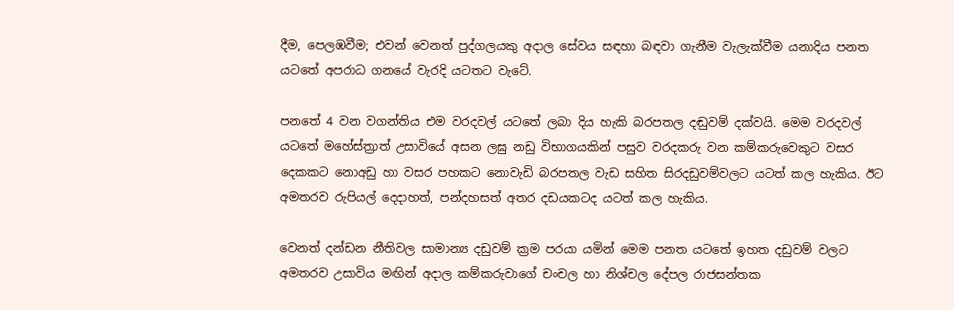දීම, පෙලඹවීම; එවන් වෙනත් පුද්ගලයකු අදාල සේවය සඳහා බඳවා ගැනීම වැලැක්වීම යනාදිය පනත යටතේ අපරාධ ගනයේ වැරදි යටතට වැටේ.

පනතේ 4 වන වගන්තිය එම වරදවල් යටතේ ලබා දිය හැකි බරපතල දඬුවම් දක්වයි. මෙම වරදවල් යටතේ මහේස්ත්‍රාත් උසාවියේ අසන ලඝු නඩු විභාගයකින් පසුව වරදකරු වන කම්කරුවෙකුට වසර දෙකකට නොඅඩු හා වසර පහකට නොවැඩි බරපතල වැඩ සහිත සිරදඩුවම්වලට යටත් කල හැකිය. ඊට අමතරව රුපියල් දෙදාහත්, පන්දහසත් අතර දඩයකටද යටත් කල හැකිය.

වෙනත් දන්ඩන නීතිවල සාමාන්‍ය දඩුවම් ක්‍රම පරයා යමින් මෙම පනත යටතේ ඉහත දඩුවම් වලට අමතරව උසාවිය මඟින් අදාල කම්කරුවාගේ චංචල හා නිශ්චල දේපල රාජසන්තක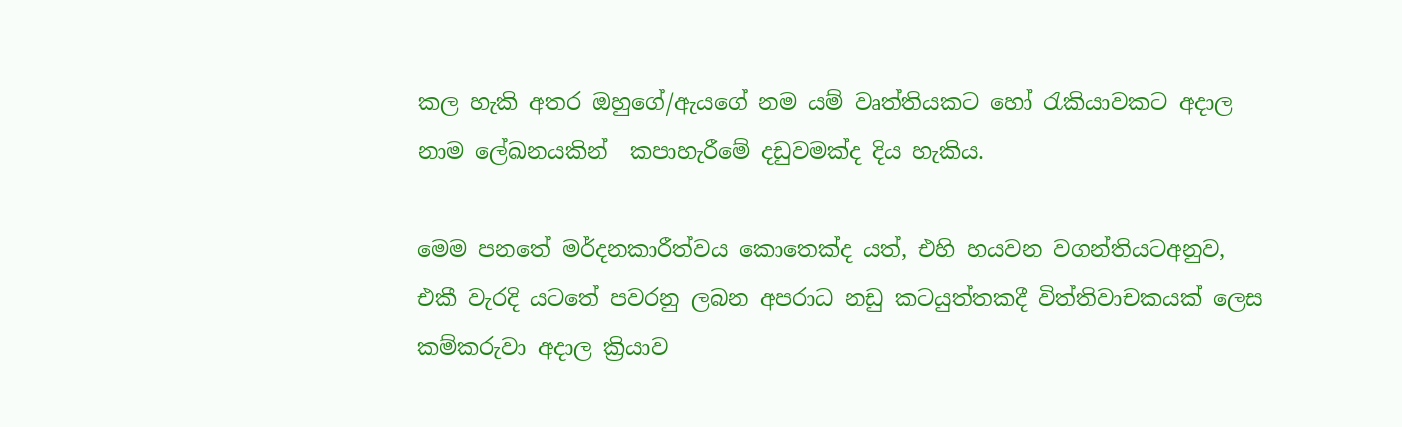කල හැකි අතර ඔහුගේ/ඇයගේ නම යම් වෘත්තියකට හෝ රැකියාවකට අදාල නාම ලේඛනයකින්  කපාහැරීමේ දඩුවමක්ද දිය හැකිය.

මෙම පනතේ මර්දනකාරීත්වය කොතෙක්ද යත්, එහි හයවන වගන්තියටඅනුව, එකී වැරදි යටතේ පවරනු ලබන අපරාධ නඩු කටයුත්තකදී විත්තිවාචකයක් ලෙස කම්කරුවා අදාල ක්‍රියාව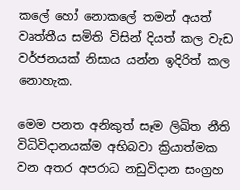කලේ හෝ නොකලේ තමන් අයත් වෘත්තීය සමිති විසින් දියත් කල වැඩ වර්ජනයක් නිසාය යන්න ඉදිරිත් කල නොහැක.

මෙම පනත අනිකුත් සෑම ලිඛිත නීති විධිවිදානයක්ම අභිබවා ක්‍රියාත්මක වන අතර අපරාධ නඩුවිදාන සංග්‍රහ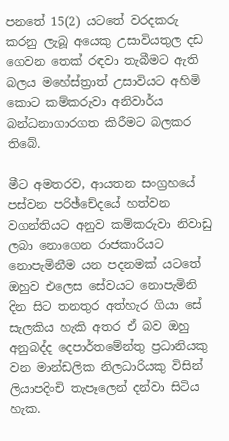පනතේ 15(2) යටතේ වරදකරු කරනු ලැබූ අයෙකු උසාවියතුල දඩ ගෙවන තෙක් රඳවා තැබීමට ඇති බලය මහේස්ත්‍රාත් උසාවියට අහිමි කොට කම්කරුවා අනිවාර්ය බන්ධනාගාරගත කිරීමට බලකර තිබේ.

මීට අමතරව, ආයතන සංග්‍රහයේ පස්වන පරිඡ්චේදයේ හත්වන වගන්තියට අනුව කම්කරුවා නිවාඩු ලබා නොගෙන රාජකාරියට නොපැමිනීම යන පදනමක් යටතේ ඔහුව එලෙස සේවයට නොපැමිනි දින සිට තනතුර අත්හැර ගියා සේ සැලකිය හැකි අතර ඒ බව ඔහු අනුබද්ද දෙපාර්තමේන්තු ප්‍රධානියකු වන මාන්ඩලික නිලධාරියකු විසින් ලියාපදිංචි තැපෑලෙන් දන්වා සිටිය හැක.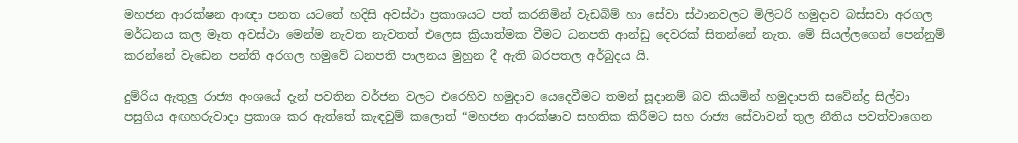මහජන ආරක්ෂන ආඥා පනත යටතේ හදිසි අවස්ථා ප්‍රකාශයට පත් කරනිමින් වැඩබිම් හා සේවා ස්ථානවලට මිලිටරි හමුදාව බස්සවා අරගල මර්ධනය කල මෑත අවස්ථා මෙන්ම නැවත නැවතත් එලෙස ක්‍රියාත්මක වීමට ධනපති ආන්ඩු දෙවරක් සිතන්නේ නැත. මේ සියල්ලගෙන් පෙන්නුම් කරන්නේ වැඩෙන පන්ති අරගල හමුවේ ධනපති පාලනය මුහුන දී ඇති බරපතල අර්බුදය යි.

දුම්රිය ඇතුලු‍ රාජ්‍ය අංශයේ දැන් පවතින වර්ජන වලට එරෙහිව හමුදාව යෙදෙවීමට තමන් සූදානම් බව කියමින් හමුදාපති සවේන්ද්‍ර සිල්වා  පසුගිය අඟහරුවාදා ප්‍රකාශ කර ඇත්තේ කැඳවුම් කලොත් “මහජන ආරක්ෂාව සහතික කිරීමට සහ රාජ්‍ය සේවාවන් තුල නීතිය පවත්වාගෙන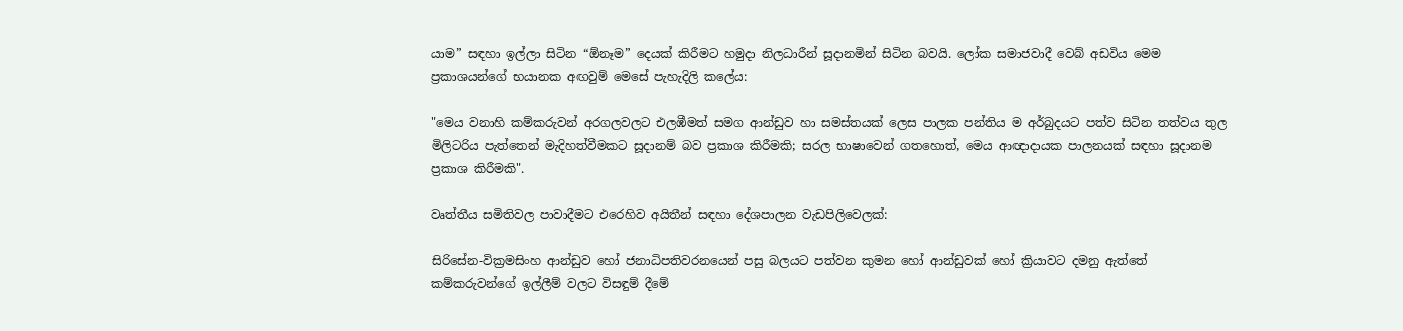යාම” සඳහා ඉල්ලා සිටින “ඕනෑම” දෙයක් කිරීමට හමුදා නිලධාරීන් සූදානමින් සිටින බවයි. ලෝක සමාජවාදී වෙබ් අඩවිය මෙම ප්‍රකාශයන්ගේ භයානක අඟවුම් මෙසේ පැහැදිලි කලේය:

"මෙය වනාහි කම්කරුවන් අරගලවලට එලඹීමත් සමග ආන්ඩුව හා සමස්තයක් ලෙස පාලක පන්තිය ම අර්බුදයට පත්ව සිටින තත්වය තුල මිලිටරිය පැත්තෙන් මැදිහත්වීමකට සූදානම් බව ප්‍රකාශ කිරීමකි; සරල භාෂාවෙන් ගතහොත්, මෙය ආඥාදායක පාලනයක් සඳහා සූදානම ප්‍රකාශ කිරීමකි".

වෘත්තීය සමිතිවල පාවාදීමට එරෙහිව අයිතීන් සඳහා දේශපාලන වැඩපිලිවෙලක්:

සිරිසේන-වික්‍රමසිංහ ආන්ඩුව හෝ ජනාධිපතිවරනයෙන් පසු බලයට පත්වන කුමන හෝ ආන්ඩුවක් හෝ ක්‍රියාවට දමනු ඇත්තේ කම්කරුවන්ගේ ඉල්ලීම් වලට විසඳුම් දීමේ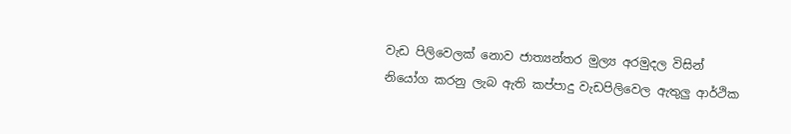වැඩ පිලිවෙලක් නොව ජාත්‍යන්තර මුල්‍ය අරමුදල විසින් නියෝග කරනු ලැබ ඇති කප්පාදු වැඩපිලිවෙල ඇතුලු ආර්ථික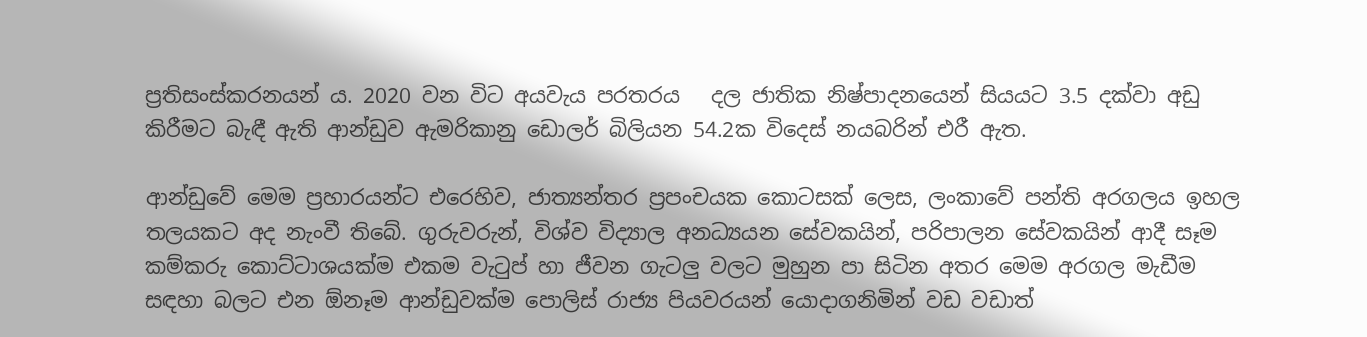ප්‍රතිසංස්කරනයන් ය. 2020 වන විට අයවැය පරතරය   දල ජාතික නිෂ්පාදනයෙන් සියයට 3.5 දක්වා අඩු කිරීමට බැඳී ඇති ආන්ඩුව ඇමරිකානු ඩොලර් බිලියන 54.2ක විදෙස් නයබරින් එරී ඇත.

ආන්ඩුවේ මෙම ප්‍රහාරයන්ට එරෙහිව, ජාත්‍යන්තර ප්‍රපංචයක කොටසක් ලෙස, ලංකාවේ පන්ති අරගලය ඉහල තලයකට අද නැංවී තිබේ. ගුරුවරුන්, විශ්ව විද්‍යාල අනධ්‍යයන සේවකයින්, පරිපාලන සේවකයින් ආදී සෑම කම්කරු කොට්ටාශයක්ම එකම වැටුප් හා ජීවන ගැටලු වලට මුහුන පා සිටින අතර මෙම අරගල මැඩීම සඳහා බලට එන ඕනෑම ආන්ඩුවක්ම පොලිස් රාජ්‍ය පියවරයන් යොදාගනිමින් වඩ වඩාත්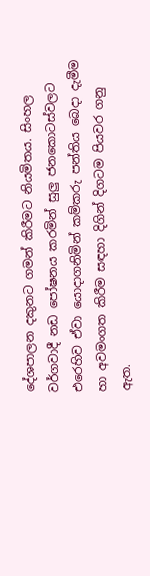දේශපාලන දකුනට ගමන් කිරීමට නියමිතය. සිංහල වර්ගවාදී නඩ පෝෂනය කරමින් සුලු ජනකොටස්වලට එරෙහිව ඒවා යොදාගනිමින් කම්කරු පන්තිය බෙදා දැමීම හා අවමංගත කිරීම සඳහා දිගින් දිගටම පියවර ගනු ඇත.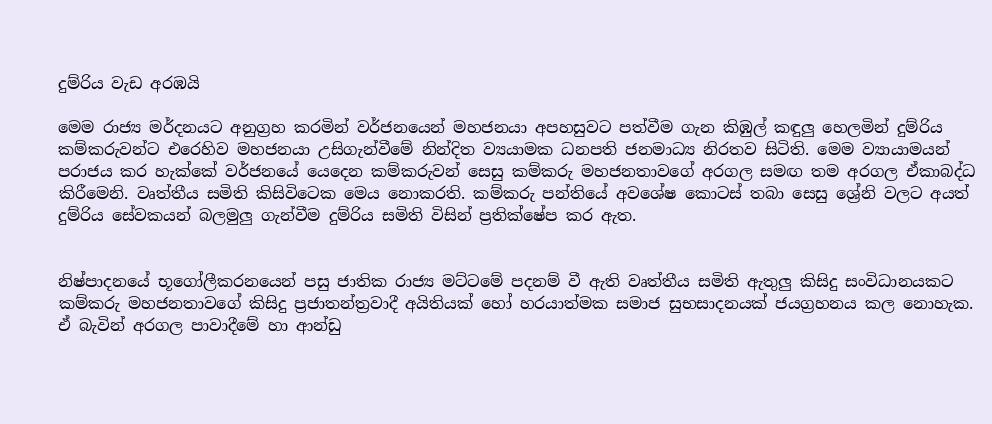දුම්රිය වැඩ අරඹයි

මෙම රාජ්‍ය මර්දනයට අනුග්‍රහ කරමින් වර්ජනයෙන් මහජනයා අපහසුවට පත්වීම ගැන කිඹුල් කඳුලු‍ හෙලමින් දුම්රිය කම්කරුවන්ට එරෙහිව මහජනයා උසිගැන්වීමේ නින්දිත ව්‍යයාමක ධනපති ජනමාධ්‍ය නිරතව සිටිති. මෙම ව්‍යායාමයන් පරාජය කර හැක්කේ වර්ජනයේ යෙදෙන කම්කරුවන් සෙසු කම්කරු මහජනතාවගේ අරගල සමඟ තම අරගල ඒකාබද්ධ කිරීමෙනි. වෘත්තීය සමිති කිසිවිටෙක මෙය නොකරති. කම්කරු පන්තියේ අවශේෂ කොටස් තබා සෙසු ශ්‍රේනි වලට අයත් දුම්රිය සේවකයන් බලමුලු‍ ගැන්වීම දුම්රිය සමිති විසින් ප්‍රතික්ෂේප කර ඇත.


නිෂ්පාදනයේ භූගෝලීකරනයෙන් පසු ජාතික රාජ්‍ය මට්ටමේ පදනම් වී ඇති වෘත්තීය සමිති ඇතුලු කිසිදු සංවිධානයකට කම්කරු මහජනතාවගේ කිසිදු ප්‍රජාතන්ත්‍රවාදී අයිතියක් හෝ හරයාත්මක සමාජ සුභසාදනයක් ජයග්‍රහනය කල නොහැක. ඒ බැවින් අරගල පාවාදීමේ හා ආන්ඩු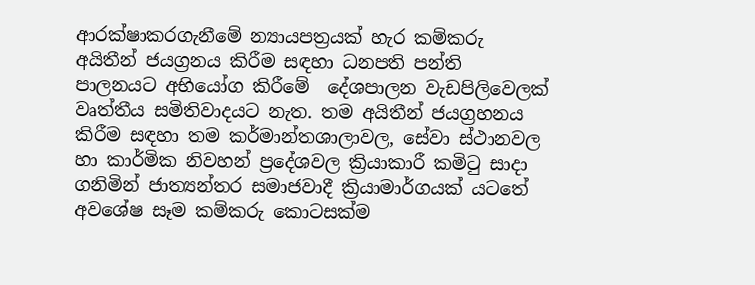ආරක්ෂාකරගැනීමේ න්‍යායපත්‍රයක් හැර කම්කරු අයිතීන් ජයග්‍රනය කිරීම සඳහා ධනපති පන්ති පාලනයට අභියෝග කිරීමේ  දේශපාලන වැඩපිලිවෙලක් වෘත්තීය සමිතිවාදයට නැත. තම අයිතීන් ජයග්‍රහනය කිරීම සඳහා තම කර්මාන්තශාලාවල, සේවා ස්ථානවල හා කාර්මික නිවහන් ප්‍රදේශවල ක්‍රියාකාරී කමිටු සාදා ගනිමින් ජාත්‍යන්තර සමාජවාදී ක්‍රියාමාර්ගයක් යටතේ අවශේෂ සෑම කම්කරු කොටසක්ම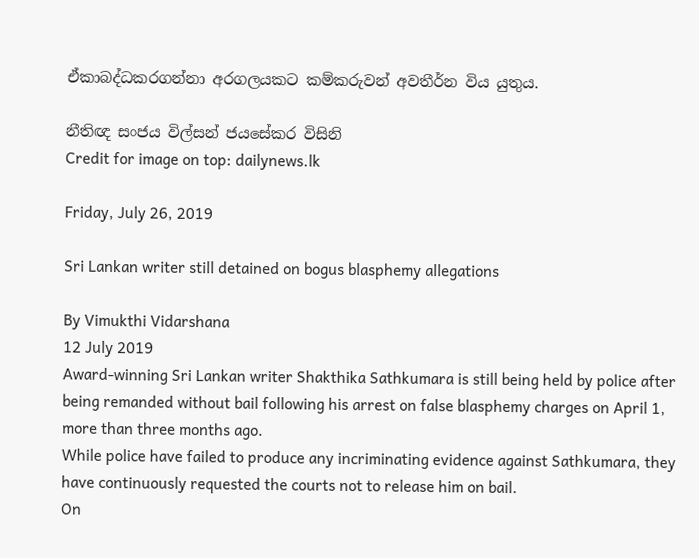ඒකාබද්ධකරගන්නා අරගලයකට කම්කරුවන් අවතීර්න විය යුතුය.

නීතිඥ සංජය විල්සන් ජයසේකර විසිනි
Credit for image on top: dailynews.lk

Friday, July 26, 2019

Sri Lankan writer still detained on bogus blasphemy allegations

By Vimukthi Vidarshana
12 July 2019
Award-winning Sri Lankan writer Shakthika Sathkumara is still being held by police after being remanded without bail following his arrest on false blasphemy charges on April 1, more than three months ago.
While police have failed to produce any incriminating evidence against Sathkumara, they have continuously requested the courts not to release him on bail.
On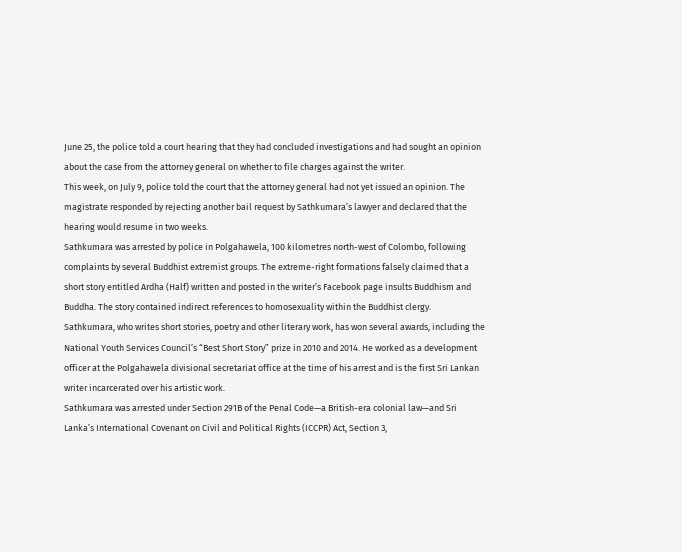June 25, the police told a court hearing that they had concluded investigations and had sought an opinion about the case from the attorney general on whether to file charges against the writer.
This week, on July 9, police told the court that the attorney general had not yet issued an opinion. The magistrate responded by rejecting another bail request by Sathkumara’s lawyer and declared that the hearing would resume in two weeks.
Sathkumara was arrested by police in Polgahawela, 100 kilometres north-west of Colombo, following complaints by several Buddhist extremist groups. The extreme-right formations falsely claimed that a short story entitled Ardha (Half) written and posted in the writer’s Facebook page insults Buddhism and Buddha. The story contained indirect references to homosexuality within the Buddhist clergy.
Sathkumara, who writes short stories, poetry and other literary work, has won several awards, including the National Youth Services Council’s “Best Short Story” prize in 2010 and 2014. He worked as a development officer at the Polgahawela divisional secretariat office at the time of his arrest and is the first Sri Lankan writer incarcerated over his artistic work.
Sathkumara was arrested under Section 291B of the Penal Code—a British-era colonial law—and Sri Lanka’s International Covenant on Civil and Political Rights (ICCPR) Act, Section 3,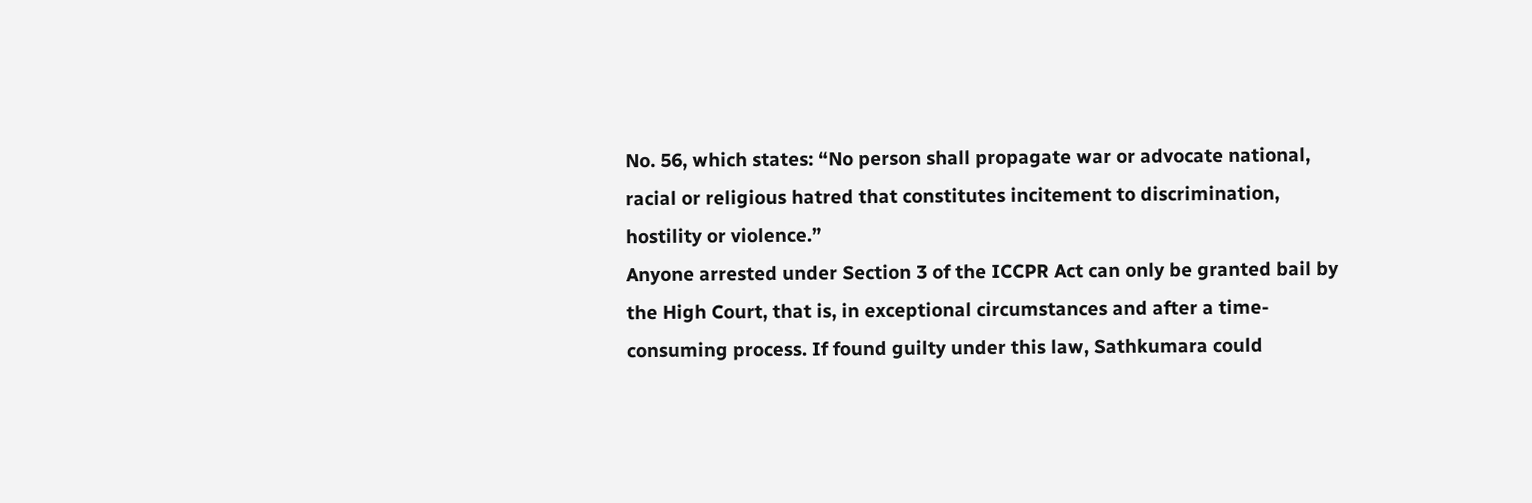No. 56, which states: “No person shall propagate war or advocate national, racial or religious hatred that constitutes incitement to discrimination, hostility or violence.”
Anyone arrested under Section 3 of the ICCPR Act can only be granted bail by the High Court, that is, in exceptional circumstances and after a time-consuming process. If found guilty under this law, Sathkumara could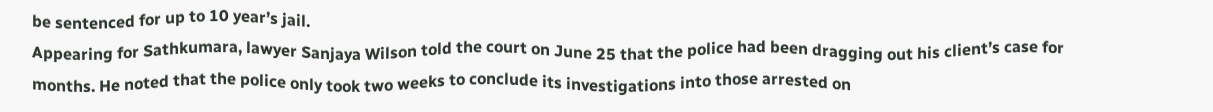be sentenced for up to 10 year’s jail.
Appearing for Sathkumara, lawyer Sanjaya Wilson told the court on June 25 that the police had been dragging out his client’s case for months. He noted that the police only took two weeks to conclude its investigations into those arrested on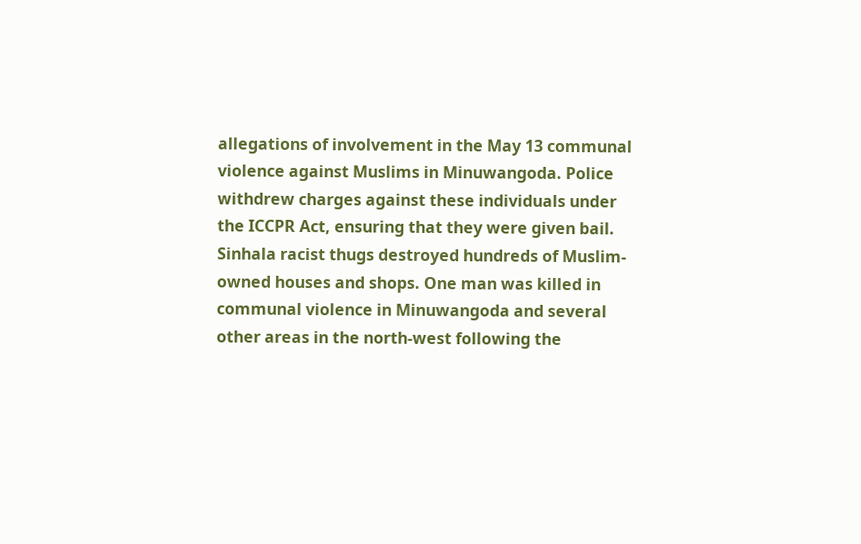allegations of involvement in the May 13 communal violence against Muslims in Minuwangoda. Police withdrew charges against these individuals under the ICCPR Act, ensuring that they were given bail.
Sinhala racist thugs destroyed hundreds of Muslim-owned houses and shops. One man was killed in communal violence in Minuwangoda and several other areas in the north-west following the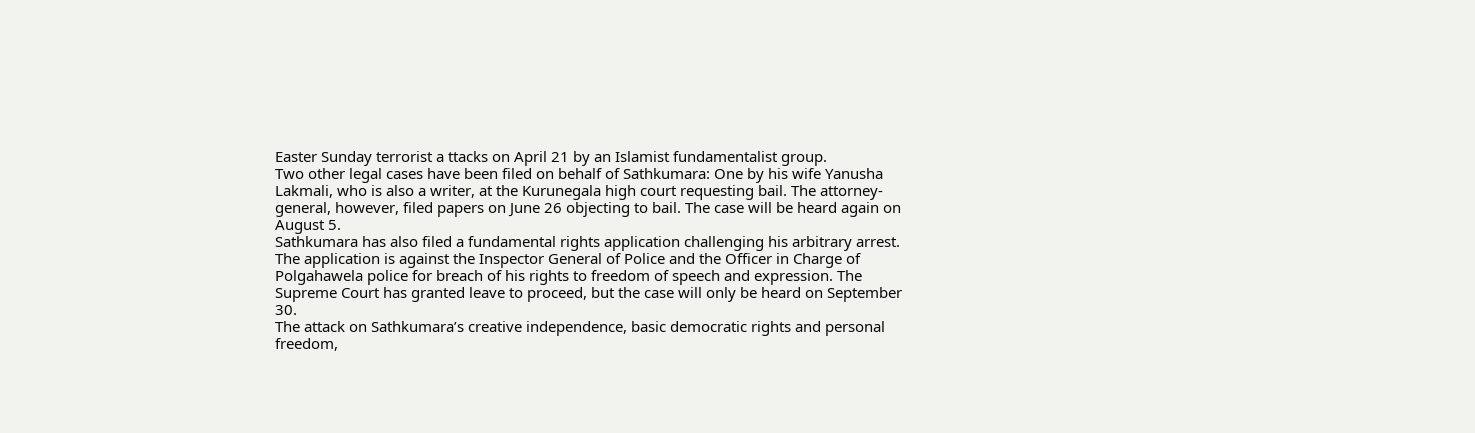Easter Sunday terrorist a ttacks on April 21 by an Islamist fundamentalist group.
Two other legal cases have been filed on behalf of Sathkumara: One by his wife Yanusha Lakmali, who is also a writer, at the Kurunegala high court requesting bail. The attorney-general, however, filed papers on June 26 objecting to bail. The case will be heard again on August 5.
Sathkumara has also filed a fundamental rights application challenging his arbitrary arrest. The application is against the Inspector General of Police and the Officer in Charge of Polgahawela police for breach of his rights to freedom of speech and expression. The Supreme Court has granted leave to proceed, but the case will only be heard on September 30.
The attack on Sathkumara’s creative independence, basic democratic rights and personal freedom,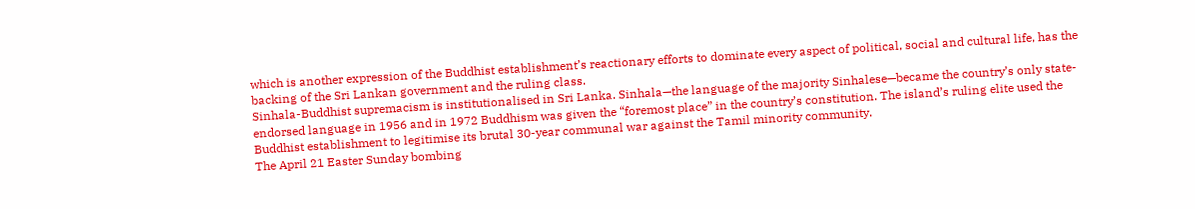which is another expression of the Buddhist establishment’s reactionary efforts to dominate every aspect of political, social and cultural life, has the backing of the Sri Lankan government and the ruling class.
Sinhala-Buddhist supremacism is institutionalised in Sri Lanka. Sinhala—the language of the majority Sinhalese—became the country’s only state-endorsed language in 1956 and in 1972 Buddhism was given the “foremost place” in the country’s constitution. The island’s ruling elite used the Buddhist establishment to legitimise its brutal 30-year communal war against the Tamil minority community.
The April 21 Easter Sunday bombing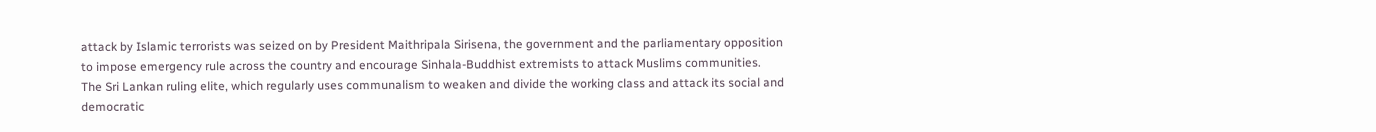attack by Islamic terrorists was seized on by President Maithripala Sirisena, the government and the parliamentary opposition to impose emergency rule across the country and encourage Sinhala-Buddhist extremists to attack Muslims communities.
The Sri Lankan ruling elite, which regularly uses communalism to weaken and divide the working class and attack its social and democratic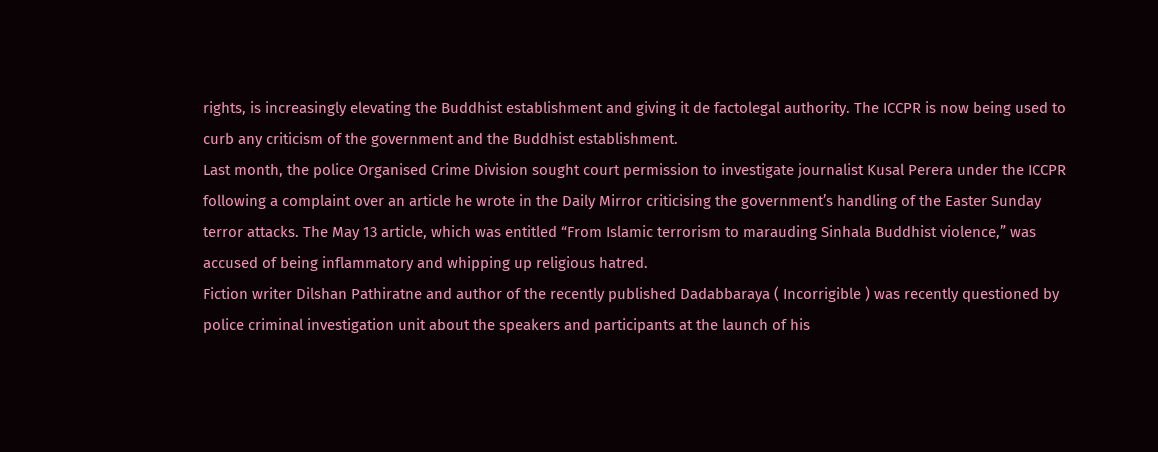rights, is increasingly elevating the Buddhist establishment and giving it de factolegal authority. The ICCPR is now being used to curb any criticism of the government and the Buddhist establishment.
Last month, the police Organised Crime Division sought court permission to investigate journalist Kusal Perera under the ICCPR following a complaint over an article he wrote in the Daily Mirror criticising the government’s handling of the Easter Sunday terror attacks. The May 13 article, which was entitled “From Islamic terrorism to marauding Sinhala Buddhist violence,” was accused of being inflammatory and whipping up religious hatred.
Fiction writer Dilshan Pathiratne and author of the recently published Dadabbaraya ( Incorrigible ) was recently questioned by police criminal investigation unit about the speakers and participants at the launch of his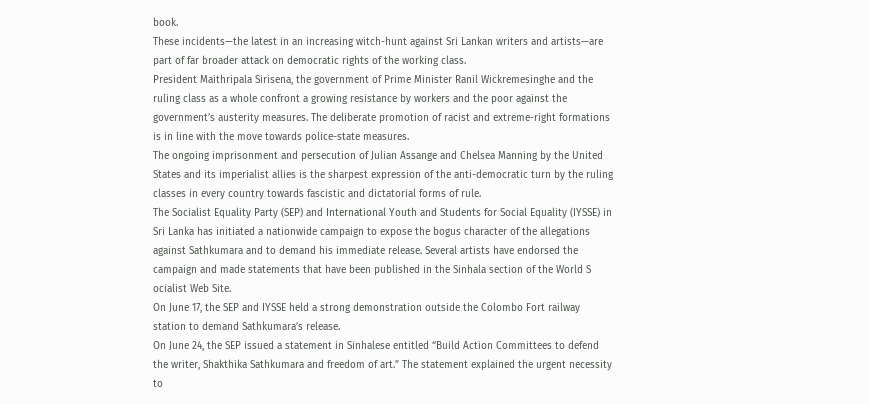book.
These incidents—the latest in an increasing witch-hunt against Sri Lankan writers and artists—are part of far broader attack on democratic rights of the working class.
President Maithripala Sirisena, the government of Prime Minister Ranil Wickremesinghe and the ruling class as a whole confront a growing resistance by workers and the poor against the government’s austerity measures. The deliberate promotion of racist and extreme-right formations is in line with the move towards police-state measures.
The ongoing imprisonment and persecution of Julian Assange and Chelsea Manning by the United States and its imperialist allies is the sharpest expression of the anti-democratic turn by the ruling classes in every country towards fascistic and dictatorial forms of rule.
The Socialist Equality Party (SEP) and International Youth and Students for Social Equality (IYSSE) in Sri Lanka has initiated a nationwide campaign to expose the bogus character of the allegations against Sathkumara and to demand his immediate release. Several artists have endorsed the campaign and made statements that have been published in the Sinhala section of the World S ocialist Web Site.
On June 17, the SEP and IYSSE held a strong demonstration outside the Colombo Fort railway station to demand Sathkumara’s release.
On June 24, the SEP issued a statement in Sinhalese entitled “Build Action Committees to defend the writer, Shakthika Sathkumara and freedom of art.” The statement explained the urgent necessity to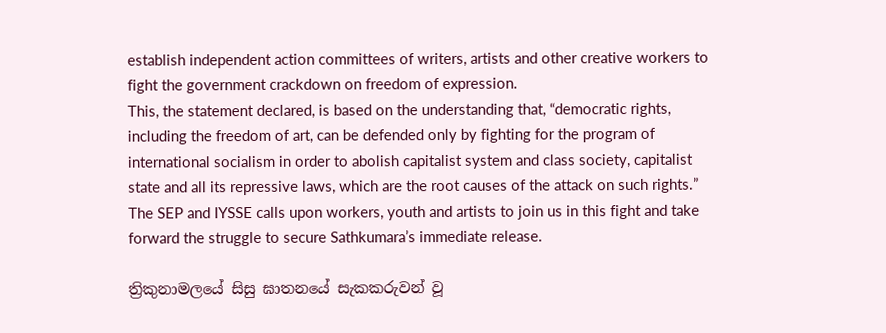establish independent action committees of writers, artists and other creative workers to fight the government crackdown on freedom of expression.
This, the statement declared, is based on the understanding that, “democratic rights, including the freedom of art, can be defended only by fighting for the program of international socialism in order to abolish capitalist system and class society, capitalist state and all its repressive laws, which are the root causes of the attack on such rights.”
The SEP and IYSSE calls upon workers, youth and artists to join us in this fight and take forward the struggle to secure Sathkumara’s immediate release.

ත්‍රිකුනාමලයේ සිසු ඝාතනයේ සැකකරුවන් වූ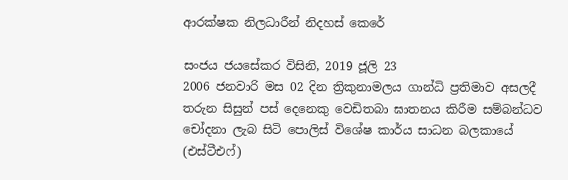ආරක්ෂක නිලධාරීන් නිදහස් කෙරේ

සංජය ජයසේකර විසිනි, 2019 ජූලි 23
2006 ජනවාරි මස 02 දින ත්‍රිකුනාමලය ගාන්ධි ප්‍රතිමාව අසලදී තරුන සිසුන් පස් දෙනෙකු වෙඩිතබා ඝාතනය කිරීම සම්බන්ධව චෝදනා ලැබ සිටි පොලිස් විශේෂ කාර්ය සාධන බලකායේ (එස්ටීඑෆ්)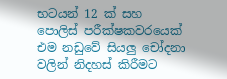භටයන් 12 ක් සහ පොලිස් පරීක්ෂකවරයෙක් එම නඩුවේ සියලු චෝදනා වලින් නිදහස් කිරීමට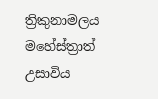ත්‍රිකුනාමලය මහේස්ත්‍රාත් උසාවිය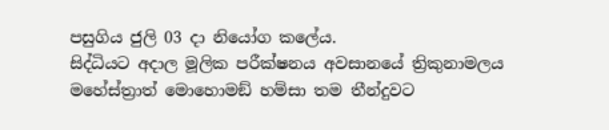පසුගිය ජුලි 03 දා නියෝග කලේය.
සිද්ධියට අදාල මූලික පරීක්ෂනය අවසානයේ ත්‍රිකුනාමලය මහේස්ත්‍රාත් මොහොමඞ් හම්සා තම තීන්දුවට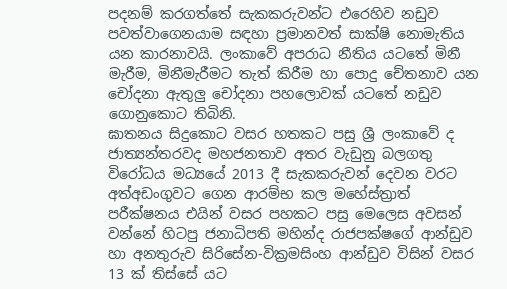පදනම් කරගත්තේ සැකකරුවන්ට එරෙහිව නඩුව පවත්වාගෙනයාම සඳහා ප්‍රමානවත් සාක්ෂි නොමැතිය යන කාරනාවයි. ලංකාවේ අපරාධ නීතිය යටතේ මිනී මැරීම, මිනීමැරීමට තැත් කිරීම හා පොදු චේතනාව යන චෝදනා ඇතුලු චෝදනා පහලොවක් යටතේ නඩුව ගොනුකොට තිබිනි.
ඝාතනය සිදුකොට වසර හතකට පසු ශ්‍රී ලංකාවේ ද ජාත්‍යන්තරවද මහජනතාව අතර වැඩුනු බලගතු විරෝධය මධ්‍යයේ 2013 දී සැකකරුවන් දෙවන වරට අත්අඩංගුවට ගෙන ආරම්භ කල මහේස්ත්‍රාත් පරීක්ෂනය එයින් වසර පහකට පසු මෙලෙස අවසන් වන්නේ හිටපු ජනාධිපති මහින්ද රාජපක්ෂගේ ආන්ඩුව හා අනතුරුව සිරිසේන-වික්‍රමසිංහ ආන්ඩුව විසින් වසර 13 ක් තිස්සේ යට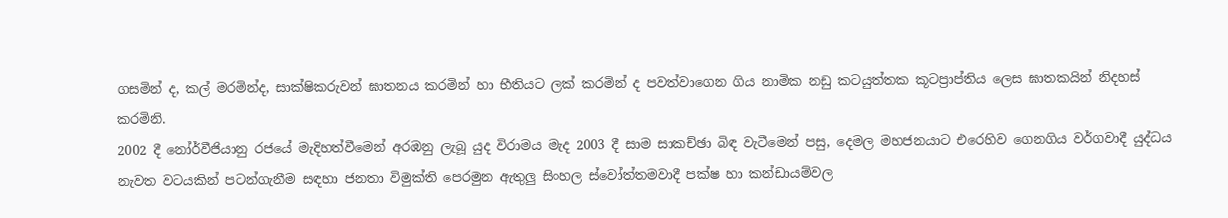ගසමින් ද, කල් මරමින්ද, සාක්ෂිකරුවන් ඝාතනය කරමින් හා භීතියට ලක් කරමින් ද පවත්වාගෙන ගිය නාමික නඩු කටයුත්තක කූටප්‍රාප්තිය ලෙස ඝාතකයින් නිදහස් කරමිනි.
2002 දී නෝර්වීජියානු රජයේ මැදිහත්වීමෙන් අරඹනු ලැබූ යුද විරාමය මැද 2003 දී සාම සාකච්ඡා බිඳ වැටීමෙන් පසු, දෙමල මහජනයාට එරෙහිව ගෙනගිය වර්ගවාදී යුද්ධය නැවත වටයකින් පටන්ගැනීම සඳහා ජනතා විමුක්ති පෙරමුන ඇතුලු සිංහල ස්වෝත්තමවාදී පක්ෂ හා කන්ඩායම්වල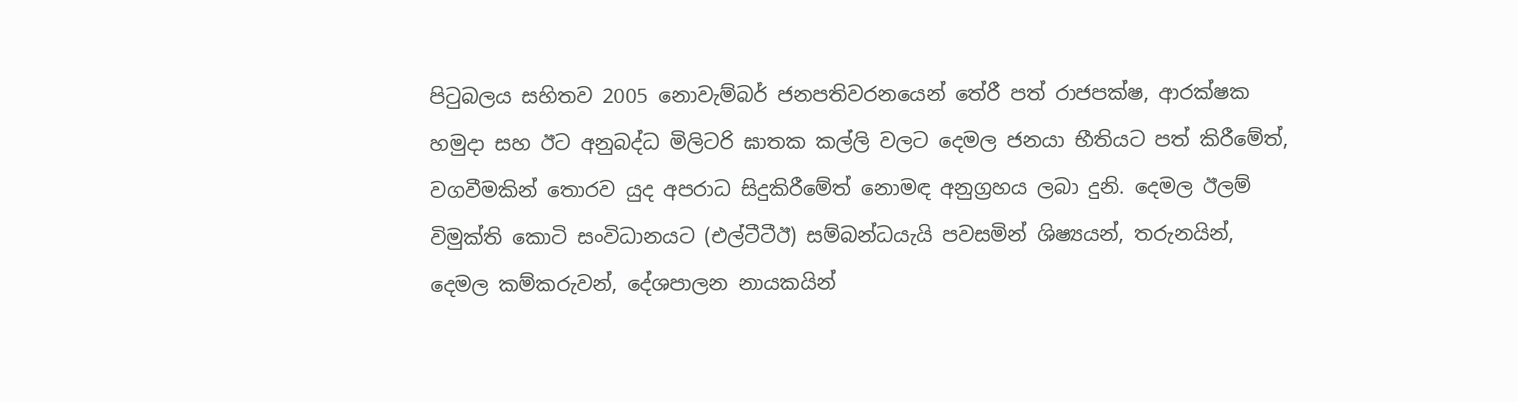පිටුබලය සහිතව 2005 නොවැම්බර් ජනපතිවරනයෙන් තේරී පත් රාජපක්ෂ, ආරක්ෂක හමුදා සහ ඊට අනුබද්ධ මිලිටරි ඝාතක කල්ලි වලට දෙමල ජනයා භීතියට පත් කිරීමේත්, වගවීමකින් තොරව යුද අපරාධ සිදුකිරීමේත් නොමඳ අනුග්‍රහය ලබා දුනි. දෙමල ඊලම් විමුක්ති කොටි සංවිධානයට (එල්ටීටීඊ) සම්බන්ධයැයි පවසමින් ශිෂ්‍යයන්, තරුනයින්, දෙමල කම්කරුවන්, දේශපාලන නායකයින්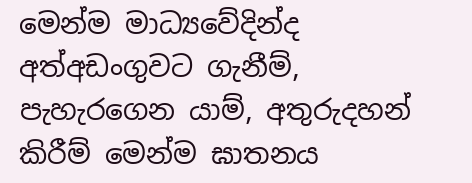මෙන්ම මාධ්‍යවේදින්ද අත්අඩංගුවට ගැනීම්, පැහැරගෙන යාම්, අතුරුදහන් කිරීම් මෙන්ම ඝාතනය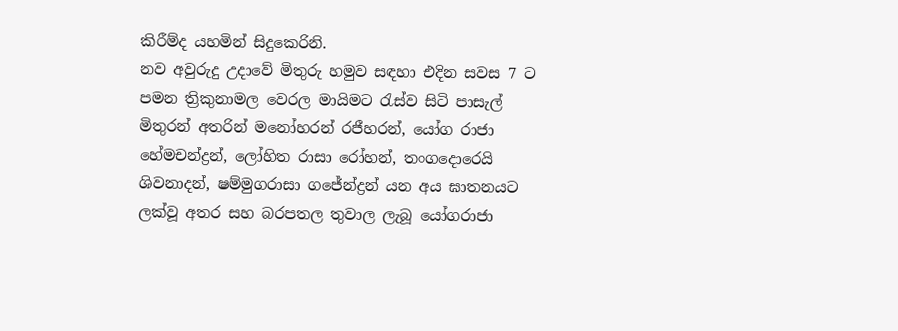කිරීම්ද යහමින් සිදුකෙරිනි.
නව අවුරුදු උදාවේ මිතුරු හමුව සඳහා එදින සවස 7 ට පමන ත්‍රිකුනාමල වෙරල මායිමට රැස්ව සිටි පාසැල් මිතුරන් අතරින් මනෝහරන් රජීහරන්, යෝග රාජා හේමචන්ද්‍රන්, ලෝහිත රාසා රෝහන්, තංගදොරෙයි ශිවනාදන්, ෂම්මුගරාසා ගජේන්ද්‍රන් යන අය ඝාතනයට ලක්වූ අතර සහ බරපතල තුවාල ලැබූ යෝගරාජා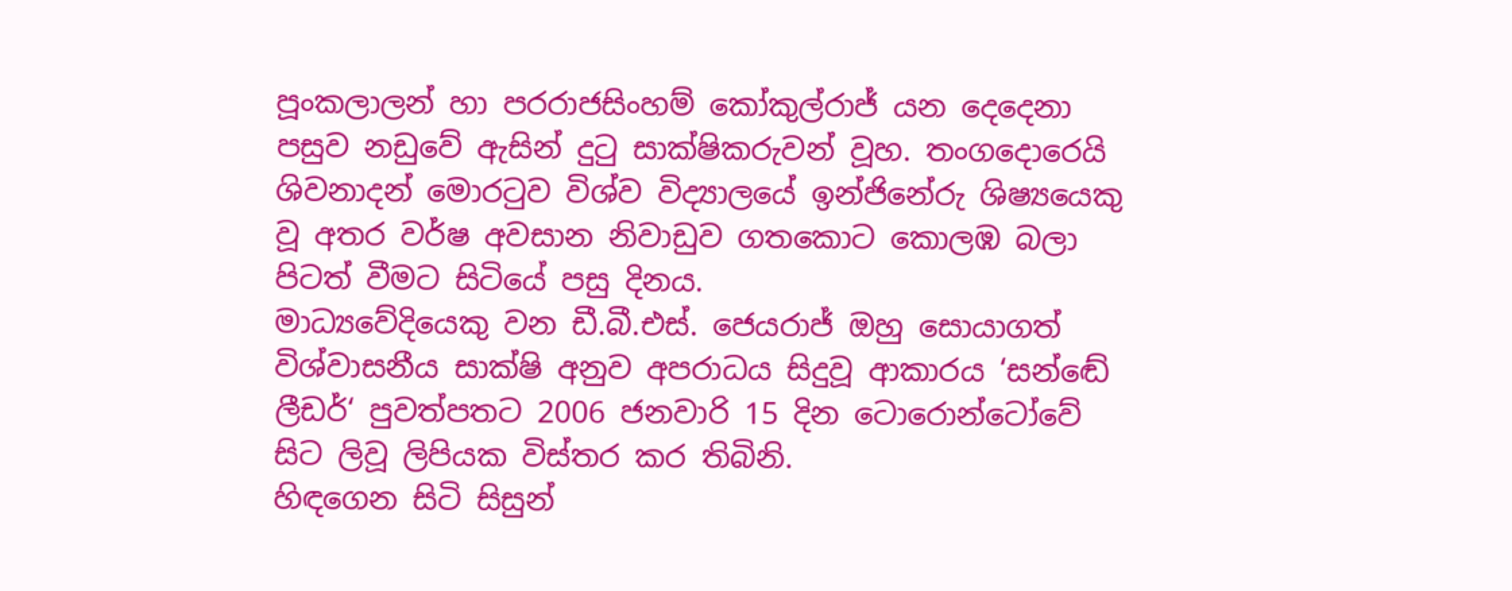පූංකලාලන් හා පරරාජසිංහම් කෝකුල්රාජ් යන දෙදෙනා පසුව නඩුවේ ඇසින් දුටු සාක්ෂිකරුවන් වූහ. තංගදොරෙයි ශිවනාදන් මොරටුව විශ්ව විද්‍යාලයේ ඉන්ජිනේරු ශිෂ්‍යයෙකු වූ අතර වර්ෂ අවසාන නිවාඩුව ගතකොට කොලඹ බලා පිටත් වීමට සිටියේ පසු දිනය.
මාධ්‍යවේදියෙකු වන ඩී.බී.එස්. ජෙයරාජ් ඔහු සොයාගත් විශ්වාසනීය සාක්ෂි අනුව අපරාධය සිදුවූ ආකාරය ‘සන්ඬේ ලීඩර්‘ පුවත්පතට 2006 ජනවාරි 15 දින ටොරොන්ටෝවේ සිට ලිවූ ලිපියක විස්තර කර තිබිනි.
හිඳගෙන සිටි සිසුන්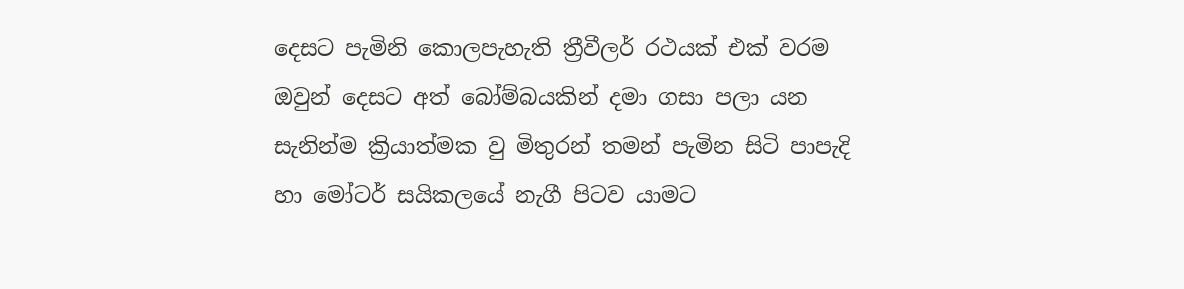දෙසට පැමිනි කොලපැහැති ත්‍රීවීලර් රථයක් එක් වරම ඔවුන් දෙසට අත් බෝම්බයකින් දමා ගසා පලා යන සැනින්ම ක්‍රියාත්මක වු මිතුරන් තමන් පැමින සිටි පාපැදි හා මෝටර් සයිකලයේ නැගී පිටව යාමට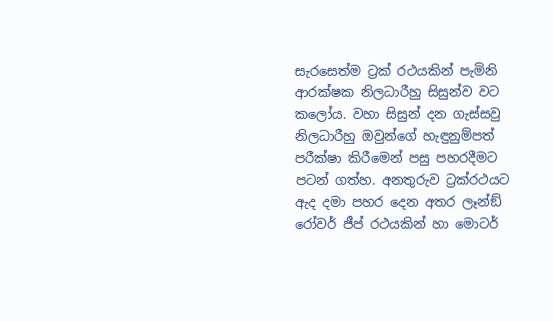සැරසෙත්ම ට්‍රක් රථයකින් පැමිනි ආරක්ෂක නිලධාරීහු සිසුන්ව වට කලෝය. වහා සිසුන් දන ගැස්සවු නිලධාරීහු ඔවුන්ගේ හැඳුනුම්පත් පරීක්ෂා කිරීමෙන් පසු පහරදීමට පටන් ගත්හ. අනතුරුව ට්‍රක්රථයට ඇද දමා පහර දෙන අතර ලෑන්ඞ් රෝවර් ජීප් රථයකින් හා මොටර්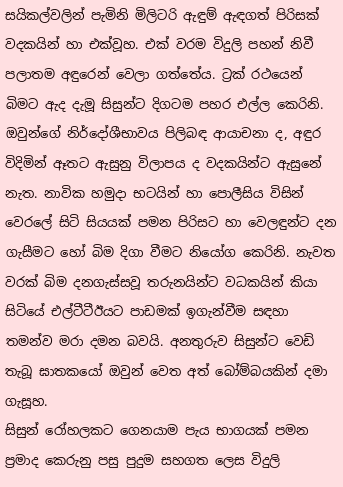සයිකල්වලින් පැමිනි මිලිටරි ඇඳුම් ඇඳගත් පිරිසක් වදකයින් හා එක්වූහ. එක් වරම විදුලි පහන් නිවී පලාතම අඳුරෙන් වෙලා ගත්තේය. ට්‍රක් රථයෙන් බිමට ඇද දැමූ සිසුන්ට දිගටම පහර එල්ල කෙරිනි. ඔවුන්ගේ නිර්දෝශීභාවය පිලිබඳ ආයාචනා ද, අඳුර විදිමින් ඈතට ඇසුනු විලාපය ද වදකයින්ට ඇසුනේ නැත. නාවික හමුදා භටයින් හා පොලීසිය විසින් වෙරලේ සිටි සියයක් පමන පිරිසට හා වෙලඳුන්ට දන ගැසීමට හෝ බිම දිගා වීමට නියෝග කෙරිනි. නැවත වරක් බිම දනගැස්සවූ තරුනයින්ට වධකයින් කියා සිටියේ එල්ටීටීඊයට පාඩමක් ඉගැන්වීම සඳහා තමන්ව මරා දමන බවයි. අනතුරුව සිසුන්ට වෙඩි තැබූ ඝාතකයෝ ඔවුන් වෙත අත් බෝම්බයකින් දමා ගැසූහ.
සිසුන් රෝහලකට ගෙනයාම පැය භාගයක් පමන ප්‍රමාද කෙරුනු පසු පුදුම සහගත ලෙස විදුලි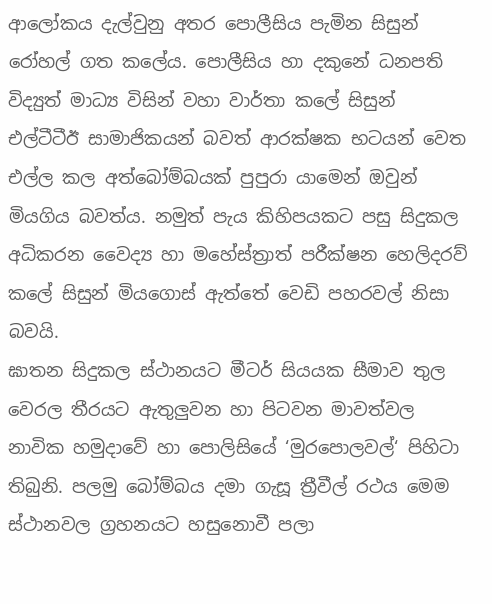ආලෝකය දැල්වුනු අතර පොලීසිය පැමින සිසුන් රෝහල් ගත කලේය. පොලීසිය හා දකුනේ ධනපති විද්‍යුත් මාධ්‍ය විසින් වහා වාර්තා කලේ සිසුන් එල්ටීටීඊ සාමාජිකයන් බවත් ආරක්ෂක භටයන් වෙත එල්ල කල අත්බෝම්බයක් පුපුරා යාමෙන් ඔවුන් මියගිය බවත්ය. නමුත් පැය කිහිපයකට පසු සිදුකල අධිකරන වෛද්‍ය හා මහේස්ත්‍රාත් පරීක්ෂන හෙලිදරව් කලේ සිසුන් මියගොස් ඇත්තේ වෙඩි පහරවල් නිසා බවයි.
ඝාතන සිදුකල ස්ථානයට මීටර් සියයක සීමාව තුල වෙරල තීරයට ඇතුලුවන හා පිටවන මාවත්වල නාවික හමුදාවේ හා පොලිසියේ ‘මුරපොලවල්‘ පිහිටා තිබුනි. පලමු බෝම්බය දමා ගැසූ ත්‍රීවීල් රථය මෙම ස්ථානවල ග්‍රහනයට හසුනොවී පලා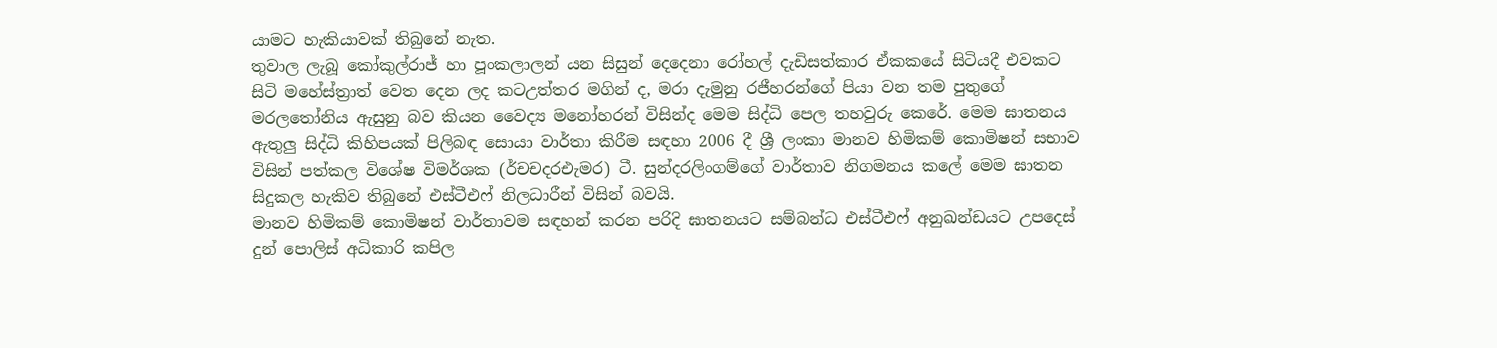යාමට හැකියාවක් තිබුනේ නැත.
තුවාල ලැබූ කෝකුල්රාජ් හා පූංකලාලන් යන සිසුන් දෙදෙනා රෝහල් දැඩිසත්කාර ඒකකයේ සිටියදී එවකට සිටි මහේස්ත්‍රාත් වෙත දෙන ලද කටඋත්තර මගින් ද, මරා දැමුනු රජීහරන්ගේ පියා වන තම පුතුගේ මරලතෝනිය ඇසුනු බව කියන වෛද්‍ය මනෝහරන් විසින්ද මෙම සිද්ධි පෙල තහවුරු කෙරේ. මෙම ඝාතනය ඇතුලු සිද්ධි කිහිපයක් පිලිබඳ සොයා වාර්තා කිරීම සඳහා 2006 දී ශ්‍රී ලංකා මානව හිමිකම් කොමිෂන් සභාව විසින් පත්කල විශේෂ විමර්ශක (ර්චචදරඑැමර) ටී. සුන්දරලිංගම්ගේ වාර්තාව නිගමනය කලේ මෙම ඝාතන සිදුකල හැකිව තිබුනේ එස්ටීඑෆ් නිලධාරීන් විසින් බවයි.
මානව හිමිකම් කොමිෂන් වාර්තාවම සඳහන් කරන පරිදි ඝාතනයට සම්බන්ධ එස්ටීඑෆ් අනුඛන්ඩයට උපදෙස් දුන් පොලිස් අධිකාරි කපිල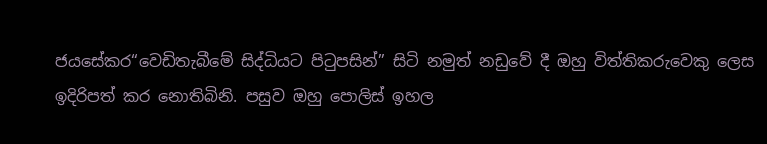ජයසේකර“වෙඩිතැබීමේ සිද්ධියට පිටුපසින්” සිටි නමුත් නඩුවේ දී ඔහු විත්තිකරුවෙකු ලෙස ඉදිරිපත් කර නොතිබිනි. පසුව ඔහු පොලිස් ඉහල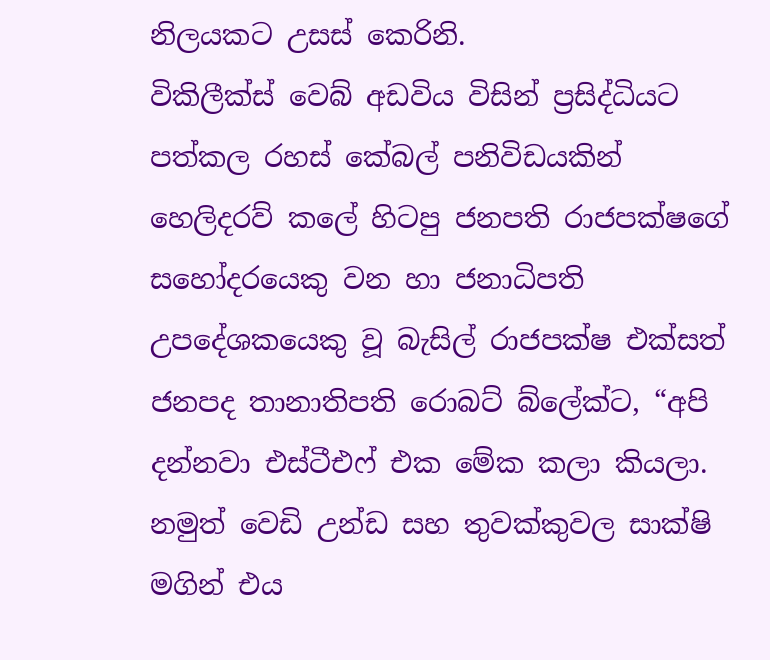නිලයකට උසස් කෙරිනි.
විකිලීක්ස් වෙබ් අඩවිය විසින් ප්‍රසිද්ධියට පත්කල රහස් කේබල් පනිවිඩයකින් හෙලිදරව් කලේ හිටපු ජනපති රාජපක්ෂගේ සහෝදරයෙකු වන හා ජනාධිපති උපදේශකයෙකු වූ බැසිල් රාජපක්ෂ එක්සත් ජනපද තානාතිපති රොබට් බ්ලේක්ට, “අපි දන්නවා එස්ටීඑෆ් එක මේක කලා කියලා. නමුත් වෙඩි උන්ඩ සහ තුවක්කුවල සාක්ෂි මගින් එය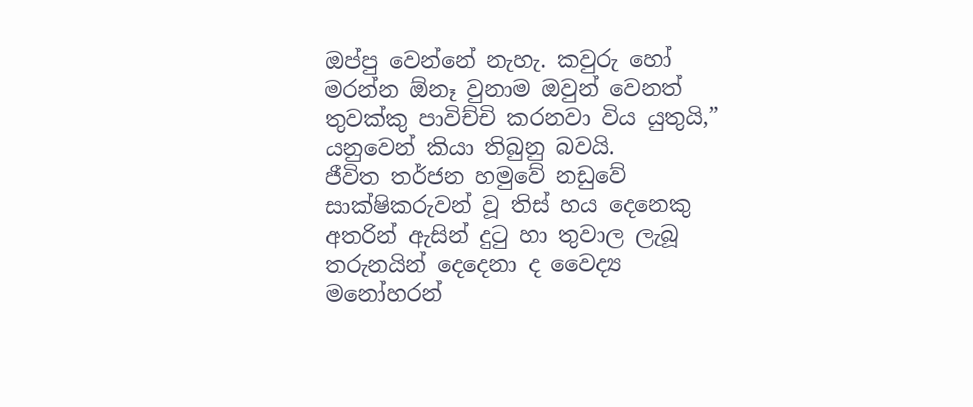ඔප්පු වෙන්නේ නැහැ. කවුරු හෝ මරන්න ඕනෑ වුනාම ඔවුන් වෙනත් තුවක්කු පාවිච්චි කරනවා විය යුතුයි,” යනුවෙන් කියා තිබුනු බවයි.
ජීවිත තර්ජන හමුවේ නඩුවේ සාක්ෂිකරුවන් වූ තිස් හය දෙනෙකු අතරින් ඇසින් දුටු හා තුවාල ලැබූ තරුනයින් දෙදෙනා ද වෛද්‍ය මනෝහරන්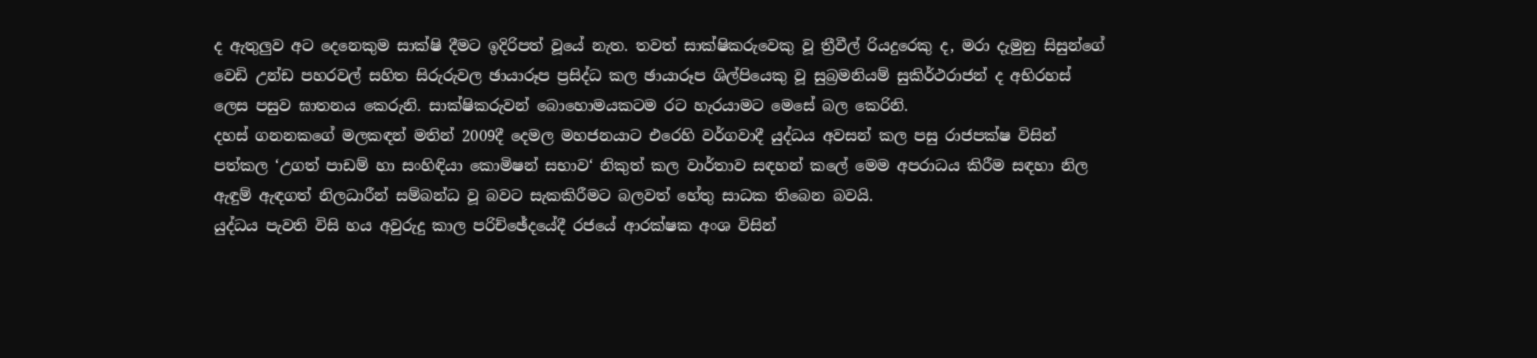ද ඇතුලුව අට දෙනෙකුම සාක්ෂි දීමට ඉදිරිපත් වූයේ නැත. තවත් සාක්ෂිකරුවෙකු වූ ත්‍රීවීල් රියදුරෙකු ද, මරා දැමුනු සිසුන්ගේ වෙඩි උන්ඩ පහරවල් සහිත සිරුරුවල ඡායාරූප ප්‍රසිද්ධ කල ඡායාරූප ශිල්පියෙකු වූ සුබ්‍රමනියම් සුකිර්ථරාජන් ද අභිරහස් ලෙස පසුව ඝාතනය කෙරුනි. සාක්ෂිකරුවන් බොහොමයකටම රට හැරයාමට මෙසේ බල කෙරිනි.
දහස් ගනනකගේ මලකඳන් මතින් 2009දී දෙමල මහජනයාට එරෙහි වර්ගවාදී යුද්ධය අවසන් කල පසු රාජපක්ෂ විසින් පත්කල ‘උගත් පාඩම් හා සංහිඳියා කොමිෂන් සභාව‘ නිකුත් කල වාර්තාව සඳහන් කලේ මෙම අපරාධය කිරීම සඳහා නිල ඇඳුම් ඇඳගත් නිලධාරීන් සම්බන්ධ වූ බවට සැකකිරීමට බලවත් හේතු සාධක තිබෙන බවයි.
යුද්ධය පැවති විසි හය අවුරුදු කාල පරිච්ඡේදයේදී රජයේ ආරක්ෂක අංශ විසින්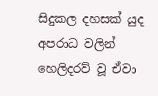සිදුකල දහසක් යුද අපරාධ වලින් හෙලිදරව් වූ ඒවා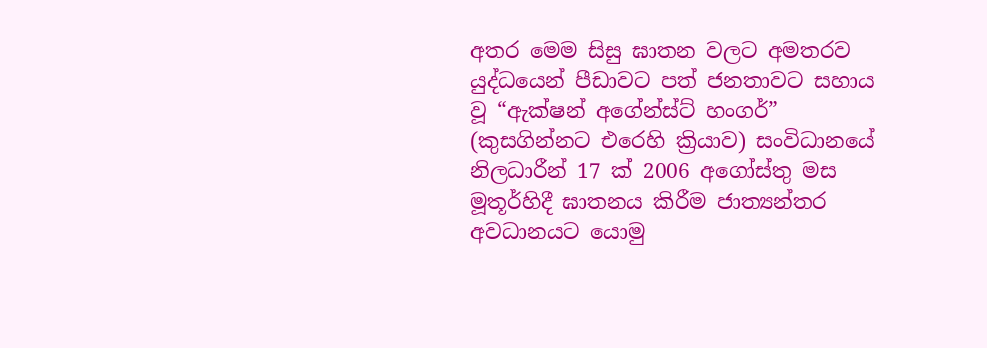අතර මෙම සිසු ඝාතන වලට අමතරව යුද්ධයෙන් පීඩාවට පත් ජනතාවට සහාය වූ “ඇක්ෂන් අගේන්ස්ට් හංගර්” (කුසගින්නට එරෙහි ක්‍රියාව) සංවිධානයේ නිලධාරීන් 17 ක් 2006 අගෝස්තු මස මූතූර්හිදී ඝාතනය කිරීම ජාත්‍යන්තර අවධානයට යොමු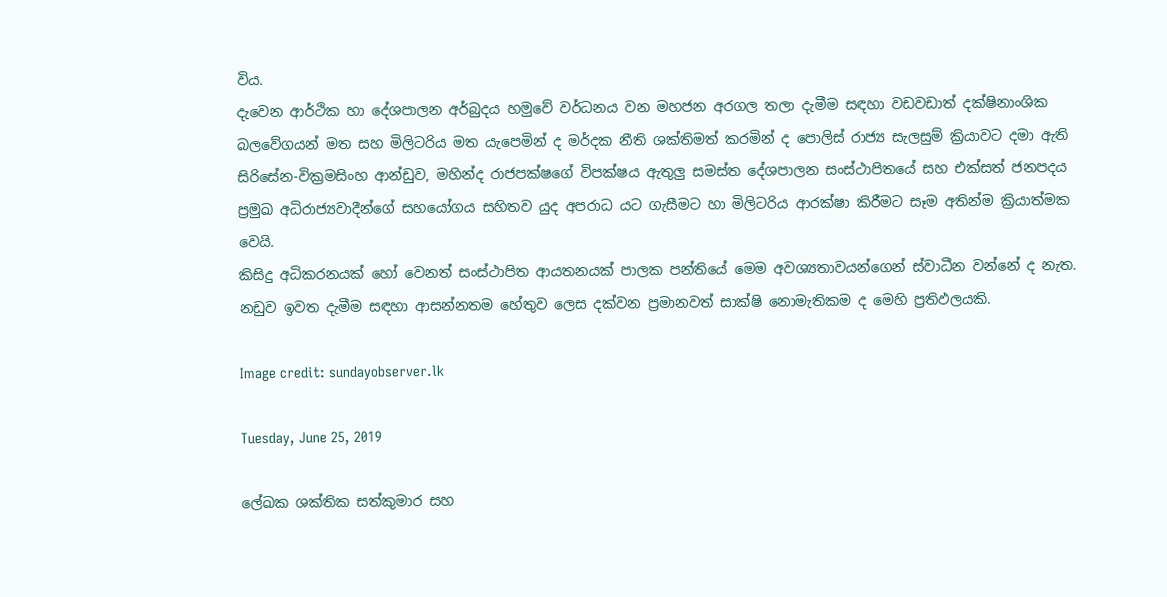විය.
දැවෙන ආර්ථික හා දේශපාලන අර්බුදය හමුවේ වර්ධනය වන මහජන අරගල තලා දැමීම සඳහා වඩවඩාත් දක්ෂිනාංශික බලවේගයන් මත සහ මිලිටරිය මත යැපෙමින් ද මර්දක නීති ශක්තිමත් කරමින් ද පොලිස් රාජ්‍ය සැලසුම් ක්‍රියාවට දමා ඇති සිරිසේන-වික්‍රමසිංහ ආන්ඩුව, මහින්ද රාජපක්ෂගේ විපක්ෂය ඇතුලු සමස්ත දේශපාලන සංස්ථාපිතයේ සහ එක්සත් ජනපදය ප්‍රමුඛ අධිරාජ්‍යවාදීන්ගේ සහයෝගය සහිතව යුද අපරාධ යට ගැසීමට හා මිලිටරිය ආරක්ෂා කිරීමට සෑම අතින්ම ක්‍රියාත්මක වෙයි.
කිසිදු අධිකරනයක් හෝ වෙනත් සංස්ථාපිත ආයතනයක් පාලක පන්තියේ මෙම අවශ්‍යතාවයන්ගෙන් ස්වාධීන වන්නේ ද නැත. නඩුව ඉවත දැමීම සඳහා ආසන්නතම හේතුව ලෙස දක්වන ප්‍රමානවත් සාක්ෂි නොමැතිකම ද මෙහි ප්‍රතිඵලයකි.

Image credit: sundayobserver.lk

Tuesday, June 25, 2019

ලේඛක ශක්තික සත්කුමාර සහ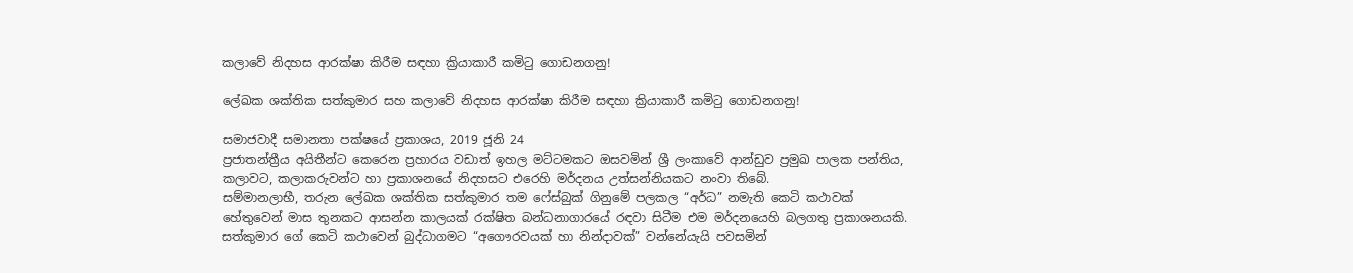කලාවේ නිදහස ආරක්ෂා කිරීම සඳහා ක්‍රියාකාරී කමිටු ගොඩනගනු!

ලේඛක ශක්තික සත්කුමාර සහ කලාවේ නිදහස ආරක්ෂා කිරීම සඳහා ක්‍රියාකාරී කමිටු ගොඩනගනු!

සමාජවාදී සමානතා පක්ෂයේ ප්‍රකාශය, 2019 ජූනි 24
ප්‍රජාතන්ත්‍රීය අයිතීන්ට කෙරෙන ප්‍රහාරය වඩාත් ඉහල මට්ටමකට ඔසවමින් ශ්‍රී ලංකාවේ ආන්ඩුව ප්‍රමුඛ පාලක පන්තිය, කලාවට, කලාකරුවන්ට හා ප්‍රකාශනයේ නිදහසට එරෙහි මර්දනය උත්සන්නියකට නංවා තිබේ.
සම්මානලාභී, තරුන ලේඛක ශක්තික සත්කුමාර තම ෆේස්බුක් ගිනුමේ පලකල “අර්ධ” නමැති කෙටි කථාවක් හේතුවෙන් මාස තුනකට ආසන්න කාලයක් රක්ෂිත බන්ධනාගාරයේ රඳවා සිටීම එම මර්දනයෙහි බලගතු ප්‍රකාශනයකි.
සත්කුමාර ගේ කෙටි කථාවෙන් බුද්ධාගමට “අගෞරවයක් හා නින්දාවක්” වන්නේයැයි පවසමින්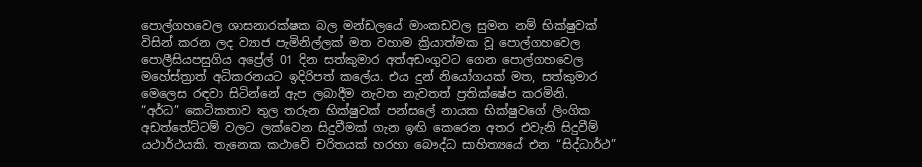පොල්ගහවෙල ශාසනාරක්ෂක බල මන්ඩලයේ මාංකඩවල සුමන නම් භික්ෂුවක් විසින් කරන ලද ව්‍යාජ පැමිනිල්ලක් මත වහාම ක්‍රියාත්මක වූ පොල්ගහවෙල පොලීසියපසුගිය අප්‍රේල් 01 දින සත්කුමාර අත්අඩංගුවට ගෙන පොල්ගහවෙල මහේස්ත්‍රාත් අධිකරනයට ඉදිරිපත් කලේය. එය දුන් නියෝගයක් මත, සත්කුමාර මෙලෙස රඳවා සිටින්නේ ඇප ලබාදීම නැවත නැවතත් ප්‍රතික්ෂේප කරමිනි.
“අර්ධ” කෙටිකතාව තුල තරුන භික්ෂුවක් පන්සලේ නායක භික්ෂුවගේ ලිංගික අඩත්තේට්ටම් වලට ලක්වෙන සිදුවීමක් ගැන ඉඟි කෙරෙන අතර එවැනි සිදුවීම් යථාර්ථයකි. තැනෙක කථාවේ චරිතයක් හරහා බෞද්ධ සාහිත්‍යයේ එන “සිද්ධාර්ථ”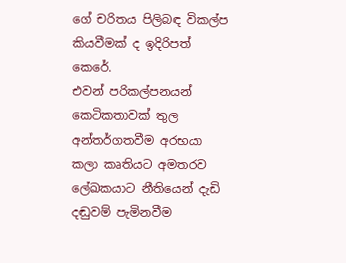ගේ චරිතය පිලිබඳ විකල්ප කියවීමක් ද ඉදිරිපත් කෙරේ.
එවන් පරිකල්පනයන් කෙටිකතාවක් තුල අන්තර්ගතවීම අරභයා කලා කෘතියට අමතරව ලේඛකයාට නීතියෙන් දැඩි දඬුවම් පැමිනවීම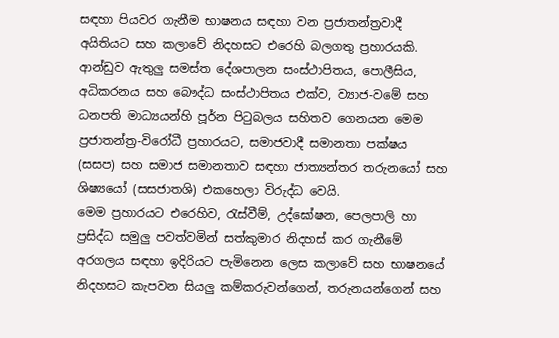සඳහා පියවර ගැනීම භාෂනය සඳහා වන ප්‍රජාතන්ත්‍රවාදී අයිතියට සහ කලාවේ නිදහසට එරෙහි බලගතු ප්‍රහාරයකි.
ආන්ඩුව ඇතුලු සමස්ත දේශපාලන සංස්ථාපිතය, පොලීසිය, අධිකරනය සහ බෞද්ධ සංස්ථාපිතය එක්ව, ව්‍යාජ-වමේ සහ ධනපති මාධ්‍යයන්හි පූර්න පිටුබලය සහිතව ගෙනයන මෙම ප්‍රජාතන්ත්‍ර-විරෝධී ප්‍රහාරයට, සමාජවාදී සමානතා පක්ෂය (සසප) සහ සමාජ සමානතාව සඳහා ජාත්‍යන්තර තරුනයෝ සහ ශිෂ්‍යයෝ (සසජාතශි) එකහෙලා විරුද්ධ වෙයි.
මෙම ප්‍රහාරයට එරෙහිව, රැස්වීම්, උද්ඝෝෂන, පෙලපාලි හා ප්‍රසිද්ධ සමුලු පවත්වමින් සත්කුමාර නිදහස් කර ගැනීමේ අරගලය සඳහා ඉදිරියට පැමිනෙන ලෙස කලාවේ සහ භාෂනයේ නිදහසට කැපවන සියලු කම්කරුවන්ගෙන්, තරුනයන්ගෙන් සහ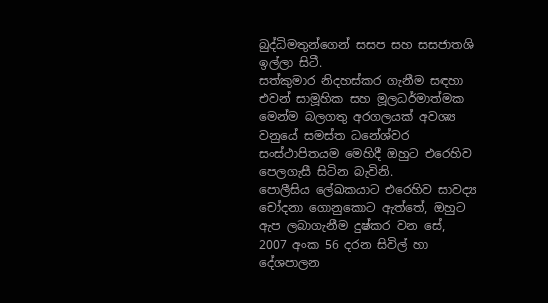බුද්ධිමතුන්ගෙන් සසප සහ සසජාතශි ඉල්ලා සිටී.
සත්කුමාර නිදහස්කර ගැනීම සඳහා එවන් සාමූහික සහ මූලධර්මාත්මක මෙන්ම බලගතු අරගලයක් අවශ්‍ය වනුයේ සමස්ත ධනේශ්වර සංස්ථාපිතයම මෙහිදී ඔහුට එරෙහිව පෙලගැසී සිටින බැවිනි.
පොලීසිය ලේඛකයාට එරෙහිව සාවද්‍ය චෝදනා ගොනුකොට ඇත්තේ, ඔහුට ඇප ලබාගැනීම දුෂ්කර වන සේ, 2007 අංක 56 දරන සිවිල් හා දේශපාලන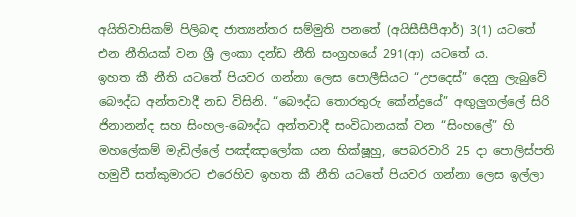අයිතිවාසිකම් පිලිබඳ ජාත්‍යන්තර සම්මුති පනතේ (අයිසීසීපීආර්) 3(1) යටතේ එන නීතියක් වන ශ්‍රී ලංකා දන්ඩ නීති සංග්‍රහයේ 291(ආ) යටතේ ය.
ඉහත කී නීති යටතේ පියවර ගන්නා ලෙස පොලීසියට “උපදෙස්” දෙනු ලැබුවේ බෞද්ධ අන්තවාදී නඩ විසිනි. “බෞද්ධ තොරතුරු කේන්ද්‍රයේ” අඟුලුගල්ලේ සිරි ජිනානන්ද සහ සිංහල-බෞද්ධ අන්තවාදී සංවිධානයක් වන “සිංහලේ” හි මහලේකම් මැඩිල්ලේ පඤ්ඤාලෝක යන භික්ෂූහු, පෙබරවාරි 25 දා පොලිස්පති හමුවී සත්කුමාරට එරෙහිව ඉහත කී නීති යටතේ පියවර ගන්නා ලෙස ඉල්ලා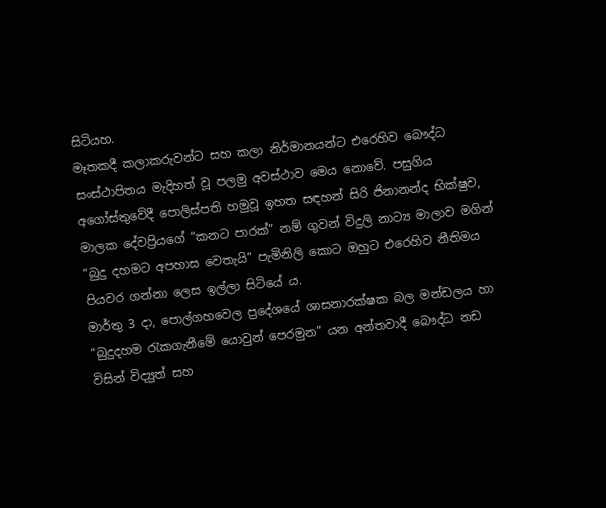සිටියහ.
මෑතකදී කලාකරුවන්ට සහ කලා නිර්මානයන්ට එරෙහිව බෞද්ධ සංස්ථාපිතය මැදිහත් වූ පලමු අවස්ථාව මෙය නොවේ. පසුගිය අගෝස්තුවේදී පොලිස්පති හමුවූ ඉහත සඳහන් සිරි ජිනානන්ද භික්ෂුව, මාලක දේවප්‍රියගේ “කනට පාරක්” නම් ගුවන් විදුලි නාට්‍ය මාලාව මගින් “බුදු දහමට අපහාස වෙතැයි” පැමිනිලි කොට ඔහුට එරෙහිව නීතිමය පියවර ගන්නා ලෙස ඉල්ලා සිටියේ ය.
මාර්තු 3 දා, පොල්ගහවෙල ප්‍රදේශයේ ශාසනාරක්ෂක බල මන්ඩලය හා “බුදුදහම රැකගැනීමේ යොවුන් පෙරමුන” යන අන්තවාදී බෞද්ධ නඩ විසින් විද්‍යුත් සහ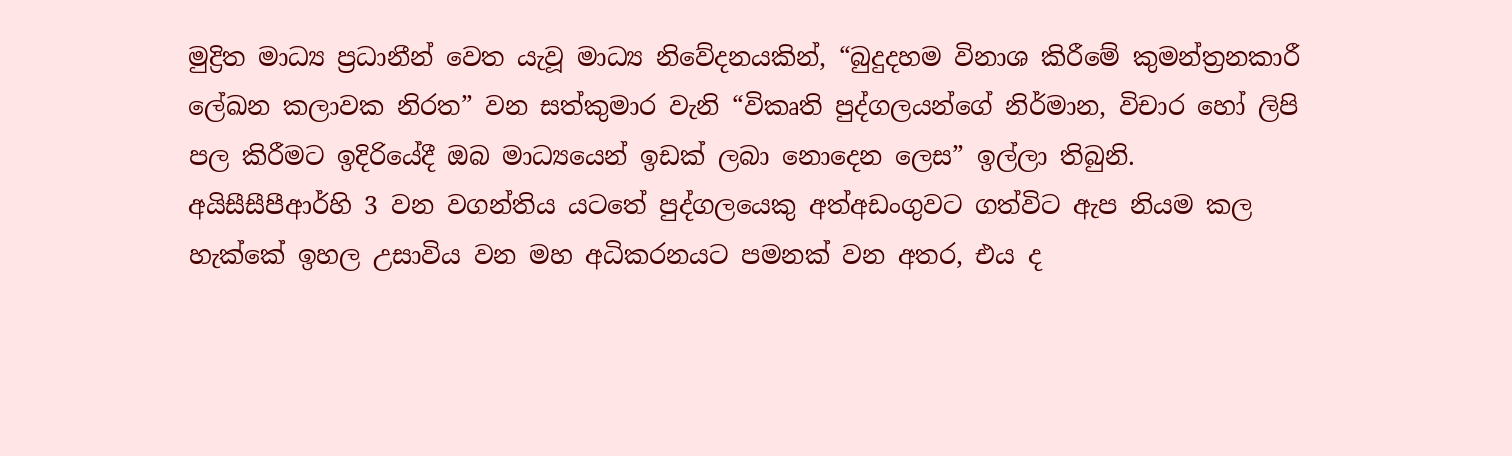මුද්‍රිත මාධ්‍ය ප්‍රධානීන් වෙත යැවූ මාධ්‍ය නිවේදනයකින්, “බුදුදහම විනාශ කිරීමේ කුමන්ත්‍රනකාරී ලේඛන කලාවක නිරත” වන සත්කුමාර වැනි “විකෘති පුද්ගලයන්ගේ නිර්මාන, විචාර හෝ ලිපි පල කිරීමට ඉදිරියේදී ඔබ මාධ්‍යයෙන් ඉඩක් ලබා නොදෙන ලෙස” ඉල්ලා තිබුනි.
අයිසීසීපීආර්හි 3 වන වගන්තිය යටතේ පුද්ගලයෙකු අත්අඩංගුවට ගත්විට ඇප නියම කල හැක්කේ ඉහල උසාවිය වන මහ අධිකරනයට පමනක් වන අතර, එය ද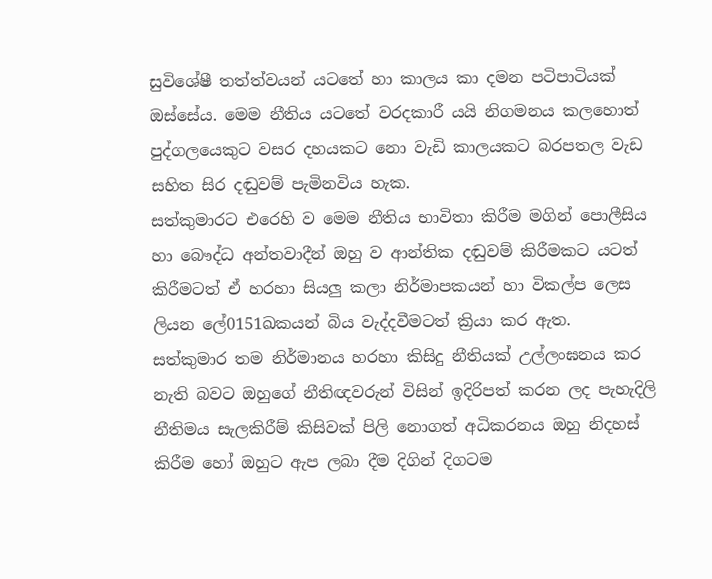සුවිශේෂී තත්ත්වයන් යටතේ හා කාලය කා දමන පටිපාටියක් ඔස්සේය. මෙම නීතිය යටතේ වරදකාරී යයි නිගමනය කලහොත් පුද්ගලයෙකුට වසර දහයකට නො වැඩි කාලයකට බරපතල වැඩ සහිත සිර දඬුවම් පැමිනවිය හැක.
සත්කුමාරට එරෙහි ව මෙම නීතිය භාවිතා කිරීම මගින් පොලීසිය හා බෞද්ධ අන්තවාදීන් ඔහු ව ආන්තික දඬුවම් කිරීමකට යටත් කිරීමටත් ඒ හරහා සියලු කලා නිර්මාපකයන් හා විකල්ප ලෙස ලියන ලේ0151ඛකයන් බිය වැද්දවීමටත් ක්‍රියා කර ඇත.
සත්කුමාර තම නිර්මානය හරහා කිසිදු නීතියක් උල්ලංඝනය කර නැති බවට ඔහුගේ නීතිඥවරුන් විසින් ඉදිරිපත් කරන ලද පැහැදිලි නීතිමය සැලකිරීම් කිසිවක් පිලි නොගත් අධිකරනය ඔහු නිදහස් කිරීම හෝ ඔහුට ඇප ලබා දීම දිගින් දිගටම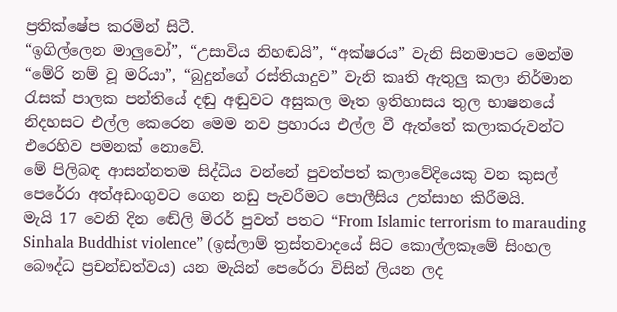ප්‍රතික්ෂේප කරමින් සිටී.
“ඉගිල්ලෙන මාලුවෝ”, “උසාවිය නිහඬයි”, “අක්ෂරය” වැනි සිනමාපට මෙන්ම “මේරි නම් වූ මරියා”, “බුදුන්ගේ රස්තියාදුව” වැනි කෘති ඇතුලු කලා නිර්මාන රැසක් පාලක පන්තියේ දඬු අඬුවට අසුකල මෑත ඉතිහාසය තුල භාෂනයේ නිදහසට එල්ල කෙරෙන මෙම නව ප්‍රහාරය එල්ල වී ඇත්තේ කලාකරුවන්ට එරෙහිව පමනක් නොවේ.
මේ පිලිබඳ ආසන්නතම සිද්ධිය වන්නේ පුවත්පත් කලාවේදියෙකු වන කුසල් පෙරේරා අත්අඩංගුවට ගෙන නඩු පැවරීමට පොලීසිය උත්සාහ කිරීමයි.
මැයි 17 වෙනි දින ඬේලි මිරර් පුවත් පතට “From Islamic terrorism to marauding Sinhala Buddhist violence” (ඉස්ලාම් ත්‍රස්තවාදයේ සිට කොල්ලකෑමේ සිංහල බෞද්ධ ප්‍රචන්ඩත්වය) යන මැයින් පෙරේරා විසින් ලියන ලද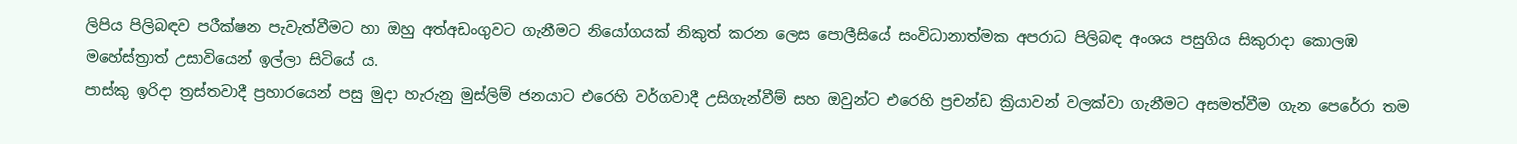ලිපිය පිලිබඳව පරීක්ෂන පැවැත්වීමට හා ඔහු අත්අඩංගුවට ගැනීමට නියෝගයක් නිකුත් කරන ලෙස පොලීසියේ සංවිධානාත්මක අපරාධ පිලිබඳ අංශය පසුගිය සිකුරාදා කොලඹ මහේස්ත්‍රාත් උසාවියෙන් ඉල්ලා සිටියේ ය.
පාස්කු ඉරිදා ත්‍රස්තවාදී ප්‍රහාරයෙන් පසු මුදා හැරුනු මුස්ලිම් ජනයාට එරෙහි වර්ගවාදී උසිගැන්වීම් සහ ඔවුන්ට එරෙහි ප්‍රචන්ඩ ක්‍රියාවන් වලක්වා ගැනීමට අසමත්වීම ගැන පෙරේරා තම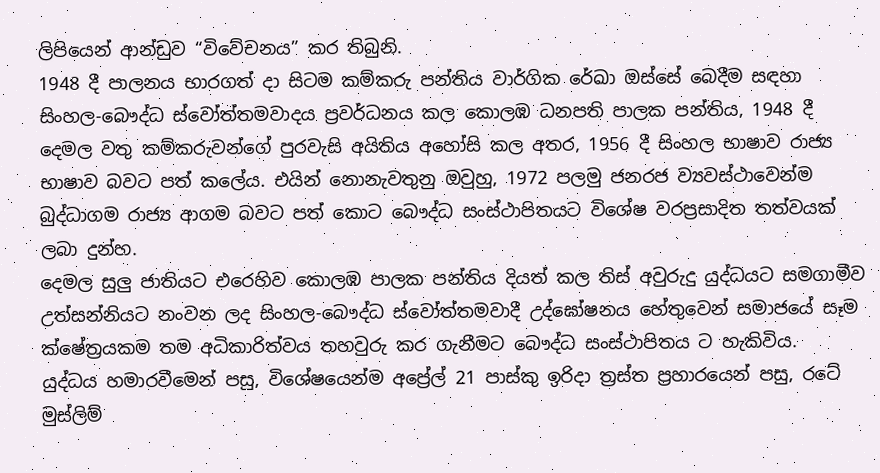ලිපියෙන් ආන්ඩුව “විවේචනය” කර තිබුනි.
1948 දී පාලනය භාරගත් දා සිටම කම්කරු පන්තිය වාර්ගික රේඛා ඔස්සේ බෙදීම සඳහා සිංහල-බෞද්ධ ස්වෝත්තමවාදය ප්‍රවර්ධනය කල කොලඹ ධනපති පාලක පන්තිය, 1948 දී දෙමල වතු කම්කරුවන්ගේ පුරවැසි අයිතිය අහෝසි කල අතර, 1956 දී සිංහල භාෂාව රාජ්‍ය භාෂාව බවට පත් කලේය. එයින් නොනැවතුනු ඔවුහු, 1972 පලමු ජනරජ ව්‍යවස්ථාවෙන්ම බුද්ධාගම රාජ්‍ය ආගම බවට පත් කොට බෞද්ධ සංස්ථාපිතයට විශේෂ වරප්‍රසාදිත තත්වයක් ලබා දුන්හ.
දෙමල සුලු ජාතියට එරෙහිව කොලඹ පාලක පන්තිය දියත් කල තිස් අවුරුදු යුද්ධයට සමගාමීව උත්සන්නියට නංවන ලද සිංහල-බෞද්ධ ස්වෝත්තමවාදී උද්ඝෝෂනය හේතුවෙන් සමාජයේ සෑම ක්ෂේත්‍රයකම තම අධිකාරිත්වය තහවුරු කර ගැනීමට බෞද්ධ සංස්ථාපිතය ට හැකිවිය.
යුද්ධය හමාරවීමෙන් පසු, විශේෂයෙන්ම අප්‍රේල් 21 පාස්කු ඉරිදා ත්‍රස්ත ප්‍රහාරයෙන් පසු, රටේ මුස්ලිම්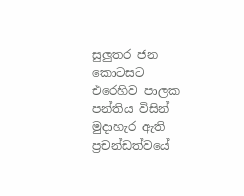සුලුතර ජන කොටසට එරෙහිව පාලක පන්තිය විසින් මුදාහැර ඇති ප්‍රචන්ඩත්වයේ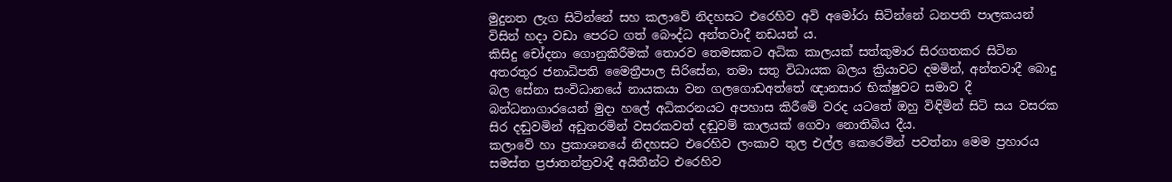මුදුනත ලැග සිටින්නේ සහ කලාවේ නිදහසට එරෙහිව අවි අමෝරා සිටින්නේ ධනපති පාලකයන් විසින් හදා වඩා පෙරට ගත් බෞද්ධ අන්තවාදී නඩයන් ය.
කිසිදු චෝදනා ගොනුකිරීමක් තොරව තෙමසකට අධික කාලයක් සත්කුමාර සිරගතකර සිටින අතරතුර ජනාධිපති මෛත්‍රීපාල සිරිසේන, තමා සතු විධායක බලය ක්‍රියාවට දමමින්, අන්තවාදී බොදු බල සේනා සංවිධානයේ නායකයා වන ගලගොඩඅත්තේ ඥානසාර භික්ෂුවට සමාව දී බන්ධනාගාරයෙන් මුදා හලේ අධිකරනයට අපහාස කිරීමේ වරද යටතේ ඔහු විඳිමින් සිටි සය වසරක සිර දඬුවමින් අඩුතරමින් වසරකවත් දඬුවම් කාලයක් ගෙවා නොතිබිය දීය.
කලාවේ හා ප්‍රකාශනයේ නිදහසට එරෙහිව ලංකාව තුල එල්ල කෙරෙමින් පවත්නා මෙම ප්‍රහාරය සමස්ත ප්‍රජාතන්ත්‍රවාදී අයිතීන්ට එරෙහිව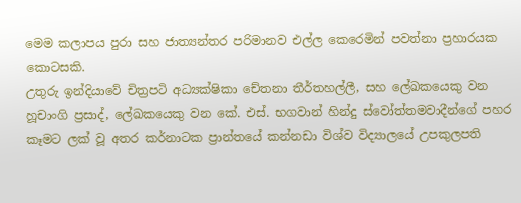මෙම කලාපය පුරා සහ ජාත්‍යන්තර පරිමානව එල්ල කෙරෙමින් පවත්නා ප්‍රහාරයක කොටසකි.
උතුරු ඉන්දියාවේ චිත්‍රපටි අධ්‍යක්ෂිකා චේතනා තීර්තහල්ලී, සහ ලේඛකයෙකු වන හූචාංගි ප්‍රසාද්, ලේඛකයෙකු වන කේ. එස්. භගවාන් හින්දු ස්වෝත්තමවාදීන්ගේ පහර කෑමට ලක් වූ අතර කර්නාටක ප්‍රාන්තයේ කන්නඩා විශ්ව විද්‍යාලයේ උපකුලපති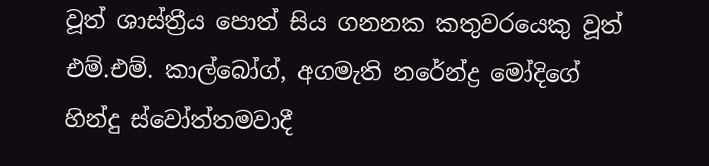වූත් ශාස්ත්‍රීය පොත් සිය ගනනක කතුවරයෙකු වූත් එම්.එම්. කාල්බෝග්, අගමැති නරේන්ද්‍ර මෝදිගේ හින්දු ස්වෝත්තමවාදී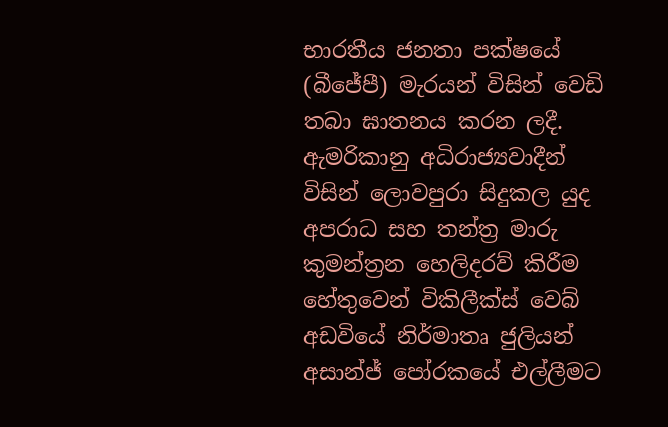භාරතීය ජනතා පක්ෂයේ (බීජේපී) මැරයන් විසින් වෙඩි තබා ඝාතනය කරන ලදී.
ඇමරිකානු අධිරාජ්‍යවාදීන් විසින් ලොවපුරා සිදුකල යුද අපරාධ සහ තන්ත්‍ර මාරු කුමන්ත්‍රන හෙලිදරව් කිරීම හේතුවෙන් විකිලීක්ස් වෙබ් අඩවියේ නිර්මාතෘ ජුලියන් අසාන්ජ් පෝරකයේ එල්ලීමට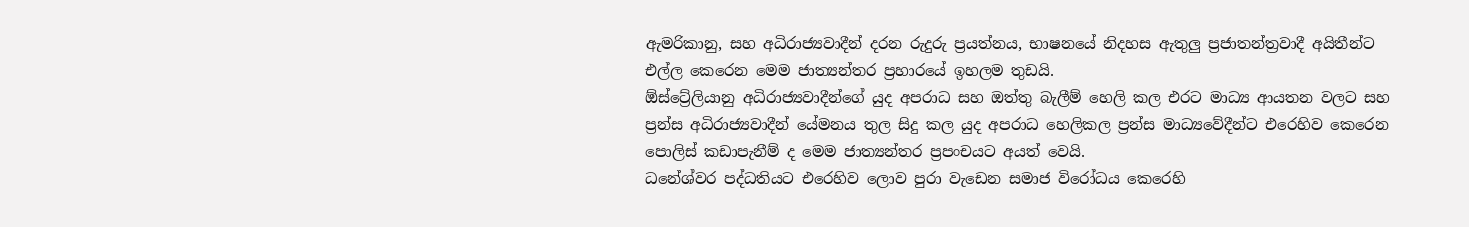ඇමරිකානු, සහ අධිරාජ්‍යවාදීන් දරන රුදුරු ප්‍රයත්නය, භාෂනයේ නිදහස ඇතුලු ප්‍රජාතන්ත්‍රවාදී අයිතීන්ට එල්ල කෙරෙන මෙම ජාත්‍යන්තර ප්‍රහාරයේ ඉහලම තුඩයි.
ඕස්ට්‍රේලියානු අධිරාජ්‍යවාදීන්ගේ යුද අපරාධ සහ ඔත්තු බැලීම් හෙලි කල එරට මාධ්‍ය ආයතන වලට සහ ප්‍රන්ස අධිරාජ්‍යවාදීන් යේමනය තුල සිදු කල යුද අපරාධ හෙලිකල ප්‍රන්ස මාධ්‍යවේදීන්ට එරෙහිව කෙරෙන පොලිස් කඩාපැනීම් ද මෙම ජාත්‍යන්තර ප්‍රපංචයට අයත් වෙයි.
ධනේශ්වර පද්ධතියට එරෙහිව ලොව පුරා වැඩෙන සමාජ විරෝධය කෙරෙහි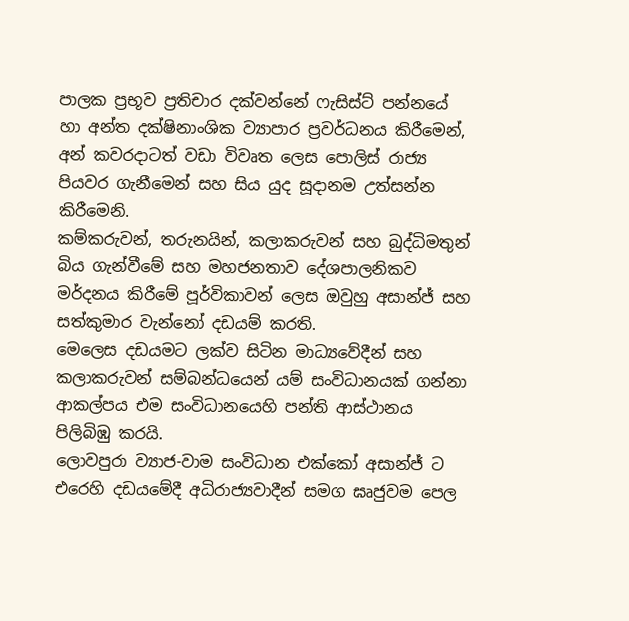පාලක ප්‍රභූව ප්‍රතිචාර දක්වන්නේ ෆැසිස්ට් පන්නයේ හා අන්ත දක්ෂිනාංශික ව්‍යාපාර ප්‍රවර්ධනය කිරීමෙන්, අන් කවරදාටත් වඩා විවෘත ලෙස පොලිස් රාජ්‍ය පියවර ගැනීමෙන් සහ සිය යුද සූදානම උත්සන්න කිරීමෙනි.
කම්කරුවන්, තරුනයින්, කලාකරුවන් සහ බුද්ධිමතුන් බිය ගැන්වීමේ සහ මහජනතාව දේශපාලනිකව මර්දනය කිරීමේ පූර්විකාවන් ලෙස ඔවුහු අසාන්ජ් සහ සත්කුමාර වැන්නෝ දඩයම් කරති.
මෙලෙස දඩයමට ලක්ව සිටින මාධ්‍යවේදීන් සහ කලාකරුවන් සම්බන්ධයෙන් යම් සංවිධානයක් ගන්නා ආකල්පය එම සංවිධානයෙහි පන්ති ආස්ථානය පිලිබිඹු කරයි.
ලොවපුරා ව්‍යාජ-වාම සංවිධාන එක්කෝ අසාන්ජ් ට එරෙහි දඩයමේදී අධිරාජ්‍යවාදීන් සමග ඝෘජුවම පෙල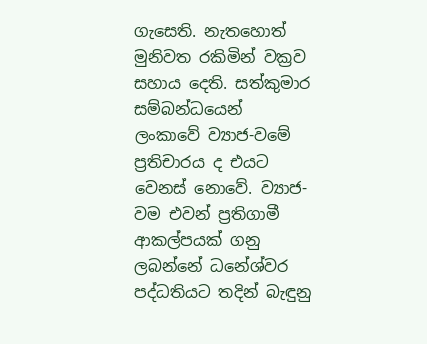ගැසෙති. නැතහොත් මුනිවත රකිමින් වක්‍රව සහාය දෙති. සත්කුමාර සම්බන්ධයෙන් ලංකාවේ ව්‍යාජ-වමේ ප්‍රතිචාරය ද එයට වෙනස් නොවේ. ව්‍යාජ-වම එවන් ප්‍රතිගාමී ආකල්පයක් ගනු ලබන්නේ ධනේශ්වර පද්ධතියට තදින් බැඳුනු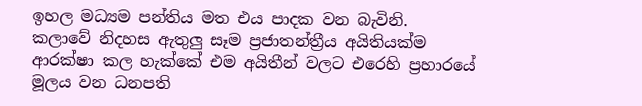ඉහල මධ්‍යම පන්තිය මත එය පාදක වන බැවිනි.
කලාවේ නිදහස ඇතුලු සෑම ප්‍රජාතන්ත්‍රීය අයිතියක්ම ආරක්ෂා කල හැක්කේ එම අයිතීන් වලට එරෙහි ප්‍රහාරයේ මූලය වන ධනපති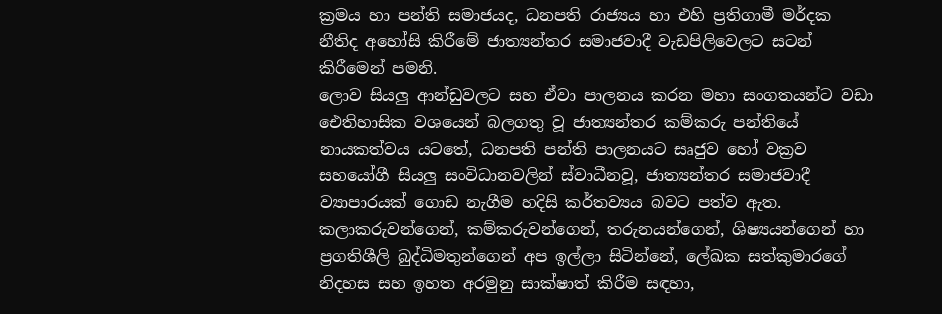ක්‍රමය හා පන්ති සමාජයද, ධනපති රාජ්‍යය හා එහි ප්‍රතිගාමී මර්දක නීතිද අහෝසි කිරීමේ ජාත්‍යන්තර සමාජවාදී වැඩපිලිවෙලට සටන් කිරීමෙන් පමනි.
ලොව සියලු ආන්ඩුවලට සහ ඒවා පාලනය කරන මහා සංගතයන්ට වඩා ඓතිහාසික වශයෙන් බලගතු වූ ජාත්‍යන්තර කම්කරු පන්තියේ නායකත්වය යටතේ, ධනපති පන්ති පාලනයට සෘජුව හෝ වක්‍රව සහයෝගී සියලු සංවිධානවලින් ස්වාධීනවූ, ජාත්‍යන්තර සමාජවාදී ව්‍යාපාරයක් ගොඩ නැගීම හදිසි කර්තව්‍යය බවට පත්ව ඇත.
කලාකරුවන්ගෙන්, කම්කරුවන්ගෙන්, තරුනයන්ගෙන්, ශිෂ්‍යයන්ගෙන් හා ප්‍රගතිශීලි බුද්ධිමතුන්ගෙන් අප ඉල්ලා සිටින්නේ, ලේඛක සත්කුමාරගේ නිදහස සහ ඉහත අරමුනු සාක්ෂාත් කිරීම සඳහා,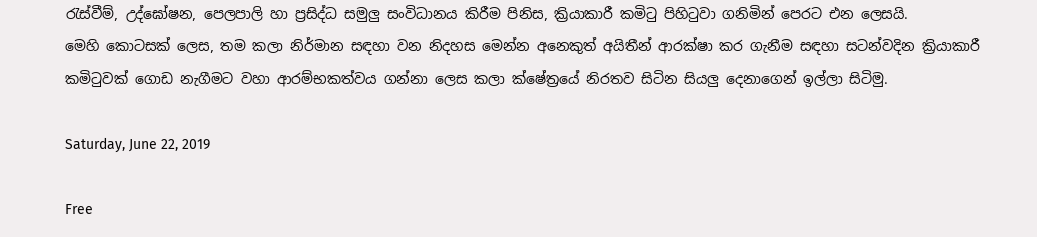රැස්වීම්, උද්ඝෝෂන, පෙලපාලි හා ප්‍රසිද්ධ සමුලු සංවිධානය කිරීම පිනිස, ක්‍රියාකාරී කමිටු පිහිටුවා ගනිමින් පෙරට එන ලෙසයි.
මෙහි කොටසක් ලෙස, තම කලා නිර්මාන සඳහා වන නිදහස මෙන්න අනෙකුත් අයිතීන් ආරක්ෂා කර ගැනීම සඳහා සටන්වදින ක්‍රියාකාරී කමිටුවක් ගොඩ නැගීමට වහා ආරම්භකත්වය ගන්නා ලෙස කලා ක්ෂේත්‍රයේ නිරතව සිටින සියලු දෙනාගෙන් ඉල්ලා සිටිමු.

Saturday, June 22, 2019

Free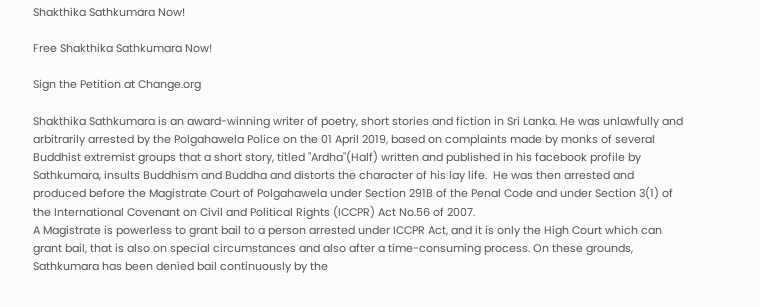Shakthika Sathkumara Now!

Free Shakthika Sathkumara Now!

Sign the Petition at Change.org

Shakthika Sathkumara is an award-winning writer of poetry, short stories and fiction in Sri Lanka. He was unlawfully and arbitrarily arrested by the Polgahawela Police on the 01 April 2019, based on complaints made by monks of several Buddhist extremist groups that a short story, titled "Ardha"(Half) written and published in his facebook profile by Sathkumara, insults Buddhism and Buddha and distorts the character of his lay life.  He was then arrested and produced before the Magistrate Court of Polgahawela under Section 291B of the Penal Code and under Section 3(1) of the International Covenant on Civil and Political Rights (ICCPR) Act No.56 of 2007.
A Magistrate is powerless to grant bail to a person arrested under ICCPR Act, and it is only the High Court which can grant bail, that is also on special circumstances and also after a time-consuming process. On these grounds, Sathkumara has been denied bail continuously by the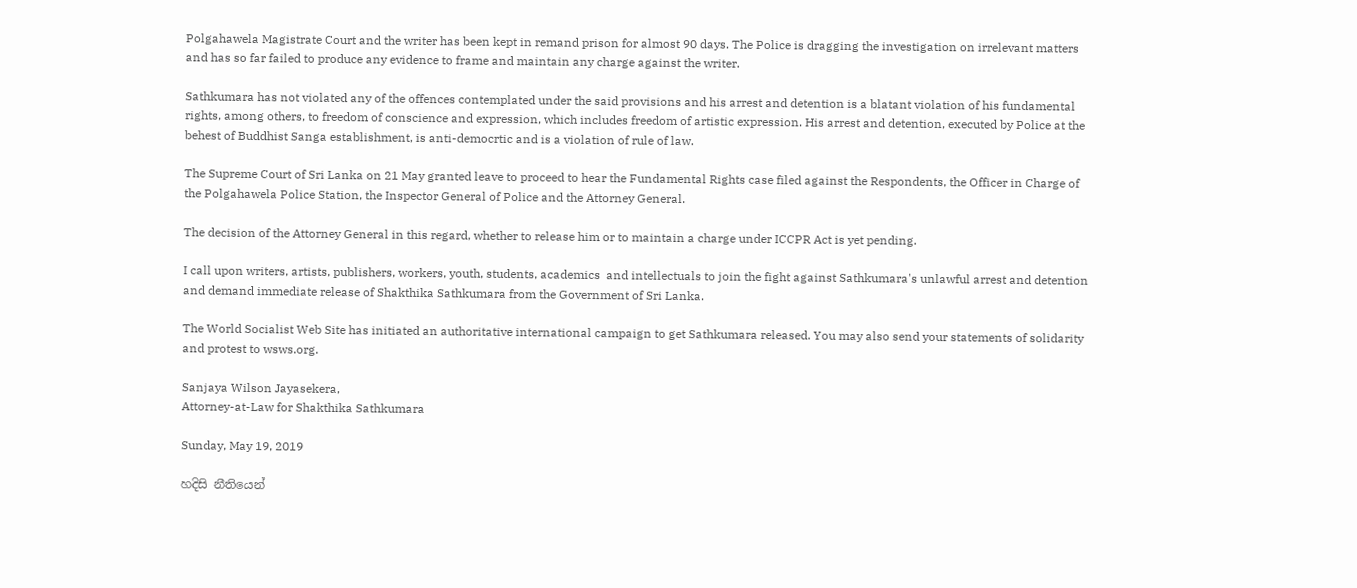Polgahawela Magistrate Court and the writer has been kept in remand prison for almost 90 days. The Police is dragging the investigation on irrelevant matters and has so far failed to produce any evidence to frame and maintain any charge against the writer.

Sathkumara has not violated any of the offences contemplated under the said provisions and his arrest and detention is a blatant violation of his fundamental rights, among others, to freedom of conscience and expression, which includes freedom of artistic expression. His arrest and detention, executed by Police at the behest of Buddhist Sanga establishment, is anti-democrtic and is a violation of rule of law.

The Supreme Court of Sri Lanka on 21 May granted leave to proceed to hear the Fundamental Rights case filed against the Respondents, the Officer in Charge of the Polgahawela Police Station, the Inspector General of Police and the Attorney General.

The decision of the Attorney General in this regard, whether to release him or to maintain a charge under ICCPR Act is yet pending.

I call upon writers, artists, publishers, workers, youth, students, academics  and intellectuals to join the fight against Sathkumara's unlawful arrest and detention and demand immediate release of Shakthika Sathkumara from the Government of Sri Lanka.

The World Socialist Web Site has initiated an authoritative international campaign to get Sathkumara released. You may also send your statements of solidarity and protest to wsws.org.

Sanjaya Wilson Jayasekera,
Attorney-at-Law for Shakthika Sathkumara

Sunday, May 19, 2019

හදිසි නීතියෙන්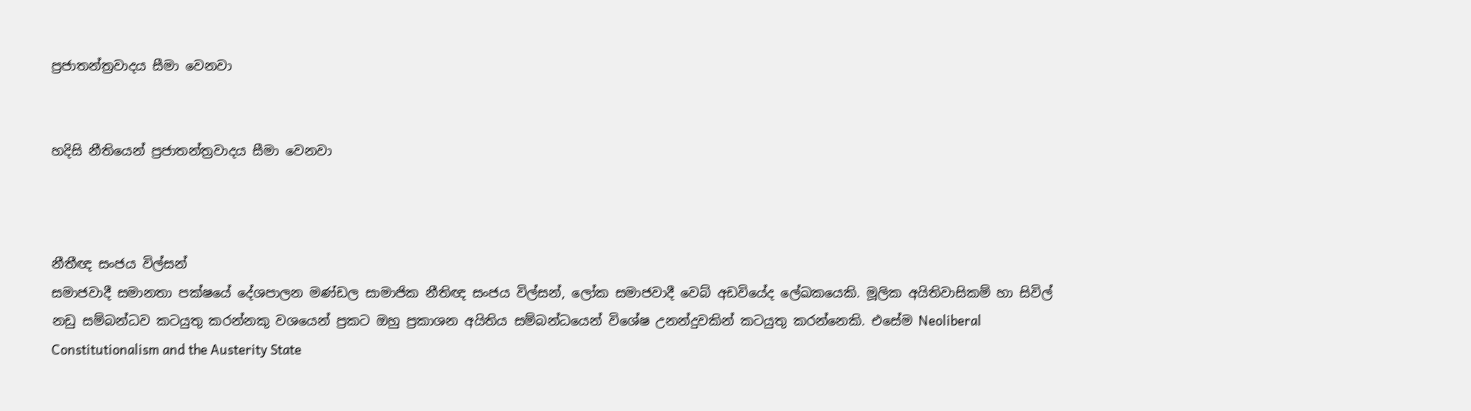ප්‍රජාතන්ත්‍රවාදය සීමා වෙනවා


හදිසි නීතියෙන් ප්‍රජාතන්ත්‍රවාදය සීමා වෙනවා



නීතීඥ සංජය විල්සන්
සමාජවාදී සමානතා පක්ෂයේ දේශපාලන මණ්ඩල සාමාජික නීතිඥ සංජය විල්සන්, ලෝක සමාජවාදී වෙබ් අඩවියේද ලේඛකයෙකි. මූලික අයිතිවාසිකම් හා සිවිල් නඩු සම්බන්ධව කටයුතු කරන්නකු වශයෙන් ප්‍රකට ඔහු ප්‍රකාශන අයිතිය සම්බන්ධයෙන් විශේෂ උනන්දුවකින් කටයුතු කරන්නෙකි. එසේම Neoliberal Constitutionalism and the Austerity State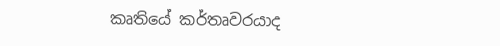කෘතියේ කර්තෘවරයාද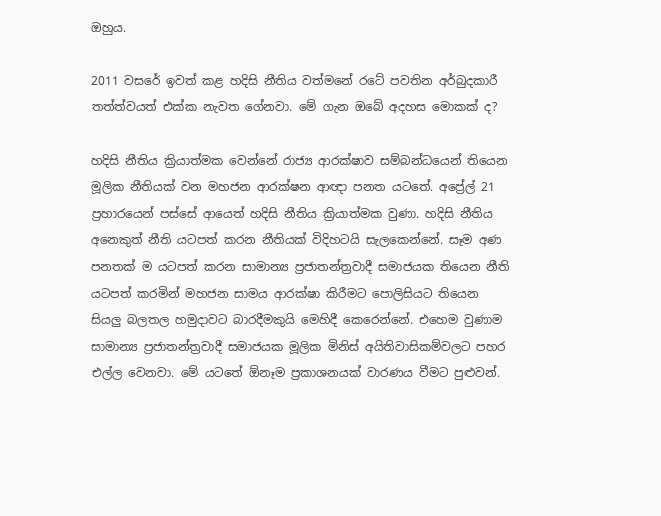ඔහුය.

2011 වසරේ ඉවත් කළ හදිසි නීතිය වත්මනේ රටේ පවතින අර්බුදකාරී තත්ත්වයත් එක්ක නැවත ගේනවා. මේ ගැන ඔබේ අදහස මොකක් ද?

හදිසි නීතිය ක්‍රියාත්මක වෙන්නේ රාජ්‍ය ආරක්ෂාව සම්බන්ධයෙන් තියෙන මූලික නීතියක් වන මහජන ආරක්ෂන ආඥා පනත යටතේ. අප්‍රේල් 21 ප්‍රහාරයෙන් පස්සේ ආයෙත් හදිසි නීතිය ක්‍රියාත්මක වුණා. හදිසි නීතිය අනෙකුත් නීති යටපත් කරන නීතියක් විදිහටයි සැලකෙන්නේ. සෑම අණ පනතක් ම යටපත් කරන සාමාන්‍ය ප්‍රජාතන්ත්‍රවාදී සමාජයක තියෙන නීති යටපත් කරමින් මහජන සාමය ආරක්ෂා කිරීමට පොලිසියට තියෙන සියලු බලතල හමුදාවට බාරදීමකුයි මෙහිදී කෙරෙන්නේ. එහෙම වුණාම සාමාන්‍ය ප්‍රජාතන්ත්‍රවාදී සමාජයක මූලික මිනිස් අයිතිවාසිකම්වලට පහර එල්ල වෙනවා. මේ යටතේ ඕනෑම ප්‍රකාශනයක් වාරණය වීමට පුළුවන්.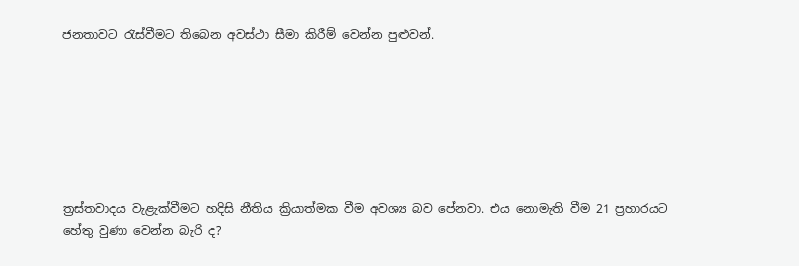ජනතාවට රැස්වීමට තිබෙන අවස්ථා සීමා කිරීම් වෙන්න පුළුවන්.







ත්‍රස්තවාදය වැළැක්වීමට හදිසි නීතිය ක්‍රියාත්මක වීම අවශ්‍ය බව පේනවා. එය නොමැති වීම 21 ප්‍රහාරයට හේතු වුණා වෙන්න බැරි ද?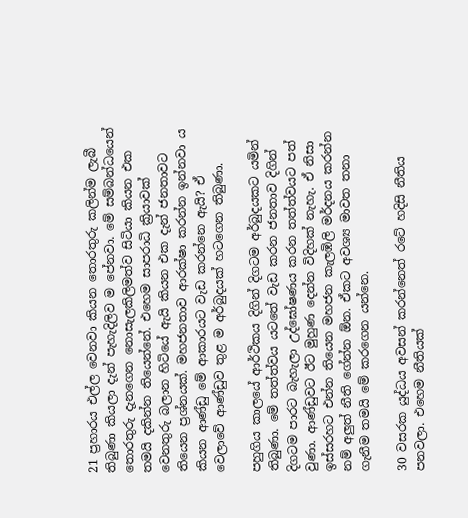21 ප්‍රහාරය එල්ල වෙනවා කියන තොරතුරු කලින්ම ලැබී තිබුණා කියලා දැන් පැහැදිලිව ම පේනවා. මේ සම්බන්ධයෙන් තොරතුරු දැනගෙන නොසැලකිලිමත්ව සිටියා කියන එක තමයි දකින්න තියෙන්නේ. එහෙම සාපරාධි ක්‍රියාවක් වෙනතුරු බලාන හිටියේ ඇයි කියන එක දැන් ජනතාවට තියෙන ප්‍රශ්නයක්. මහජනතාව ආරක්ෂා කරන්න ඉන්නවා ය කියන ආණ්ඩු මේ ආකාරයට වැඩ කරන්නෙ ඇයි? ඒ වෙලාවේ ආණ්ඩුව තුළ ම අර්බුදයක් හටගෙන තිබුණා.

පහුගිය කාලයේ ආර්ථිකය දිගින් දිගටම අර්බුදයකට යමින් තිබුණා. මේ තත්ත්වය යටතේ වැඩ කරන ජනතාව දිගින් දිගටම පාරට බැහැලා උද්ඝෝෂණය කරන තත්ත්වයට පත් වුණා. ආණ්ඩුවට ඊට මුහුණ දෙන්න විදිහක් නැහැ. ඒ නිසා ඉස්සරහට එන්න තියෙන මහජන කැලඹිලි මර්දනය කරන්න නම් අලුත් නීති ගේන්න ඕන. ඒකට අවශ්‍ය මාවත තනා ගැනීම තමයි මේ කරගෙන යන්නෙ.

30 වසරක යුද්ධය අවසන් කරන්නෙත් රටේ හදිසි නීතිය පනවලා. එහෙම නීතියක්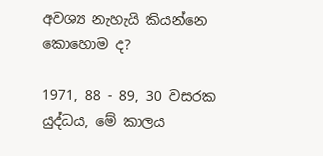අවශ්‍ය නැහැයි කියන්නෙ කොහොම ද?

1971, 88 - 89, 30 වසරක යුද්ධය, මේ කාලය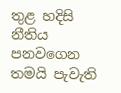තුළ හදිසි නීතිය පනවගෙන තමයි පැවැති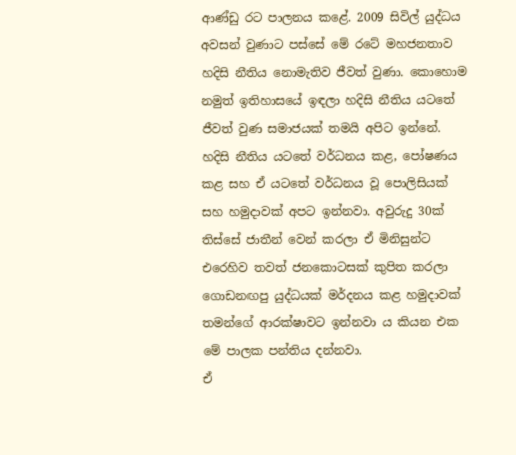ආණ්ඩු රට පාලනය කළේ. 2009 සිවිල් යුද්ධය අවසන් වුණාට පස්සේ මේ රටේ මහජනතාව හදිසි නීතිය නොමැතිව ජීවත් වුණා. කොහොම නමුත් ඉතිහාසයේ ඉඳලා හදිසි නීතිය යටතේ ජීවත් වුණ සමාජයක් තමයි අපිට ඉන්නේ. හදිසි නීතිය යටතේ වර්ධනය කළ, පෝෂණය කළ සහ ඒ යටතේ වර්ධනය වූ පොලිසියක් සහ හමුදාවක් අපට ඉන්නවා. අවුරුදු 30ක් තිස්සේ ජාතීන් වෙන් කරලා ඒ මිනිසුන්ට එරෙහිව තවත් ජනකොටසක් කුපිත කරලා ගොඩනඟපු යුද්ධයක් මර්දනය කළ හමුදාවක් තමන්ගේ ආරක්ෂාවට ඉන්නවා ය කියන එක මේ පාලක පන්තිය දන්නවා.
ඒ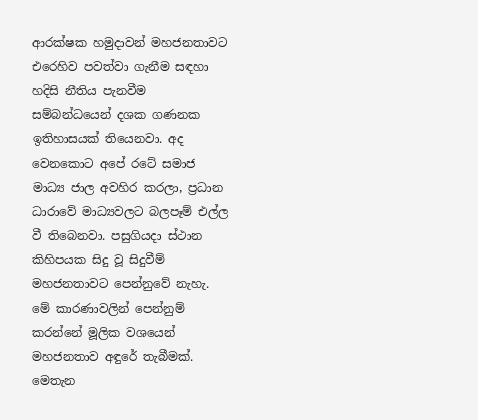ආරක්ෂක හමුදාවන් මහජනතාවට එරෙහිව පවත්වා ගැනීම සඳහා හදිසි නීතිය පැනවීම සම්බන්ධයෙන් දශක ගණනක ඉතිහාසයක් තියෙනවා. අද වෙනකොට අපේ රටේ සමාජ මාධ්‍ය ජාල අවහිර කරලා, ප්‍රධාන ධාරාවේ මාධ්‍යවලට බලපෑම් එල්ල වී තිබෙනවා. පසුගියදා ස්ථාන කිහිපයක සිදු වූ සිදුවීම් මහජනතාවට පෙන්නුවේ නැහැ. මේ කාරණාවලින් පෙන්නුම් කරන්නේ මූලික වශයෙන් මහජනතාව අඳුරේ තැබීමක්. මෙතැන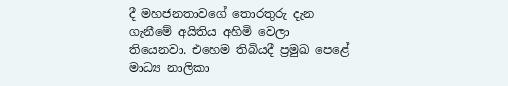දී මහජනතාවගේ තොරතුරු දැන ගැනීමේ අයිතිය අහිමි වෙලා තියෙනවා. එහෙම තිබියදී ප්‍රමුඛ පෙළේ මාධ්‍ය නාලිකා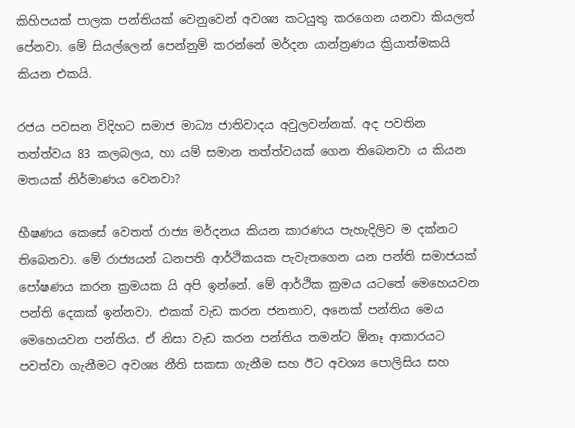කිහිපයක් පාලක පන්තියක් වෙනුවෙන් අවශ්‍ය කටයුතු කරගෙන යනවා කියලත් පේනවා. මේ සියල්ලෙන් පෙන්නුම් කරන්නේ මර්දන යාන්ත්‍රණය ක්‍රියාත්මකයි කියන එකයි.

රජය පවසන විදිහට සමාජ මාධ්‍ය ජාතිවාදය අවුලවන්නක්. අද පවතින තත්ත්වය 83 කලබලය, හා යම් සමාන තත්ත්වයක් ගෙන තිබෙනවා ය කියන මතයක් නිර්මාණය වෙනවා?

භීෂණය කෙසේ වෙතත් රාජ්‍ය මර්දනය කියන කාරණය පැහැදිලිව ම දක්නට තිබෙනවා. මේ රාජ්‍යයන් ධනපති ආර්ථිකයක පැවැතගෙන යන පන්ති සමාජයක් පෝෂණය කරන ක්‍රමයක යි අපි ඉන්නේ. මේ ආර්ථික ක්‍රමය යටතේ මෙහෙයවන පන්ති දෙකක් ඉන්නවා. එකක් වැඩ කරන ජනතාව, අනෙක් පන්තිය මෙය මෙහෙයවන පන්තිය. ඒ නිසා වැඩ කරන පන්තිය තමන්ට ඕනෑ ආකාරයට පවත්වා ගැනීමට අවශ්‍ය නීති සකසා ගැනීම සහ ඊට අවශ්‍ය පොලිසිය සහ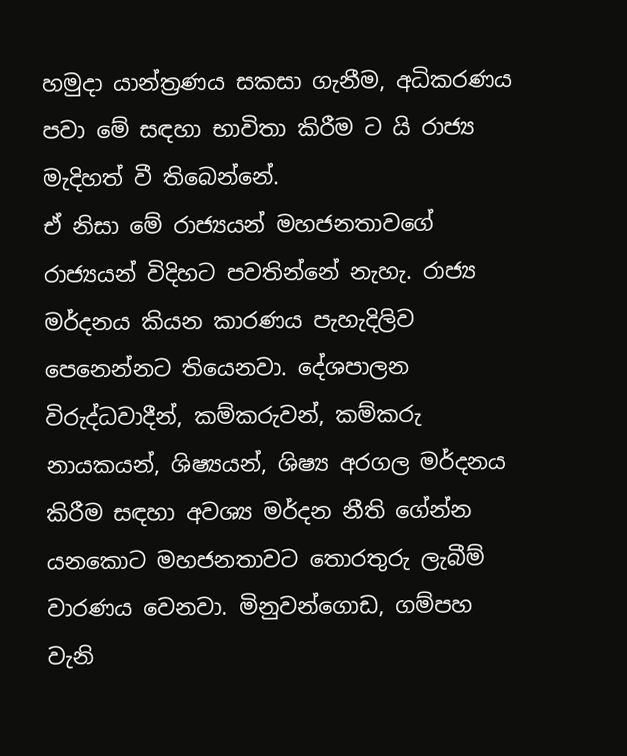හමුදා යාන්ත්‍රණය සකසා ගැනීම, අධිකරණය පවා මේ සඳහා භාවිතා කිරීම ට යි රාජ්‍ය මැදිහත් වී තිබෙන්නේ.
ඒ නිසා මේ රාජ්‍යයන් මහජනතාවගේ රාජ්‍යයන් විදිහට පවතින්නේ නැහැ. රාජ්‍ය මර්දනය කියන කාරණය පැහැදිලිව පෙනෙන්නට තියෙනවා. දේශපාලන විරුද්ධවාදීන්, කම්කරුවන්, කම්කරු නායකයන්, ශිෂ්‍යයන්, ශිෂ්‍ය අරගල මර්දනය කිරීම සඳහා අවශ්‍ය මර්දන නීති ගේන්න යනකොට මහජනතාවට තොරතුරු ලැබීම් වාරණය වෙනවා. මිනුවන්ගොඩ, ගම්පහ වැනි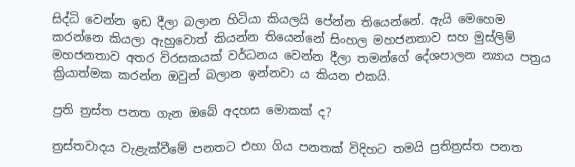සිද්ධි වෙන්න ඉඩ දීලා බලාන හිටියා කියලයි පේන්න තියෙන්නේ. ඇයි මෙහෙම කරන්නෙ කියලා ඇහුවොත් කියන්න තියෙන්නේ සිංහල මහජනතාව සහ මුස්ලිම් මහජනතාව අතර විරසකයක් වර්ධනය වෙන්න දීලා තමන්ගේ දේශපාලන න්‍යාය පත්‍රය ක්‍රියාත්මක කරන්න ඔවුන් බලාන ඉන්නවා ය කියන එකයි.

ප්‍රති ත්‍රස්ත පනත ගැන ඔබේ අදහස මොකක් ද?

ත්‍රස්තවාදය වැළැක්වීමේ පනතට එහා ගිය පනතක් විදිහට තමයි ප්‍රතිත්‍රස්ත පනත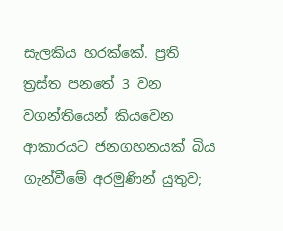සැලකිය හරක්කේ. ප්‍රති ත්‍රස්ත පනතේ 3 වන වගන්තියෙන් කියවෙන ආකාරයට ජනගහනයක් බිය ගැන්වීමේ අරමුණින් යුතුව;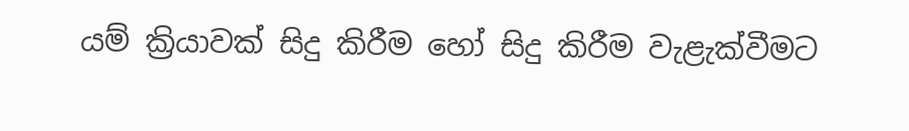යම් ක්‍රියාවක් සිදු කිරීම හෝ සිදු කිරීම වැළැක්වීමට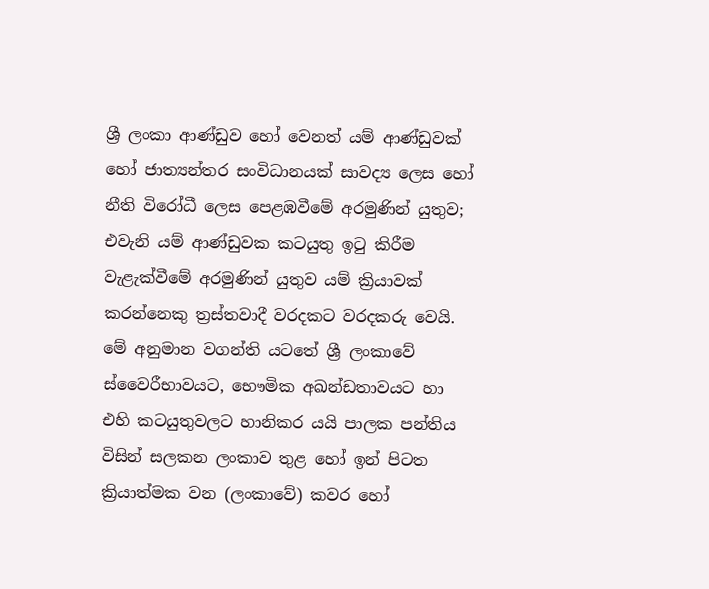ශ්‍රී ලංකා ආණ්ඩුව හෝ වෙනත් යම් ආණ්ඩුවක් හෝ ජාත්‍යන්තර සංවිධානයක් සාවද්‍ය ලෙස හෝ නීති විරෝධී ලෙස පෙළඹවීමේ අරමුණින් යුතුව; එවැනි යම් ආණ්ඩුවක කටයුතු ඉටු කිරීම වැළැක්වීමේ අරමුණින් යුතුව යම් ක්‍රියාවක් කරන්නෙකු ත්‍රස්තවාදී වරදකට වරදකරු වෙයි. මේ අනුමාන වගන්ති යටතේ ශ්‍රී ලංකාවේ ස්වෛරීභාවයට, භෞමික අඛන්ඩතාවයට හා එහි කටයුතුවලට හානිකර යයි පාලක පන්තිය විසින් සලකන ලංකාව තුළ හෝ ඉන් පිටත ක්‍රියාත්මක වන (ලංකාවේ) කවර හෝ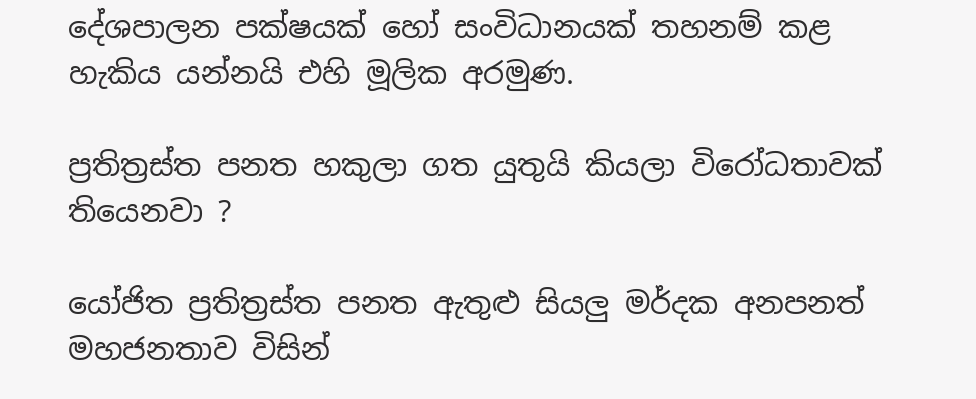දේශපාලන පක්ෂයක් හෝ සංවිධානයක් තහනම් කළ හැකිය යන්නයි එහි මූලික අරමුණ.

ප්‍රතිත්‍රස්ත පනත හකුලා ගත යුතුයි කියලා විරෝධතාවක් තියෙනවා ?

යෝජිත ප්‍රතිත්‍රස්ත පනත ඇතුළු සියලු මර්දක අනපනත් මහජනතාව විසින්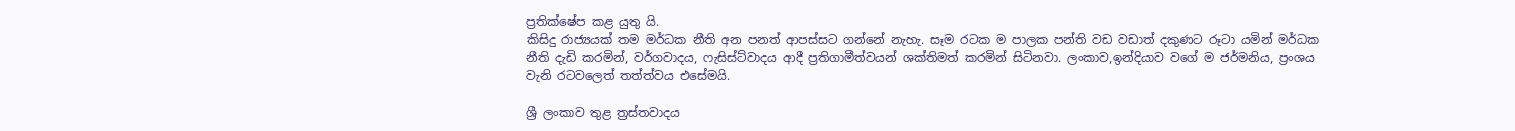ප්‍රතික්ෂේප කළ යුතු යි.
කිසිදු රාජ්‍යයක් තම මර්ධක නීති අන පනත් ආපස්සට ගන්නේ නැහැ. සෑම රටක ම පාලක පන්ති වඩ වඩාත් දකුණට රූටා යමින් මර්ධක නීති දැඩි කරමින්, වර්ගවාදය, ෆැසිස්ට්වාදය ආදී ප්‍රතිගාමීත්වයන් ශක්තිමත් කරමින් සිටිනවා. ලංකාව,ඉන්දියාව වගේ ම ජර්මනිය, ප්‍රංශය වැනි රටවලෙත් තත්ත්වය එසේමයි.

ශ්‍රී ලංකාව තුළ ත්‍රස්තවාදය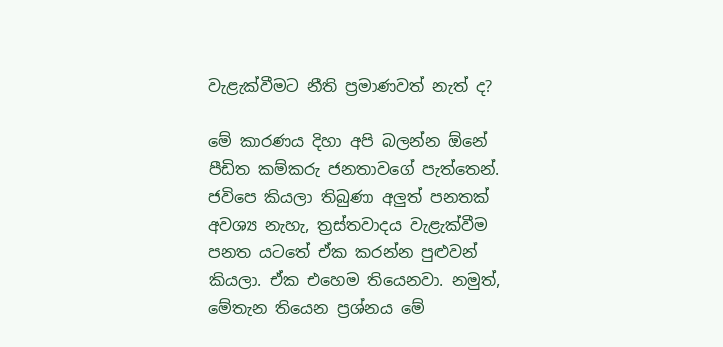වැළැක්වීමට නීති ප්‍රමාණවත් නැත් ද?

මේ කාරණය දිහා අපි බලන්න ඕනේ පීඩිත කම්කරු ජනතාවගේ පැත්තෙන්. ජවිපෙ කියලා තිබුණා අලුත් පනතක් අවශ්‍ය නැහැ, ත්‍රස්තවාදය වැළැක්වීම පනත යටතේ ඒක කරන්න පුළුවන් කියලා. ඒක එහෙම තියෙනවා. නමුත්, මේතැන තියෙන ප්‍රශ්නය මේ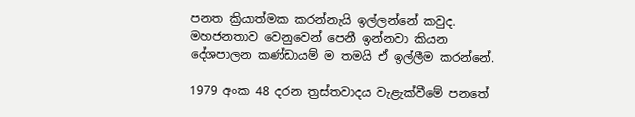පනත ක්‍රියාත්මක කරන්නැයි ඉල්ලන්නේ කවුද. මහජනතාව වෙනුවෙන් පෙනී ඉන්නවා කියන දේශපාලන කණ්ඩායම් ම තමයි ඒ ඉල්ලීම කරන්නේ.

1979 අංක 48 දරන ත්‍රස්තවාදය වැළැක්වීමේ පනතේ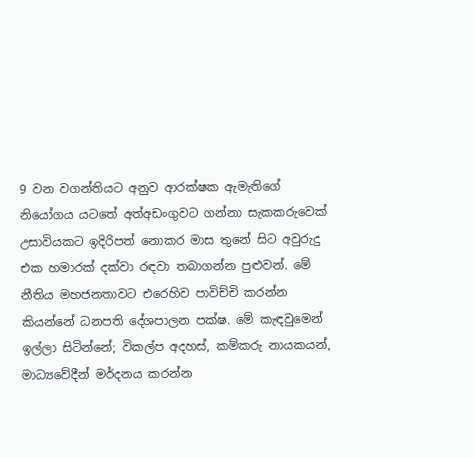9 වන වගන්තියට අනුව ආරක්ෂක ඇමැතිගේ නියෝගය යටතේ අත්අඩංගුවට ගන්නා සැකකරුවෙක් උසාවියකට ඉදිරිපත් නොකර මාස තුනේ සිට අවුරුදු එක හමාරක් දක්වා රඳවා තබාගන්න පුළුවන්. මේ නීතිය මහජනතාවට එරෙහිව පාවිච්චි කරන්න කියන්නේ ධනපති දේශපාලන පක්ෂ. මේ කැඳවුමෙන් ඉල්ලා සිටින්නේ; විකල්ප අදහස්, කම්කරු නායකයන්, මාධ්‍යවේදීන් මර්දනය කරන්න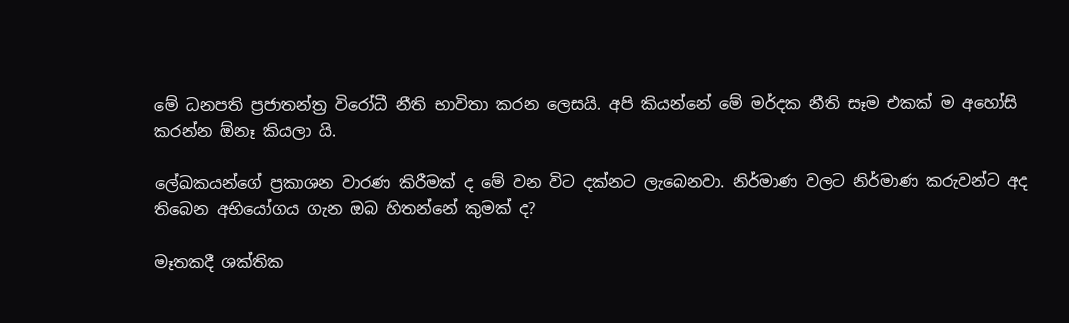මේ ධනපති ප්‍රජාතන්ත්‍ර විරෝධී නීති භාවිතා කරන ලෙසයි. අපි කියන්නේ මේ මර්දක නීති සෑම එකක් ම අහෝසි කරන්න ඕනෑ කියලා යි.

ලේඛකයන්ගේ ප්‍රකාශන වාරණ කිරීමක් ද මේ වන විට දක්නට ලැබෙනවා. නිර්මාණ වලට නිර්මාණ කරුවන්ට අද තිබෙන අභියෝගය ගැන ඔබ හිතන්නේ කුමක් ද?

මෑතකදී ශක්තික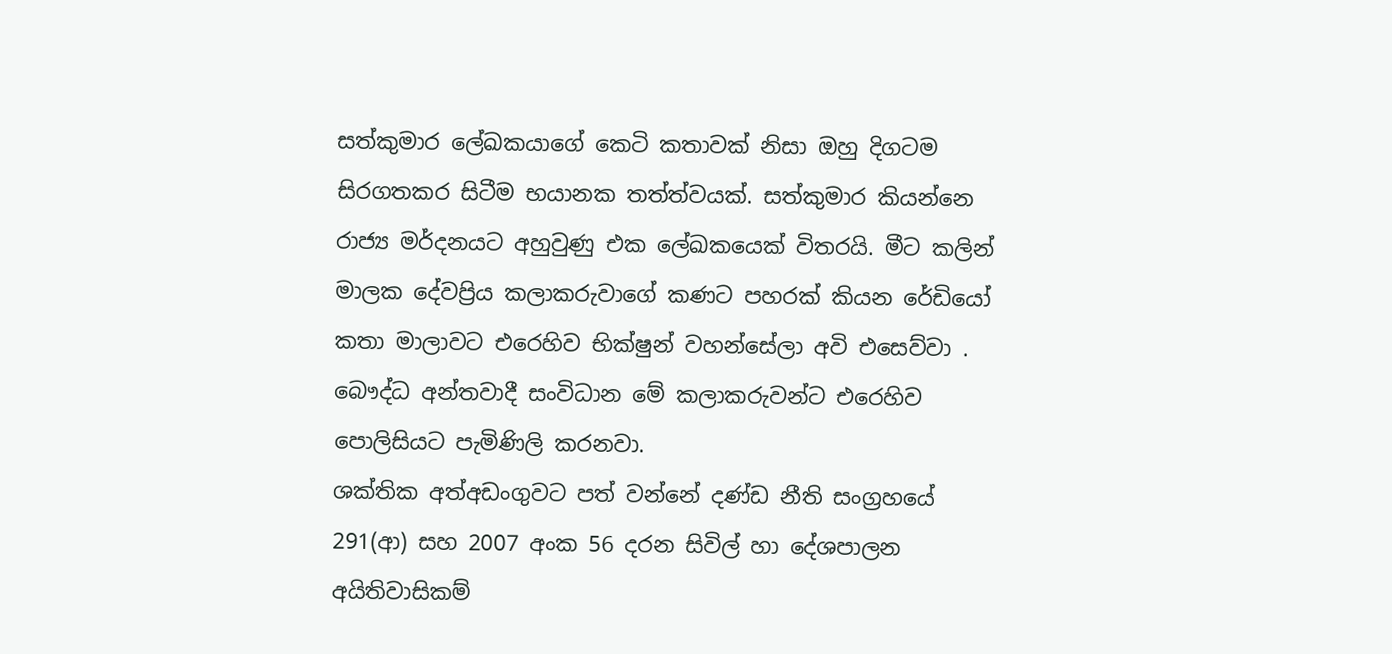සත්කුමාර ලේඛකයාගේ කෙටි කතාවක් නිසා ඔහු දිගටම සිරගතකර සිටීම භයානක තත්ත්වයක්. සත්කුමාර කියන්නෙ රාජ්‍ය මර්දනයට අහුවුණු එක ලේඛකයෙක් විතරයි. මීට කලින් මාලක දේවප්‍රිය කලාකරුවාගේ කණට පහරක් කියන රේඩියෝ කතා මාලාවට එරෙහිව භික්ෂුන් වහන්සේලා අවි එසෙව්වා . බෞද්ධ අන්තවාදී සංවිධාන මේ කලාකරුවන්ට එරෙහිව පොලිසියට පැමිණිලි කරනවා.
ශක්තික අත්අඩංගුවට පත් වන්නේ දණ්ඩ නීති සංග්‍රහයේ 291(ආ) සහ 2007 අංක 56 දරන සිවිල් හා දේශපාලන අයිතිවාසිකම්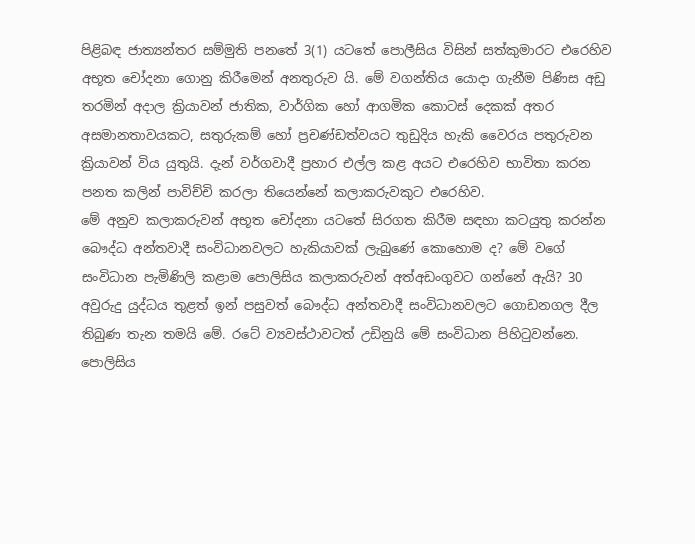පිළිබඳ ජාත්‍යන්තර සම්මුති පනතේ 3(1) යටතේ පොලීසිය විසින් සත්කුමාරට එරෙහිව අභූත චෝදනා ගොනු කිරීමෙන් අනතුරුව යි. මේ වගන්තිය යොදා ගැනීම පිණිස අඩු තරමින් අදාල ක්‍රියාවන් ජාතික, වාර්ගික හෝ ආගමික කොටස් දෙකක් අතර අසමානතාවයකට, සතුරුකම් හෝ ප්‍රචණ්ඩත්වයට තුඩුදිය හැකි වෛරය පතුරුවන ක්‍රියාවන් විය යුතුයි. දැන් වර්ගවාදී ප්‍රහාර එල්ල කළ අයට එරෙහිව භාවිතා කරන පනත කලින් පාවිච්චි කරලා තියෙන්නේ කලාකරුවකුට එරෙහිව.
මේ අනුව කලාකරුවන් අභූත චෝදනා යටතේ සිරගත කිරීම සඳහා කටයුතු කරන්න බෞද්ධ අන්තවාදී සංවිධානවලට හැකියාවක් ලැබුණේ කොහොම ද? මේ වගේ සංවිධාන පැමිණිලි කළාම පොලිසිය කලාකරුවන් අත්අඩංගුවට ගන්නේ ඇයි? 30 අවුරුදු යුද්ධය තුළත් ඉන් පසුවත් බෞද්ධ අන්තවාදී සංවිධානවලට ගොඩනගල දීල තිබුණ තැන තමයි මේ. රටේ ව්‍යවස්ථාවටත් උඩිනුයි මේ සංවිධාන පිහිටුවන්නෙ. පොලිසිය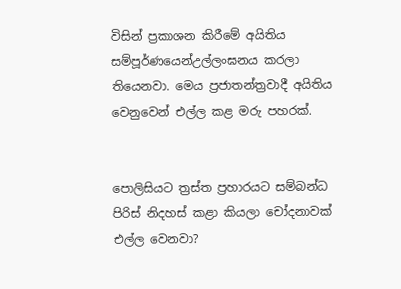විසින් ප්‍රකාශන කිරීමේ අයිතිය සම්පූර්ණයෙන්උල්ලංඝනය කරලා තියෙනවා. මෙය ප්‍රජාතන්ත්‍රවාදී අයිතිය වෙනුවෙන් එල්ල කළ මරු පහරක්.


පොලිසියට ත්‍රස්ත ප්‍රහාරයට සම්බන්ධ පිරිස් නිදහස් කළා කියලා චෝදනාවක් එල්ල වෙනවා?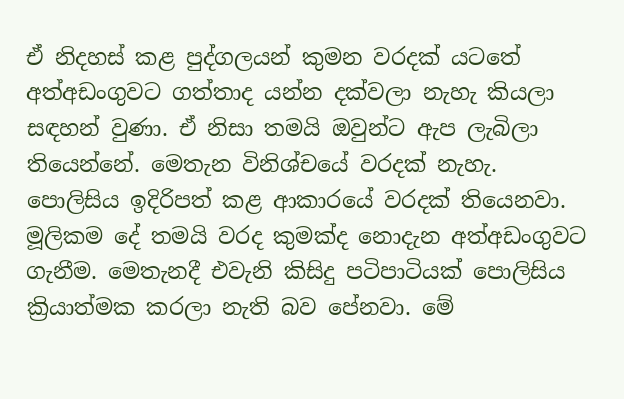ඒ නිදහස් කළ පුද්ගලයන් කුමන වරදක් යටතේ අත්අඩංගුවට ගත්තාද යන්න දක්වලා නැහැ කියලා සඳහන් වුණා. ඒ නිසා තමයි ඔවුන්ට ඇප ලැබිලා තියෙන්නේ. මෙතැන විනිශ්චයේ වරදක් නැහැ.
පොලිසිය ඉදිරිපත් කළ ආකාරයේ වරදක් තියෙනවා. මූලිකම දේ තමයි වරද කුමක්ද නොදැන අත්අඩංගුවට ගැනීම. මෙතැනදී එවැනි කිසිදු පටිපාටියක් පොලිසිය ක්‍රියාත්මක කරලා නැති බව පේනවා. මේ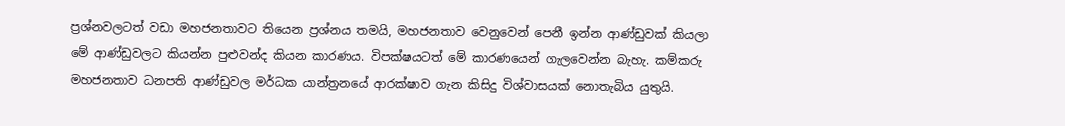ප්‍රශ්නවලටත් වඩා මහජනතාවට තියෙන ප්‍රශ්නය තමයි, මහජනතාව වෙනුවෙන් පෙනී ඉන්න ආණ්ඩුවක් කියලා මේ ආණ්ඩුවලට කියන්න පුළුවන්ද කියන කාරණය. විපක්ෂයටත් මේ කාරණයෙන් ගැලවෙන්න බැහැ. කම්කරු මහජනතාව ධනපති ආණ්ඩුවල මර්ධක යාන්ත්‍රනයේ ආරක්ෂාව ගැන කිසිදු විශ්වාසයක් නොතැබිය යුතුයි.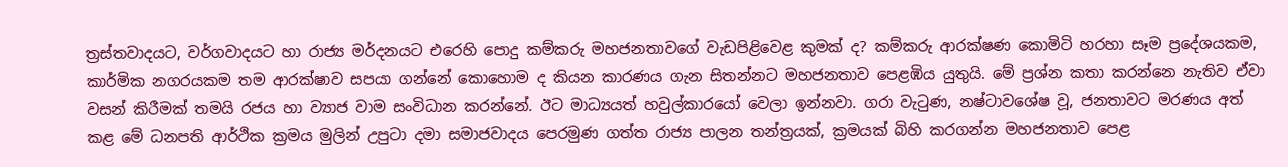ත්‍රස්තවාදයට, වර්ගවාදයට හා රාජ්‍ය මර්දනයට එරෙහි පොදු කම්කරු මහජනතාවගේ වැඩපිළිවෙළ කුමක් ද? කම්කරු ආරක්ෂණ කොමිටි හරහා සෑම ප්‍රදේශයකම, කාර්මික නගරයකම තම ආරක්ෂාව සපයා ගන්නේ කොහොම ද කියන කාරණය ගැන සිතන්නට මහජනතාව පෙළඹිය යුතුයි. මේ ප්‍රශ්න කතා කරන්නෙ නැතිව ඒවා වසන් කිරීමක් තමයි රජය හා ව්‍යාජ වාම සංවිධාන කරන්නේ. ඊට මාධ්‍යයත් හවුල්කාරයෝ වෙලා ඉන්නවා. ගරා වැටුණ, නෂ්ටාවශේෂ වූ, ජනතාවට මරණය අත් කළ මේ ධනපති ආර්ථික ක්‍රමය මුලින් උපුටා දමා සමාජවාදය පෙරමුණ ගත්ත රාජ්‍ය පාලන තන්ත්‍රයක්, ක්‍රමයක් බිහි කරගන්න මහජනතාව පෙළ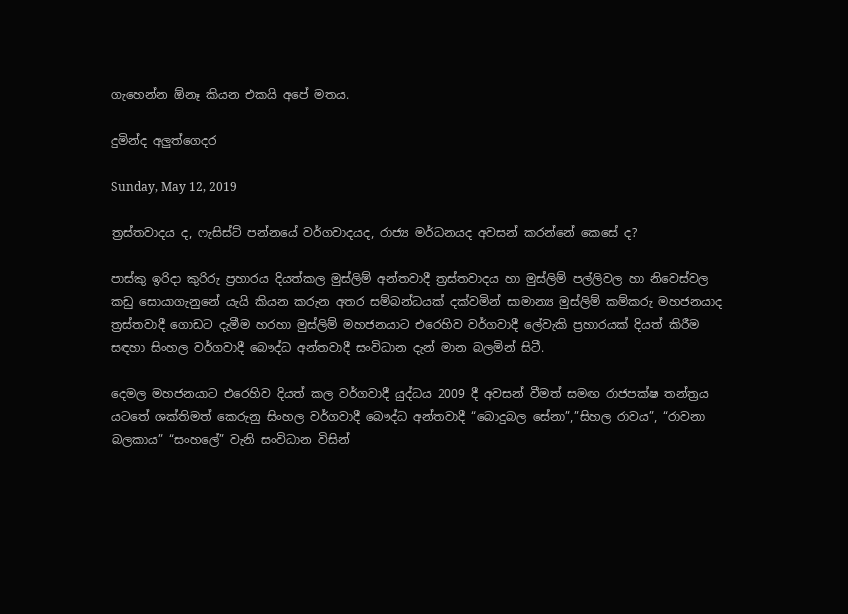ගැහෙන්න ඕනෑ කියන එකයි අපේ මතය.

දුමින්ද අලුත්ගෙදර

Sunday, May 12, 2019

ත්‍රස්තවාදය ද, ෆැසිස්ට් පන්නයේ වර්ගවාදයද, රාජ්‍ය මර්ධනයද අවසන් කරන්නේ කෙසේ ද?

පාස්කු ඉරිදා කුරිරු ප්‍රහාරය දියත්කල මුස්ලිම් අන්තවාදී ත්‍රස්තවාදය හා මුස්ලිම් පල්ලිවල හා නිවෙස්වල කඩු සොයාගැනුනේ යැයි කියන කරුන අතර සම්බන්ධයක් දක්වමින් සාමාන්‍ය මුස්ලිම් කම්කරු මහජනයාද ත්‍රස්තවාදී ගොඩට දැමීම හරහා මුස්ලිම් මහජනයාට එරෙහිව වර්ගවාදී ලේවැකි ප්‍රහාරයක් දියත් කිරීම සඳහා සිංහල වර්ගවාදී බෞද්ධ අන්තවාදී සංවිධාන දැන් මාන බලමින් සිටී.

දෙමල මහජනයාට එරෙහිව දියත් කල වර්ගවාදී යුද්ධය 2009 දී අවසන් වීමත් සමඟ රාජපක්ෂ තන්ත්‍රය යටතේ ශක්තිමත් කෙරුනු සිංහල වර්ගවාදී බෞද්ධ අන්තවාදී “බොදුබල සේනා”,”සිහල රාවය”, “රාවනා බලකාය” “සංහලේ” වැනි සංවිධාන විසින්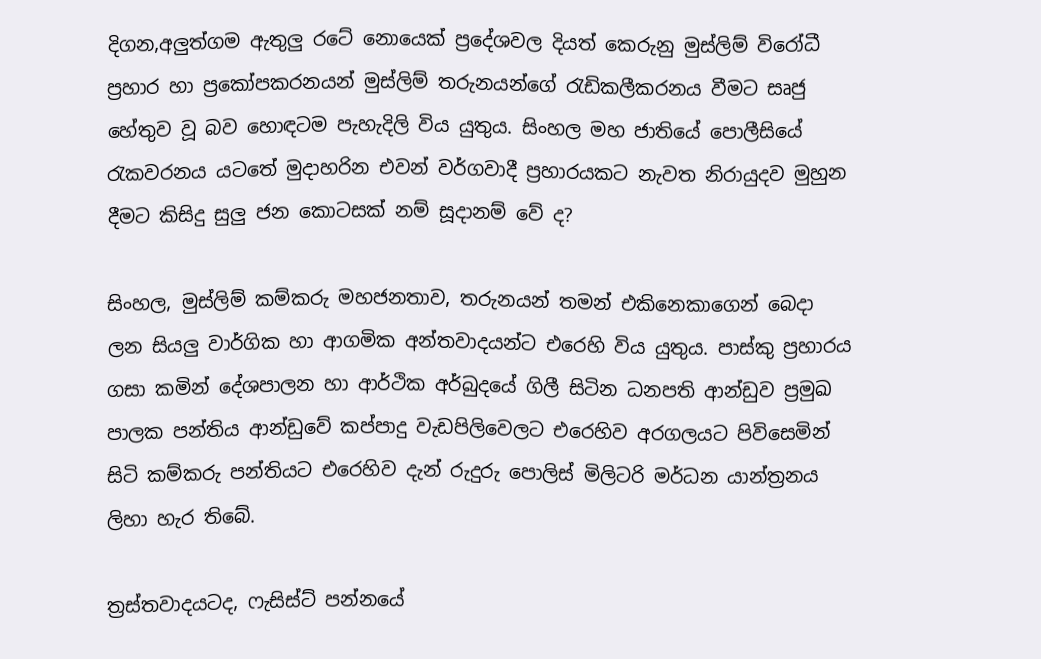දිගන,අලුත්ගම ඇතුලු රටේ නොයෙක් ප්‍රදේශවල දියත් කෙරුනු මුස්ලිම් විරෝධී ප්‍රහාර හා ප්‍රකෝපකරනයන් මුස්ලිම් තරුනයන්ගේ රැඩිකලීකරනය වීමට සෘජු හේතුව වූ බව හොඳටම පැහැදිලි විය යුතුය. සිංහල මහ ජාතියේ පොලීසියේ රැකවරනය යටතේ මුදාහරින එවන් වර්ගවාදී ප්‍රහාරයකට නැවත නිරායුදව මුහුන දීමට කිසිදු සුලු ජන කොටසක් නම් සූදානම් වේ ද?

සිංහල, මුස්ලිම් කම්කරු මහජනතාව, තරුනයන් තමන් එකිනෙකාගෙන් බෙදා ලන සියලු වාර්ගික හා ආගමික අන්තවාදයන්ට එරෙහි විය යුතුය. පාස්කු ප්‍රහාරය ගසා කමින් දේශපාලන හා ආර්ථික අර්බුදයේ ගිලී සිටින ධනපති ආන්ඩුව ප්‍රමුඛ පාලක පන්තිය ආන්ඩුවේ කප්පාදු වැඩපිලිවෙලට එරෙහිව අරගලයට පිවිසෙමින් සිටි කම්කරු පන්තියට එරෙහිව දැන් රුදුරු පොලිස් මිලිටරි මර්ධන යාන්ත්‍රනය ලිහා හැර තිබේ.

ත්‍රස්තවාදයටද, ෆැසිස්ට් පන්නයේ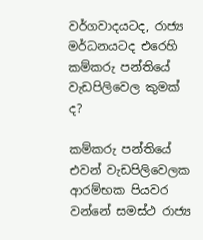වර්ගවාදයටද, රාජ්‍ය මර්ධනයටද එරෙහි කම්කරු පන්තියේ වැඩපිලිවෙල කුමක් ද?

කම්කරු පන්තියේ එවන් වැඩපිලිවෙලක ආරම්භක පියවර වන්නේ සමස්ථ රාජ්‍ය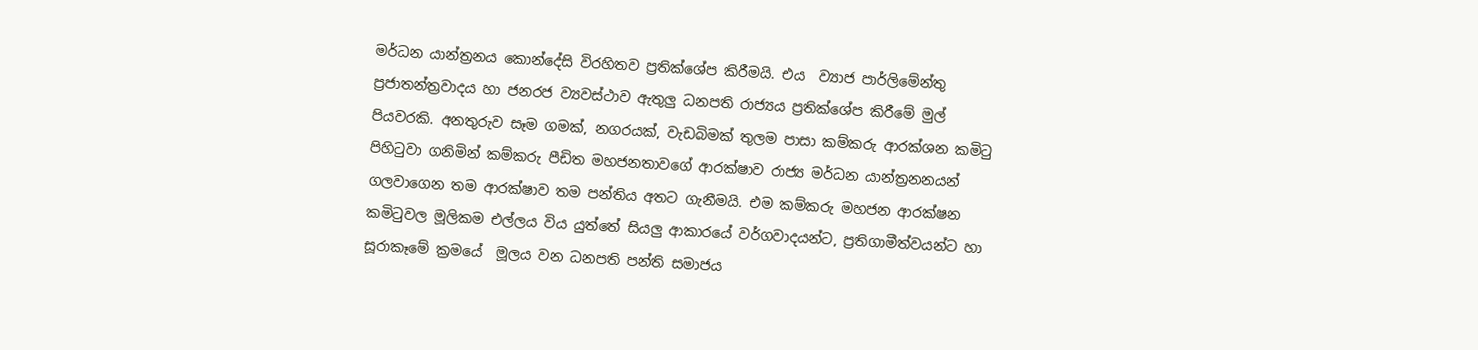මර්ධන යාන්ත්‍රනය කොන්දේසි විරහිතව ප්‍රතික්ශේප කිරීමයි. එය  ව්‍යාජ පාර්ලිමේන්තු ප්‍රජාතන්ත්‍රවාදය හා ජනරජ ව්‍යවස්ථාව ඇතුලු ධනපති රාජ්‍යය ප්‍රතික්ශේප කිරීමේ මුල් පියවරකි. අනතුරුව සෑම ගමක්, නගරයක්, වැඩබිමක් තුලම පාසා කම්කරු ආරක්ශන කමිටු පිහිටුවා ගනිමින් කම්කරු පීඩිත මහජනතාවගේ ආරක්ෂාව රාජ්‍ය මර්ධන යාන්ත්‍රනනයන් ගලවාගෙන තම ආරක්ෂාව තම පන්තිය අතට ගැනීමයි. එම කම්කරු මහජන ආරක්ෂන කමිටුවල මූලිකම එල්ලය විය යුත්තේ සියලු ආකාරයේ වර්ගවාදයන්ට, ප්‍රතිගාමීත්වයන්ට හා සූරාකෑමේ ක්‍රමයේ  මූලය වන ධනපති පන්ති සමාජය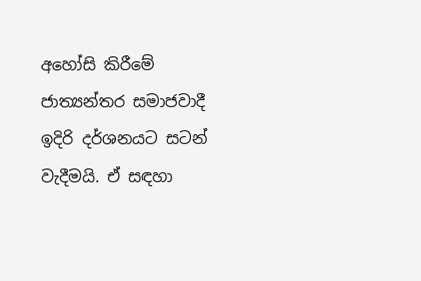අහෝසි කිරීමේ ජාත්‍යන්තර සමාජවාදී ඉදිරි දර්ශනයට සටන් වැදීමයි. ඒ සඳහා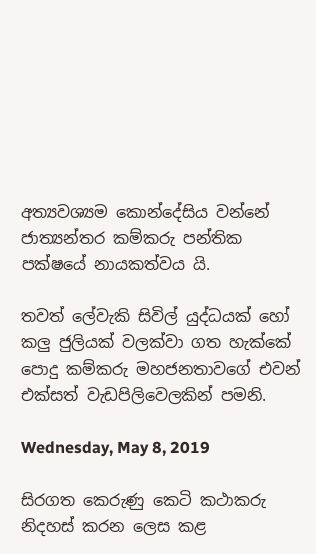අත්‍යවශ්‍යම කොන්දේසිය වන්නේ ජාත්‍යන්තර කම්කරු පන්තික පක්ෂයේ නායකත්වය යි.

තවත් ලේවැකි සිවිල් යුද්ධයක් හෝ කලු ජුලියක් වලක්වා ගත හැක්කේ පොදු කම්කරු මහජනතාවගේ එවන් එක්සත් වැඩපිලිවෙලකින් පමනි.

Wednesday, May 8, 2019

සිරගත කෙරුණු කෙටි කථාකරු නිදහස් කරන ලෙස කළ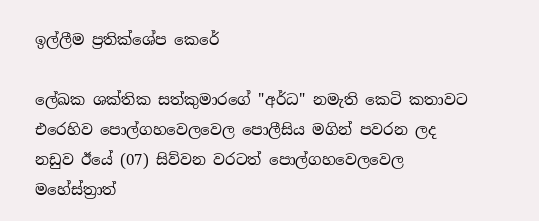ඉල්ලීම ප්‍රතික්ශේප කෙරේ

ලේඛක ශක්තික සත්කුමාරගේ "අර්ධ" නමැති කෙටි කතාවට එරෙහිව පොල්ගහවෙලවෙල පොලීසිය මගින් පවරන ලද නඩුව ඊයේ (07) සිව්වන වරටත් පොල්ගහවෙලවෙල මහේස්ත්‍රාත්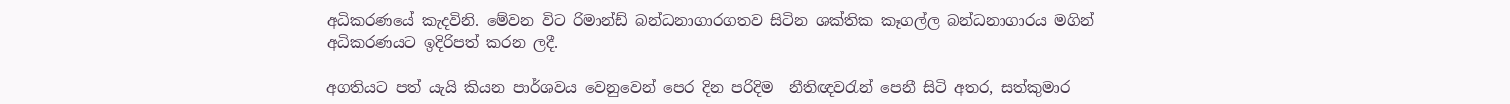අධිකරණයේ කැදවිනි. මේවන විට රිමාන්ඩ් බන්ධනාගාරගතව සිටින ශක්තික කෑගල්ල බන්ධනාගාරය මගින් අධිකරණයට ඉදිරිපත් කරන ලදී.

අගතියට පත් යැයි කියන පාර්ශවය වෙනුවෙන් පෙර දින පරිදිම  නීතිඥවරැන් පෙනී සිටි අතර, සත්කුමාර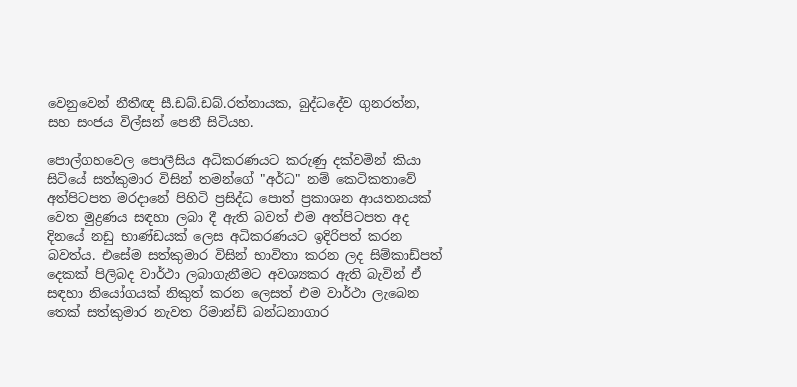වෙනුවෙන් නීතීඥ සී.ඩබ්.ඩබ්.රත්නායක, බුද්ධදේව ගුනරත්න, සහ සංජය විල්සන් පෙනී සිටියහ.

පොල්ගහවෙල පොලීසිය අධිකරණයට කරුණු දක්වමින් කියා සිටියේ සත්කුමාර විසින් තමන්ගේ "අර්ධ" නම් කෙටිකතාවේ අත්පිටපත මරදානේ පිහිටි ප්‍රසිද්ධ පොත් ප්‍රකාශන ආයතනයක් වෙත මුද්‍රණය සඳහා ලබා දී ඇති බවත් එම අත්පිටපත අද දිනයේ නඩු භාණ්ඩයක් ලෙස අධිකරණයට ඉදිරිපත් කරන බවත්ය. එසේම සත්කුමාර විසින් භාවිතා කරන ලද සිම්කාඩ්පත් දෙකක් පිලිබද වාර්ථා ලබාගැනීමට අවශ්‍යකර ඇති බැවින් ඒ සඳහා නියෝගයක් නිකුත් කරන ලෙසත් එම වාර්ථා ලැබෙන තෙක් සත්කුමාර නැවත රිමාන්ඩ් බන්ධනාගාර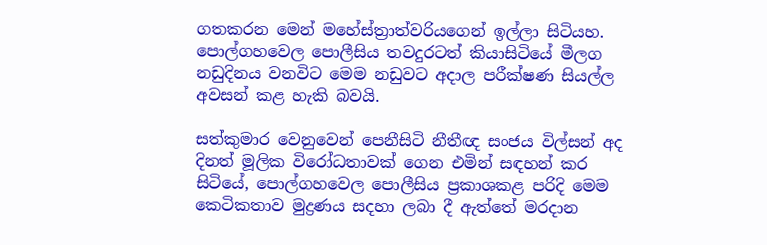ගතකරන මෙන් මහේස්ත්‍රාත්වරියගෙන් ඉල්ලා සිටියහ. පොල්ගහවෙල පොලීසිය තවදුරටත් කියාසිටියේ මීලග නඩුදිනය වනවිට මෙම නඩුවට අදාල පරීක්ෂණ සියල්ල අවසන් කළ හැකි බවයි.

සත්කුමාර වෙනුවෙන් පෙනීසිටි නීතීඥ සංජය විල්සන් අද දිනත් මූලික විරෝධතාවක් ගෙන එමින් සඳහන් කර සිටියේ, පොල්ගහවෙල පොලීසිය ප්‍රකාශකළ පරිදි මෙම කෙටිකතාව මුද්‍රණය සදහා ලබා දී ඇත්තේ මරදාන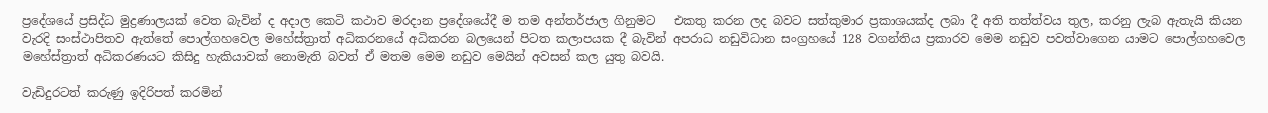ප්‍රදේශයේ ප්‍රසිද්ධ මුද්‍රණාලයක් වෙත බැවින් ද අදාල කෙටි කථාව මරදාන ප්‍රදේශයේදී ම තම අන්තර්ජාල ගිනුමට   එකතු කරන ලද බවට සත්කුමාර ප්‍රකාශයක්ද ලබා දී අති තත්ත්වය තුල, කරනු ලැබ ඇතැයි කියන වැරදි සංස්ථාපිතව ඇත්තේ පොල්ගහවෙල මහේස්ත්‍රාත් අධිකරනයේ අධිකරන බලයෙන් පිටත කලාපයක දී බැවින් අපරාධ නඩුවිධාන සංග්‍රහයේ 128 වගන්තිය ප්‍රකාරව මෙම නඩුව පවත්වාගෙන යාමට පොල්ගහවෙල මහේස්ත්‍රාත් අධිකරණයට කිසිදු හැකියාවක් නොමැති බවත් ඒ මතම මෙම නඩුව මෙයින් අවසන් කල යුතු බවයි.

වැඩිදුරටත් කරුණු ඉදිරිපත් කරමින්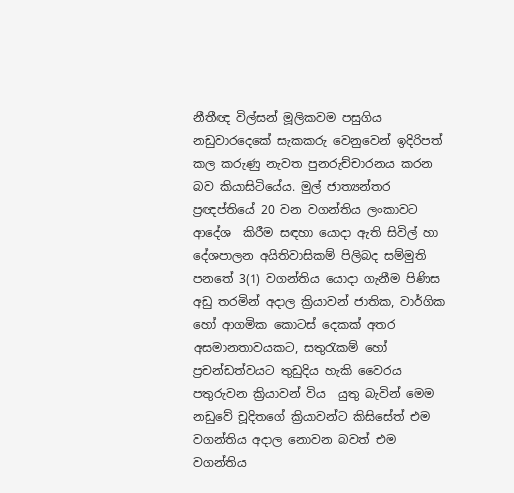නීතීඥ විල්සන් මූලිකවම පසුගිය නඩුවාරදෙකේ සැකකරු වෙනුවෙන් ඉදිරිපත් කල කරුණු නැවත පුනරුච්චාරනය කරන බව කියාසිටියේය. මුල් ජාත්‍යන්තර ප්‍රඥප්තියේ 20 වන වගන්තිය ලංකාවට ආදේශ  කිරීම සඳහා යොදා ඇති සිවිල් හා දේශපාලන අයිතිවාසිකම් පිලිබද සම්මුති පනතේ 3(1) වගන්තිය යොදා ගැනීම පිණිස අඩු තරමින් අදාල ක්‍රියාවන් ජාතික, වාර්ගික හෝ ආගමික කොටස් දෙකක් අතර අසමානතාවයකට, සතුරැකම් හෝ ප්‍රචන්ඩත්වයට තුඩුදිය හැකි වෛරය පතුරුවන ක්‍රියාවන් විය  යුතු බැවින් මෙම නඩුවේ චූදිතගේ ක්‍රියාවන්ට කිසිසේත් එම වගන්තිය අදාල නොවන බවත් එම වගන්තිය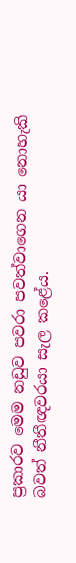ප්‍රකාරව මෙම නඩුව පවරා පවත්වාගෙන යා නොහැකි බවත් නීතීඥවරයා සැල කළේය.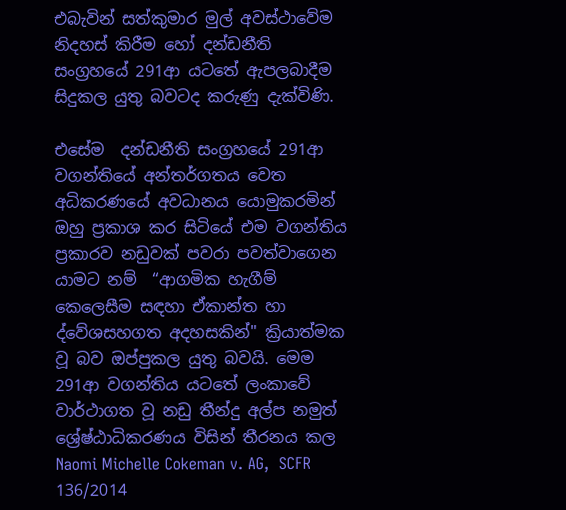එබැවින් සත්කුමාර මුල් අවස්ථාවේම නිදහස් කිරීම හෝ දන්ඩනීති සංග්‍රහයේ 291ආ යටතේ ඇපලබාදීම සිදුකල යුතු බවටද කරුණු දැක්විණි.

එසේම  දන්ඩනීති සංග්‍රහයේ 291ආ වගන්තියේ අන්තර්ගතය වෙත අධිකරණයේ අවධානය යොමුකරමින් ඔහු ප්‍රකාශ කර සිටියේ එම වගන්තිය ප්‍රකාරව නඩුවක් පවරා පවත්වාගෙන යාමට නම්  “ආගමික හැගීම් කෙලෙසීම සඳහා ඒකාන්ත හා ද්වේශසහගත අදහසකින්" ක්‍රියාත්මක වූ බව ඔප්පුකල යුතු බවයි. මෙම 291ආ වගන්තිය යටතේ ලංකාවේ වාර්ථාගත වූ නඩු තීන්දු අල්ප නමුත් ශ්‍රේෂ්ඨාධිකරණය විසින් තීරනය කල Naomi Michelle Cokeman v. AG,  SCFR 136/2014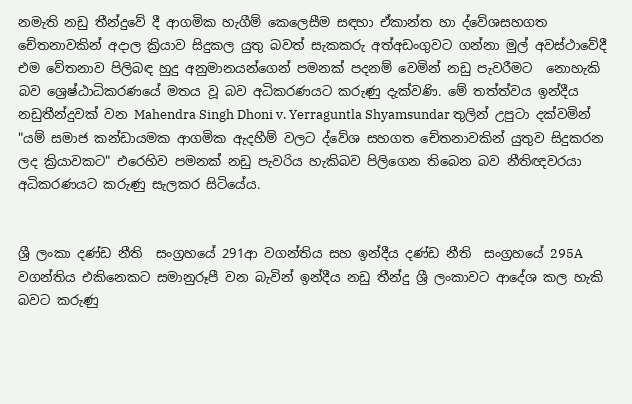නමැති නඩු තීන්දුවේ දී ආගමික හැගීම් කෙලෙසීම සඳහා ඒකාන්ත හා ද්වේශසහගත චේතනාවකින් අදාල ක්‍රියාව සිදුකල යුතු බවත් සැකකරු අත්අඩංගුවට ගන්නා මුල් අවස්ථාවේදී එම වේතනාව පිලිබඳ හුදු අනුමානයන්ගෙන් පමනක් පදනම් වෙමින් නඩු පැවරීමට  නොහැකි බව ශ්‍රෙෂ්ඨාධිකරණයේ මතය වූ බව අධිකරණයට කරුණු දැක්වණි. මේ තත්ත්වය ඉන්දීය නඩුතීන්දුවක් වන Mahendra Singh Dhoni v. Yerraguntla Shyamsundar තුලින් උපුටා දක්වමින් "යම් සමාජ කන්ඩායමක ආගමික ඇදහීම් වලට ද්වේශ සහගත චේතනාවකින් යුතුව සිදුකරන ලද ක්‍රියාවකට" එරෙහිව පමනක් නඩු පැවරිය හැකිබව පිලිගෙන තිබෙන බව නීතිඥවරයා අධිකරණයට කරුණු සැලකර සිටියේය.


ශ්‍රී ලංකා දණ්ඩ නීති  සංග්‍රහයේ 291ආ වගන්තිය සහ ඉන්දීය දණ්ඩ නීති  සංග්‍රහයේ 295A වගන්තිය එකිනෙකට සමානුරූපී වන බැවින් ඉන්දීය නඩු තීන්දු ශ්‍රී ලංකාවට ආදේශ කල හැකි බවට කරුණු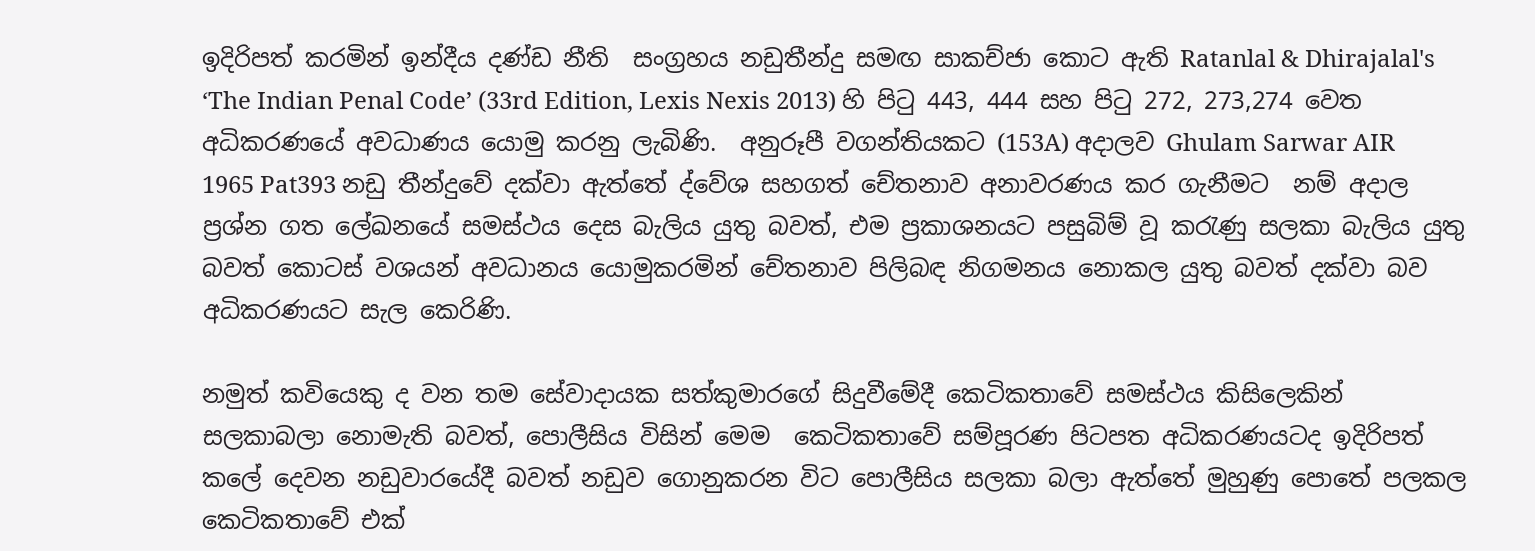ඉදිරිපත් කරමින් ඉන්දීය දණ්ඩ නීති  සංග්‍රහය නඩුතීන්දු සමඟ සාකච්ජා කොට ඇති Ratanlal & Dhirajalal's ‘The Indian Penal Code’ (33rd Edition, Lexis Nexis 2013) හි පිටු 443, 444 සහ පිටු 272, 273,274 වෙත අධිකරණයේ අවධාණය යොමු කරනු ලැබිණි.  අනුරූපී වගන්තියකට (153A) අදාලව Ghulam Sarwar AIR 1965 Pat393 නඩු තීන්දුවේ දක්වා ඇත්තේ ද්වේශ සහගත් චේතනාව අනාවරණය කර ගැනීමට  නම් අදාල ප්‍රශ්න ගත ලේඛනයේ සමස්ථය දෙස බැලිය යුතු බවත්, එම ප්‍රකාශනයට පසුබිම් වූ කරැණු සලකා බැලිය යුතු බවත් කොටස් වශයන් අවධානය යොමුකරමින් චේතනාව පිලිබඳ නිගමනය නොකල යුතු බවත් දක්වා බව අධිකරණයට සැල කෙරිණි.

නමුත් කවියෙකු ද වන තම සේවාදායක සත්කුමාරගේ සිදුවීමේදී කෙටිකතාවේ සමස්ථය කිසිලෙකින් සලකාබලා නොමැති බවත්, පොලීසිය විසින් මෙම  කෙටිකතාවේ සම්පූරණ පිටපත අධිකරණයටද ඉදිරිපත් කලේ දෙවන නඩුවාරයේදී බවත් නඩුව ගොනුකරන විට පොලීසිය සලකා බලා ඇත්තේ මුහුණු පොතේ පලකල කෙටිකතාවේ එක්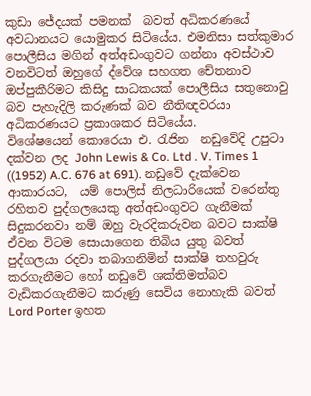කුඩා ජේදයක් පමනක්  බවත් අධිකරණයේ අවධානයට යොමුකර සිටියේය. එමනිසා සත්කුමාර පොලීසිය මගින් අත්අඩංගුවට ගන්නා අවස්ථාව වනවිටත් ඔහුගේ ද්වේශ සහගත චේතනාව ඔප්පුකීරිමට කිසිදු සාධකයක් පොලීසිය සතුනොවු බව පැහැදිලි කරුණක් බව නීතිඥවරයා අධිකරණයට ප්‍රකාශකර සිටියේය.
විශේෂයෙන් කොරෙයා එ. රැජින  නඩුවේදි උපුටා දක්වන ලද John Lewis & Co. Ltd . V. Times 1 ((1952) A.C. 676 at 691). නඩුවේ දැක්වෙන ආකාරයට,  යම් පොලිස් නිලධාරියෙක් වරෙන්තු රහිතව පුද්ගලයෙකු අත්අඩංගුවට ගැනීමක් සිදුකරනවා නම් ඔහු වැරදිකරුවන බවට සාක්ෂි ඒවන විටම සොයාගෙන තිබිය යුතු බවත් පුද්ගලයා රදවා තබාගනිමින් සාක්ෂි තහවුරු කරගැනීමට හෝ නඩුවේ ශක්තිමත්බව වැඩිකරගැනීමට කරුණු සෙවිය නොහැකි බවත් Lord Porter ඉහත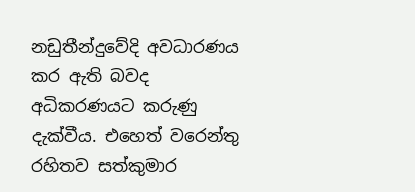නඩුතීන්දුවේදි අවධාරණය කර ඇති බවද අධිකරණයට කරුණු දැක්වීය. එහෙත් වරෙන්තු රහිතව සත්කුමාර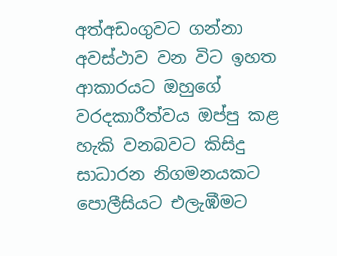අත්අඩංගුවට ගන්නා අවස්ථාව වන විට ඉහත ආකාරයට ඔහුගේ වරදකාරීත්වය ඔප්පු කළ හැකි වනබවට කිසිදු සාධාරන නිගමනයකට පොලීසියට එලැඹීමට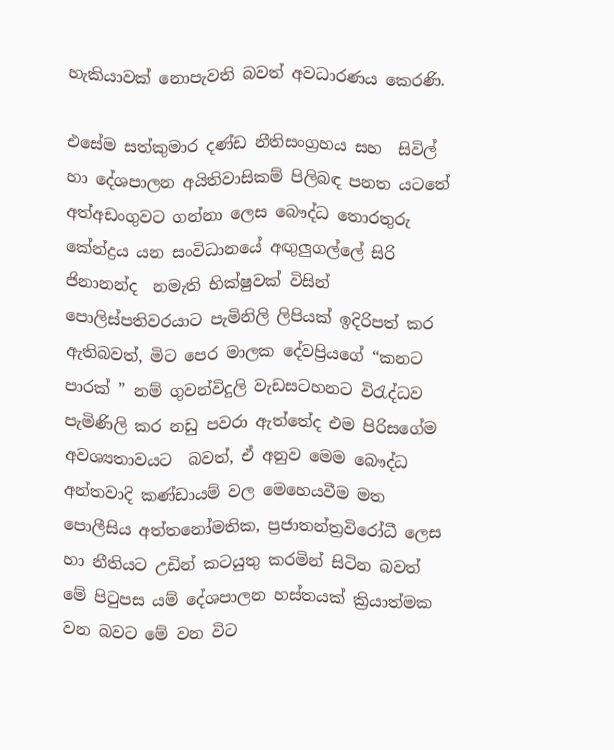හැකියාවක් නොපැවති බවත් අවධාරණය කෙරණි.

එසේම සත්කුමාර දණ්ඩ නීතිසංග්‍රහය සහ  සිවිල් හා දේශපාලන අයිතිවාසිකම් පිලිබඳ පනත යටතේ  අත්අඩංගුවට ගන්නා ලෙස බෞද්ධ තොරතුරු කේන්ද්‍රය යන සංවිධානයේ අඟුලුගල්ලේ සිරි ජිනානන්ද  නමැති භික්ෂුවක් විසින් පොලිස්පතිවරයාට පැමිනිලි ලිපියක් ඉදිරිපත් කර ඇතිබවත්, මිට පෙර මාලක දේවප්‍රියගේ “කනට පාරක් ” නම් ගුවන්විදුලි වැඩසටහනට විරැද්ධව පැමිණිලි කර නඩු පවරා ඇත්තේද එම පිරිසගේම අවශ්‍යතාවයට  බවත්, ඒ අනුව මෙම බෞද්ධ අන්තවාදි කණ්ඩායම් වල මෙහෙයවීම මත පොලීසිය අත්තනෝමතික, ප්‍රජාතන්ත්‍රවිරෝධී ලෙස හා නීතියට උඩින් කටයුතු කරමින් සිටින බවත් මේ පිටුපස යම් දේශපාලන හස්තයක් ක්‍රියාත්මක වන බවට මේ වන විට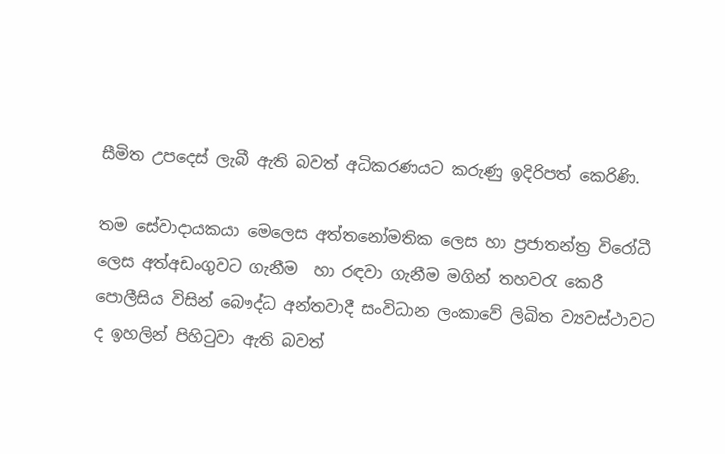සීමිත උපදෙස් ලැබී ඇති බවත් අධිකරණයට කරුණු ඉදිරිපත් කෙරිණි.

තම සේවාදායකයා මෙලෙස අත්තනෝමතික ලෙස හා ප්‍රජාතන්ත්‍ර විරෝධී ලෙස අත්අඩංගුවට ගැනීම  හා රඳවා ගැනීම මගින් තහවරැ කෙරී පොලීසිය විසින් බෞද්ධ අන්තවාදී සංවිධාන ලංකාවේ ලිඛිත ව්‍යවස්ථාවට ද ඉහලින් පිහිටුවා ඇති බවත්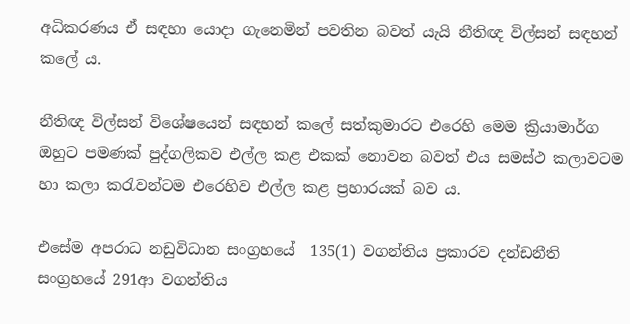අධිකරණය ඒ සඳහා යොදා ගැනෙමින් පවතින බවත් යැයි නීතිඥ විල්සන් සඳහන් කලේ ය.

නීතිඥ විල්සන් විශේෂයෙන් සඳහන් කලේ සත්කුමාරට එරෙහි මෙම ක්‍රියාමාර්ග ඔහුට පමණක් පුද්ගලිකව එල්ල කළ එකක් නොවන බවත් එය සමස්ථ කලාවටම හා කලා කරැවන්ටම එරෙහිව එල්ල කළ ප්‍රහාරයක් බව ය.

එසේම අපරාධ නඩුවිධාන සංග්‍රහයේ  135(1) වගන්තිය ප්‍රකාරව දන්ඩනීති  සංග්‍රහයේ 291ආ වගන්තිය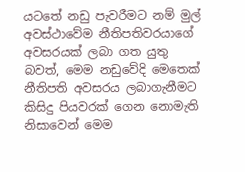යටතේ නඩු පැවරීමට නම් මුල් අවස්ථාවේම නීතිපතිවරයාගේ අවසරයක් ලබා ගත යුතු බවත්, මෙම නඩුවේදි මෙතෙක් නීතිපති අවසරය ලබාගැනීමට කිසිදු පියවරක් ගෙන නොමැති නිසාවෙන් මෙම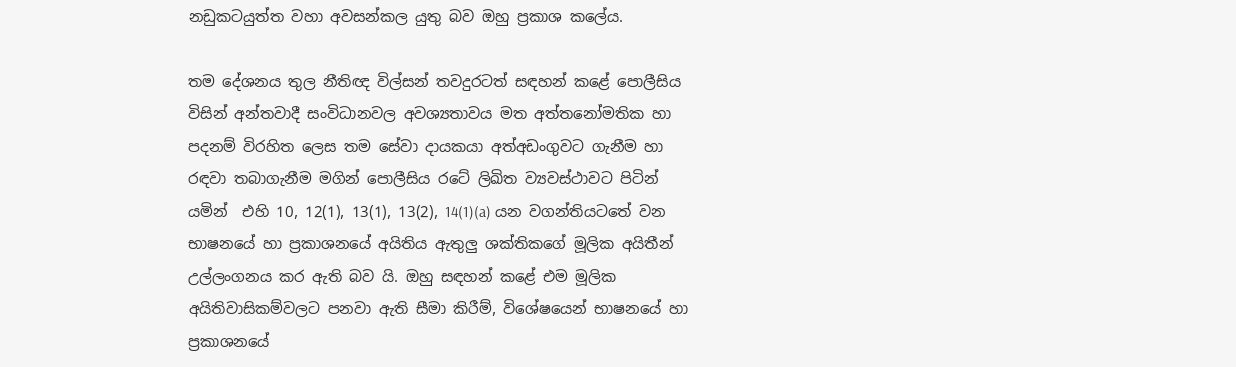නඩුකටයුත්ත වහා අවසන්කල යුතු බව ඔහු ප්‍රකාශ කලේය.

තම දේශනය තුල නීතිඥ විල්සන් තවදුරටත් සඳහන් කළේ පොලීසිය විසින් අන්තවාදී සංවිධානවල අවශ්‍යතාවය මත අත්තනෝමතික හා පදනම් විරහිත ලෙස තම සේවා දායකයා අත්අඩංගුවට ගැනීම හා රඳවා තබාගැනීම මගින් පොලීසිය රටේ ලිඛිත ව්‍යවස්ථාවට පිටින් යමින්  එහි 10, 12(1), 13(1), 13(2), 14(1)(a) යන වගන්තියටතේ වන භාෂනයේ හා ප්‍රකාශනයේ අයිතිය ඇතුලු ශක්තිකගේ මූලික අයිතීන් උල්ලංගනය කර ඇති බව යි. ඔහු සඳහන් කළේ එම මූලික අයිතිවාසිකම්වලට පනවා ඇති සීමා කිරීම්, විශේෂයෙන් භාෂනයේ හා ප්‍රකාශනයේ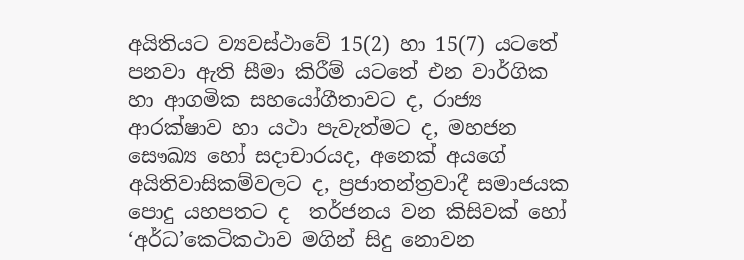අයිතියට ව්‍යවස්ථාවේ 15(2) හා 15(7) යටතේ පනවා ඇති සීමා කිරීම් යටතේ එන වාර්ගික හා ආගමික සහයෝගීතාවට ද, රාජ්‍ය ආරක්ෂාව හා යථා පැවැත්මට ද, මහජන සෞඛ්‍ය හෝ සදාචාරයද, අනෙක් අයගේ අයිතිවාසිකම්වලට ද, ප්‍රජාතන්ත්‍රවාදී සමාජයක පොදු යහපතට ද  තර්ජනය වන කිසිවක් හෝ ‘අර්ධ’කෙටිකථාව මගින් සිදු නොවන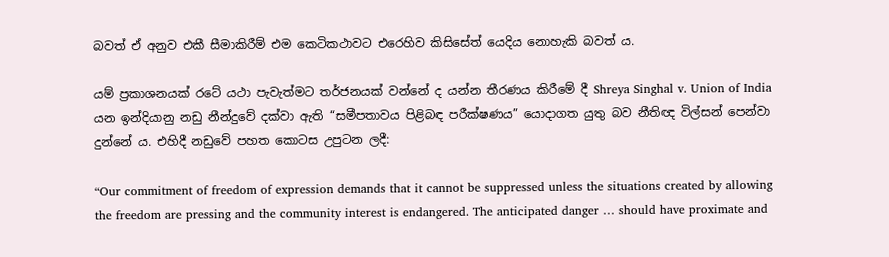බවත් ඒ අනුව එකී සීමාකිරීම් එම කෙටිකථාවට එරෙහිව කිසිසේත් යෙදිය නොහැකි බවත් ය.

යම් ප්‍රකාශනයක් රටේ යථා පැවැත්මට තර්ජනයක් වන්නේ ද යන්න තීරණය කිරීමේ දී Shreya Singhal v. Union of India යන ඉන්දියානු නඩු නීන්දුවේ දක්වා ඇති “සමීපතාවය පිළිබඳ පරීක්ෂණය” යොදාගත යුතු බව නීතිඥ විල්සන් පෙන්වා දුන්නේ ය. එහිදී නඩුවේ පහත කොටස උපුටන ලදී:

“Our commitment of freedom of expression demands that it cannot be suppressed unless the situations created by allowing the freedom are pressing and the community interest is endangered. The anticipated danger … should have proximate and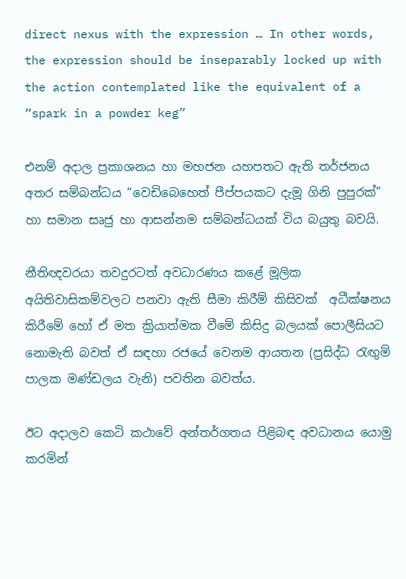direct nexus with the expression … In other words, the expression should be inseparably locked up with the action contemplated like the equivalent of a “spark in a powder keg”

එනම් අදාල ප්‍රකාශනය හා මහජන යහපතට ඇති තර්ජනය අතර සම්බන්ධය “වෙඩිබෙහෙත් පීප්පයකට දැමූ ගිනි පුපුරක්” හා සමාන සෘජු හා ආසන්නම සම්බන්ධයක් විය බයුතු බවයි.

නීතිඥවරයා තවදුරටත් අවධාරණය කළේ මූලික අයිතිවාසිකම්වලට පනවා ඇති සීමා කිරීම් කිසිවක්  අධීක්ෂනය කිරීමේ හෝ ඒ මත ක්‍රියාත්මක වීමේ කිසිදු බලයක් පොලීසියට නොමැති බවත් ඒ සඳහා රජයේ වෙනම ආයතන (ප්‍රසිද්ධ රැඟුම් පාලක මණ්ඩලය වැනි) පවතින බවත්ය.

ඊට අදාලව කෙටි කථාවේ අන්තර්ගතය පිළිබඳ අවධානය යොමු කරමින්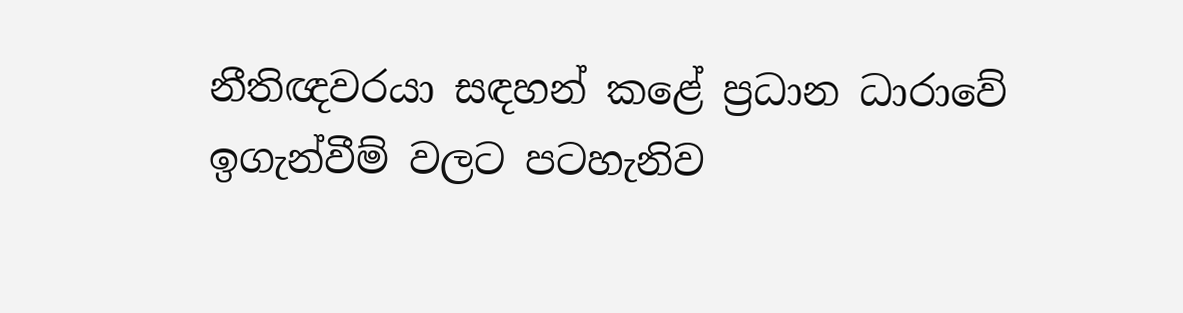නීතිඥවරයා සඳහන් කළේ ප්‍රධාන ධාරාවේ ඉගැන්වීම් වලට පටහැනිව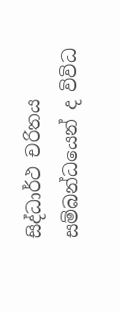සිද්ධාර්ථ චරිතය සම්බන්ධයෙන් ද විවිධ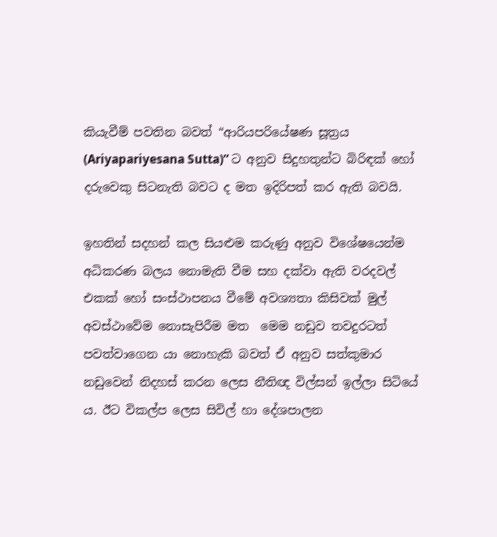කියැවීම් පවතින බවත් “ආරියපරියේෂණ සූත්‍රය (Ariyapariyesana Sutta)” ට අනුව සිදුහතුන්ට බිරිඳක් හෝ දරුවෙකු සිටනැති බවට ද මත ඉදිරිපත් කර ඇති බවයි.

ඉහතින් සදහන් කල සියළුම කරුණු අනුව විශේෂයෙන්ම අධිකරණ බලය නොමැති වීම සහ දක්වා ඇති වරදවල් එකක් හෝ සංස්ථාපනය වීමේ අවශ්‍යතා කිසිවක් මුල් අවස්ථාවේම නොසැපිරීම මත  මෙම නඩුව තවදුරටත් පවත්වාගෙන යා නොහැකි බවත් ඒ අනුව සත්කුමාර නඩුවෙන් නිදහස් කරන ලෙස නීතිඥ විල්සන් ඉල්ලා සිටියේ ය. ඊට විකල්ප ලෙස සිවිල් හා දේශපාලන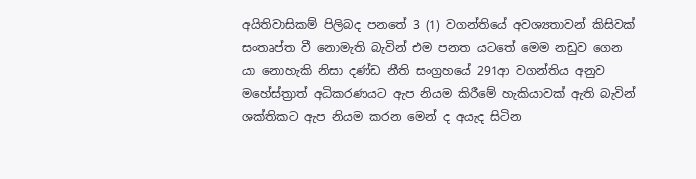අයිතිවාසිකම් පිලිබද පනතේ 3 (1) වගන්තියේ අවශ්‍යතාවන් කිසිවක් සංතෘප්ත වී නොමැති බැවින් එම පනත යටතේ මෙම නඩුව ගෙන යා නොහැකි නිසා දණ්ඩ නීති සංග්‍රහයේ 291ආ වගන්තිය අනුව මහේස්ත්‍රාත් අධිකරණයට ඇප නියම කිරීමේ හැකියාවක් ඇති බැවින් ශක්තිකට ඇප නියම කරන මෙන් ද අයැද සිටින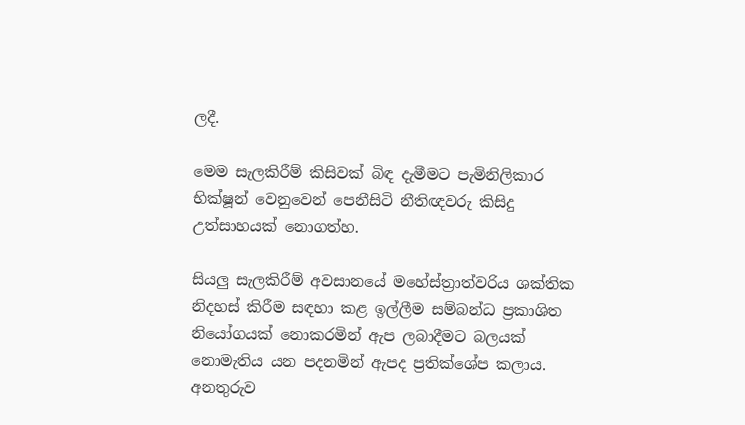ලදී.

මෙම සැලකිරීම් කිසිවක් බිඳ දැමීමට පැමිනිලිකාර භික්ෂූන් වෙනුවෙන් පෙනීසිටි නීතිඥවරු කිසිදු උත්සාහයක් නොගත්හ.

සියලු සැලකිරීම් අවසානයේ මහේස්ත්‍රාත්වරිය ශක්තික නිදහස් කිරීම සඳහා කළ ඉල්ලීම සම්බන්ධ ප්‍රකාශිත නියෝගයක් නොකරමින් ඇප ලබාදීමට බලයක් නොමැතිය යන පදනමින් ඇපද ප්‍රතික්ශේප කලාය. අනතුරුව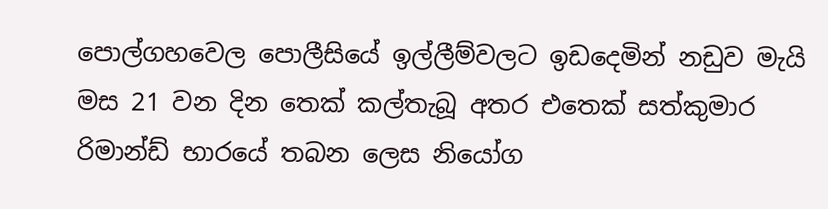පොල්ගහවෙල පොලීසියේ ඉල්ලීම්වලට ඉඩදෙමින් නඩුව මැයි මස 21 වන දින තෙක් කල්තැබූ අතර එතෙක් සත්කුමාර රිමාන්ඩ් භාරයේ තබන ලෙස නියෝග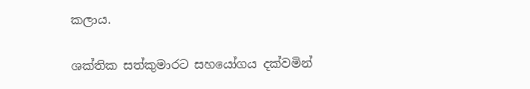කලාය.

ශක්තික සත්කුමාරට සහයෝගය දක්වමින්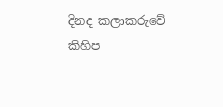දිනද කලාකරුවේ කිහිප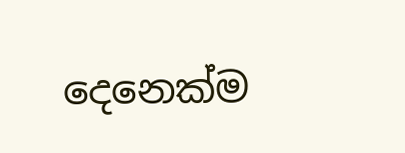දෙනෙක්ම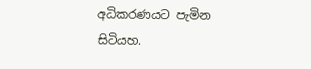අධිකරණයට පැමින සිටියහ.